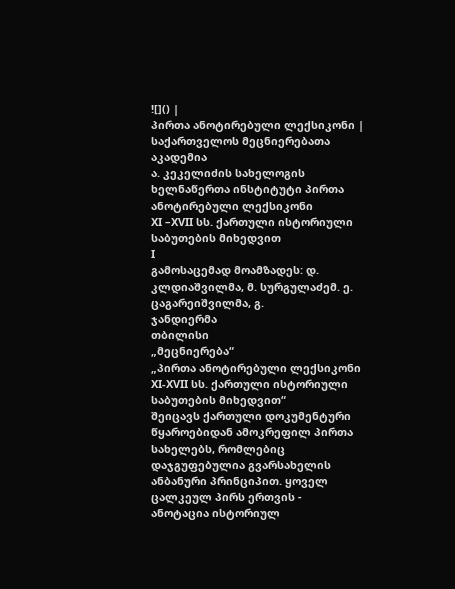![]() |
პირთა ანოტირებული ლექსიკონი |
საქართველოს მეცნიერებათა აკადემია
ა. კეკელიძის სახელოგის ხელნაწერთა ინსტიტუტი პირთა
ანოტირებული ლექსიკონი
XI –XVII სს. ქართული ისტორიული საბუთების მიხედვით
I
გამოსაცემად მოამზადეს: დ. კლდიაშვილმა, მ. სურგულაძემ. ე. ცაგარეიშვილმა, გ.
ჯანდიერმა
თბილისი
„მეცნიერება“
„პირთა ანოტირებული ლექსიკონი XI-XVII სს. ქართული ისტორიული საბუთების მიხედვით“
შეიცავს ქართული დოკუმენტური წყაროებიდან ამოკრეფილ პირთა სახელებს, რომლებიც
დაჯგუფებულია გვარსახელის ანბანური პრინციპით. ყოველ ცალკეულ პირს ერთვის -
ანოტაცია ისტორიულ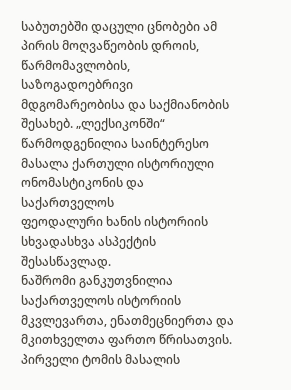საბუთებში დაცული ცნობები ამ პირის მოღვაწეობის დროის,
წარმომავლობის, საზოგადოებრივი მდგომარეობისა და საქმიანობის შესახებ. „ლექსიკონში“
წარმოდგენილია საინტერესო მასალა ქართული ისტორიული ონომასტიკონის და საქართველოს
ფეოდალური ხანის ისტორიის სხვადასხვა ასპექტის შესასწავლად.
ნაშრომი განკუთვნილია საქართველოს ისტორიის მკვლევართა, ენათმეცნიერთა და
მკითხველთა ფართო წრისათვის. პირველი ტომის მასალის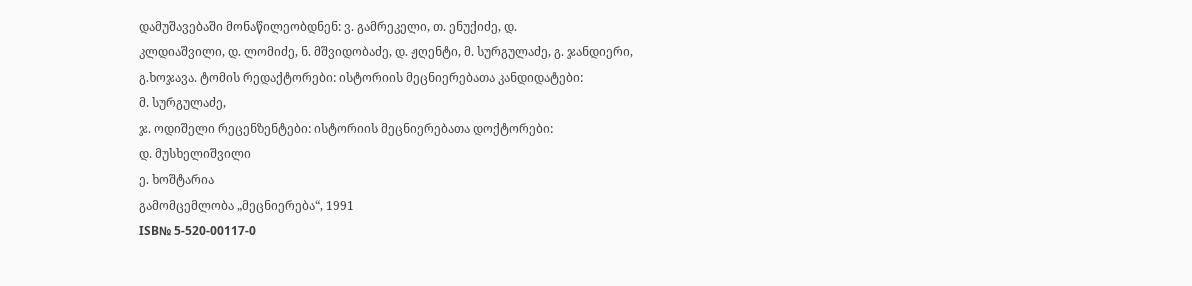დამუშავებაში მონაწილეობდნენ: ვ. გამრეკელი, თ. ენუქიძე, დ.
კლდიაშვილი, დ. ლომიძე, ნ. მშვიდობაძე, დ. ჟღენტი, მ. სურგულაძე, გ. ჯანდიერი,
გ.ხოჯავა. ტომის რედაქტორები: ისტორიის მეცნიერებათა კანდიდატები:
მ. სურგულაძე,
ჯ. ოდიშელი რეცენზენტები: ისტორიის მეცნიერებათა დოქტორები:
დ. მუსხელიშვილი
ე. ხოშტარია
გამომცემლობა „მეცნიერება“, 1991
ISB№ 5-520-00117-0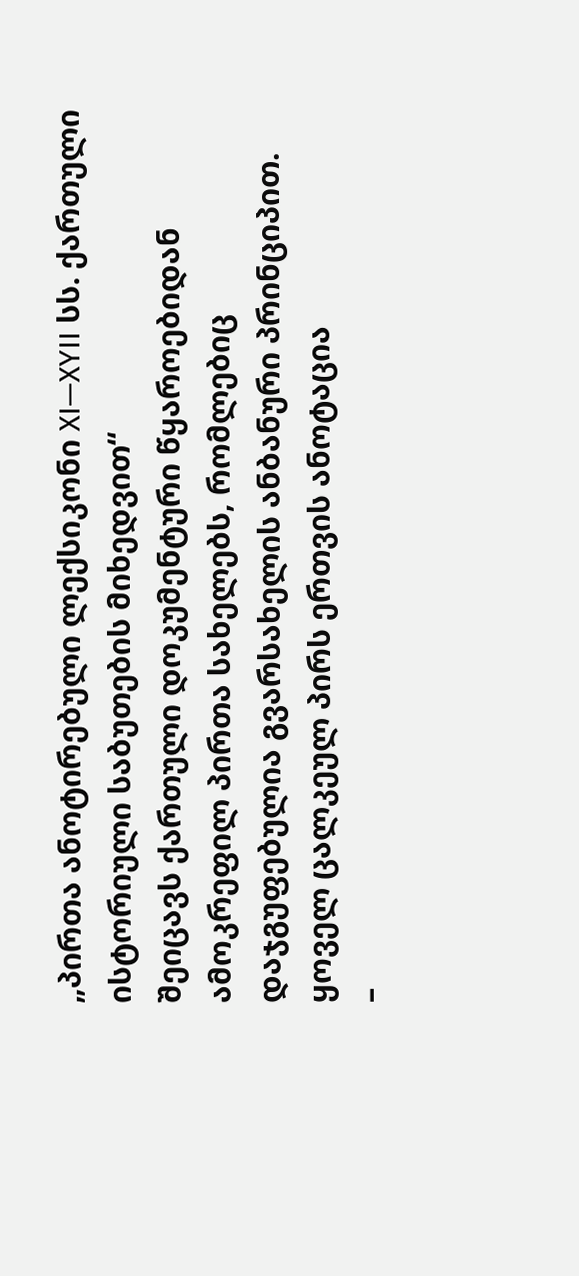„პირთა ანოტირებული ლექსიკონი XI—XYII სს. ქართული ისტორიული საბუთების მიხედვით“
შეიცავს ქართული დოკუმენტური წყაროებიდან ამოკრეფილ პირთა სახელებს, რომლებიც
დაჯგუფებულია გვარსახელის ანბანური პრინციპით. ყოველ ცალკეულ პირს ერთვის ანოტაცია
–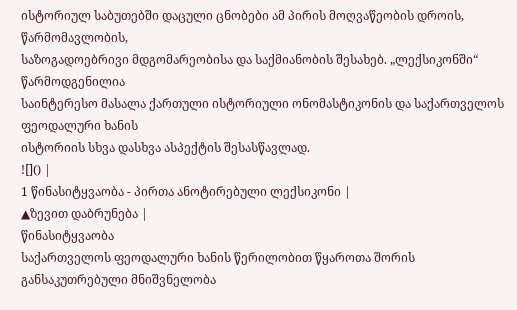ისტორიულ საბუთებში დაცული ცნობები ამ პირის მოღვაწეობის დროის, წარმომავლობის,
საზოგადოებრივი მდგომარეობისა და საქმიანობის შესახებ. „ლექსიკონში“ წარმოდგენილია
საინტერესო მასალა ქართული ისტორიული ონომასტიკონის და საქართველოს ფეოდალური ხანის
ისტორიის სხვა დასხვა ასპექტის შესასწავლად.
![]() |
1 წინასიტყვაობა - პირთა ანოტირებული ლექსიკონი |
▲ზევით დაბრუნება |
წინასიტყვაობა
საქართველოს ფეოდალური ხანის წერილობით წყაროთა შორის განსაკუთრებული მნიშვნელობა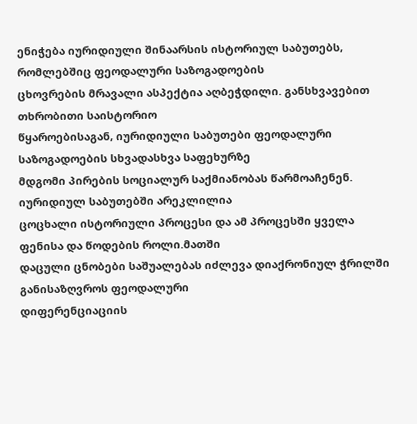ენიჭება იურიდიული შინაარსის ისტორიულ საბუთებს, რომლებშიც ფეოდალური საზოგადოების
ცხოვრების მრავალი ასპექტია აღბეჭდილი. განსხვავებით თხრობითი საისტორიო
წყაროებისაგან, იურიდიული საბუთები ფეოდალური საზოგადოების სხვადასხვა საფეხურზე
მდგომი პირების სოციალურ საქმიანობას წარმოაჩენენ. იურიდიულ საბუთებში არეკლილია
ცოცხალი ისტორიული პროცესი და ამ პროცესში ყველა ფენისა და წოდების როლი.მათში
დაცული ცნობები საშუალებას იძლევა დიაქრონიულ ჭრილში განისაზღვროს ფეოდალური
დიფერენციაციის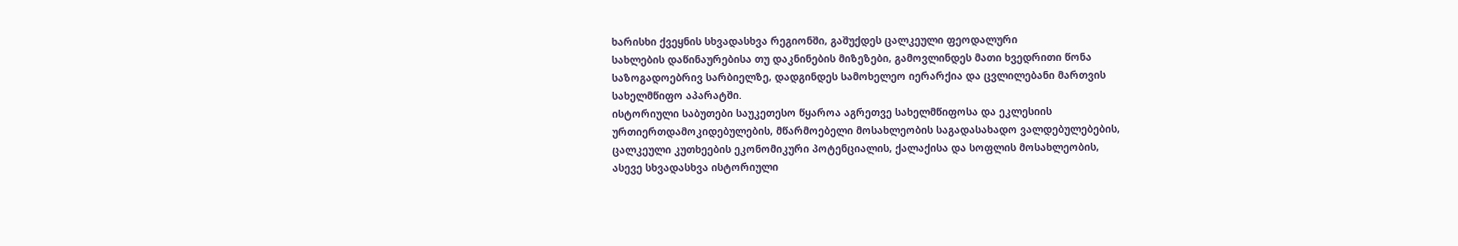ხარისხი ქვეყნის სხვადასხვა რეგიონში, გაშუქდეს ცალკეული ფეოდალური
სახლების დაწინაურებისა თუ დაკნინების მიზეზები, გამოვლინდეს მათი ხვედრითი წონა
საზოგადოებრივ სარბიელზე, დადგინდეს სამოხელეო იერარქია და ცვლილებანი მართვის
სახელმწიფო აპარატში.
ისტორიული საბუთები საუკეთესო წყაროა აგრეთვე სახელმწიფოსა და ეკლესიის
ურთიერთდამოკიდებულების, მწარმოებელი მოსახლეობის საგადასახადო ვალდებულებების,
ცალკეული კუთხეების ეკონომიკური პოტენციალის, ქალაქისა და სოფლის მოსახლეობის,
ასევე სხვადასხვა ისტორიული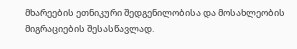მხარეების ეთნიკური შედგენილობისა და მოსახლეობის
მიგრაციების შესასწავლად.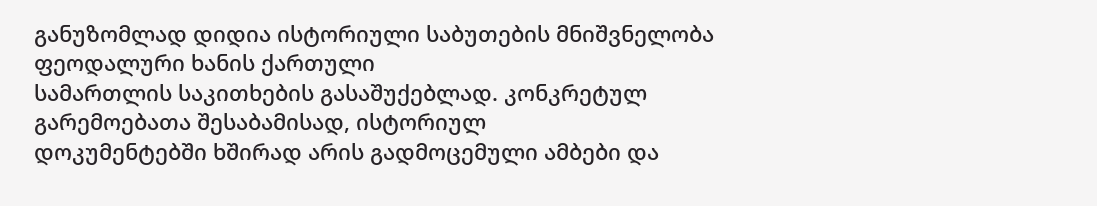განუზომლად დიდია ისტორიული საბუთების მნიშვნელობა ფეოდალური ხანის ქართული
სამართლის საკითხების გასაშუქებლად. კონკრეტულ გარემოებათა შესაბამისად, ისტორიულ
დოკუმენტებში ხშირად არის გადმოცემული ამბები და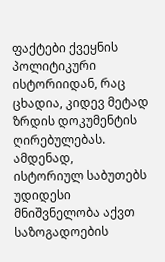ფაქტები ქვეყნის პოლიტიკური
ისტორიიდან, რაც ცხადია, კიდევ მეტად ზრდის დოკუმენტის ღირებულებას. ამდენად,
ისტორიულ საბუთებს უდიდესი მნიშვნელობა აქვთ საზოგადოების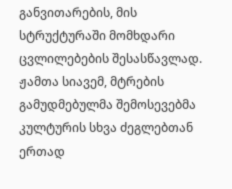განვითარების, მის
სტრუქტურაში მომხდარი ცვლილებების შესასწავლად.
ჟამთა სიავემ, მტრების გამუდმებულმა შემოსევებმა კულტურის სხვა ძეგლებთან ერთად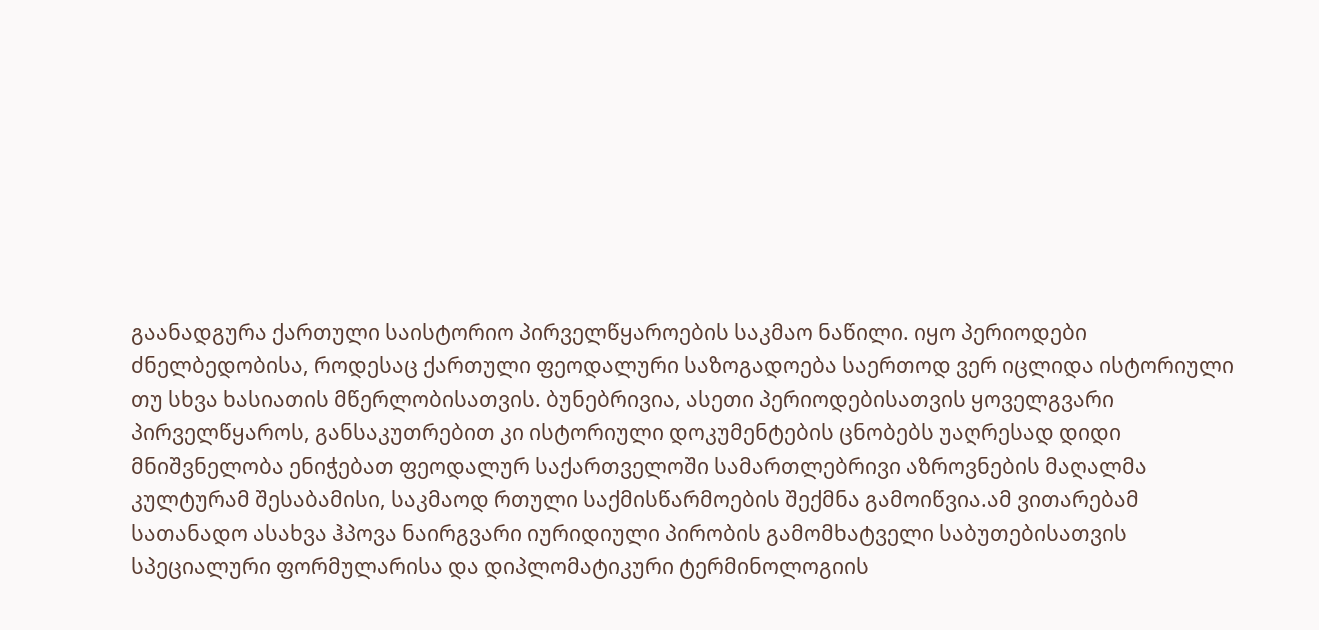გაანადგურა ქართული საისტორიო პირველწყაროების საკმაო ნაწილი. იყო პერიოდები
ძნელბედობისა, როდესაც ქართული ფეოდალური საზოგადოება საერთოდ ვერ იცლიდა ისტორიული
თუ სხვა ხასიათის მწერლობისათვის. ბუნებრივია, ასეთი პერიოდებისათვის ყოველგვარი
პირველწყაროს, განსაკუთრებით კი ისტორიული დოკუმენტების ცნობებს უაღრესად დიდი
მნიშვნელობა ენიჭებათ ფეოდალურ საქართველოში სამართლებრივი აზროვნების მაღალმა
კულტურამ შესაბამისი, საკმაოდ რთული საქმისწარმოების შექმნა გამოიწვია.ამ ვითარებამ
სათანადო ასახვა ჰპოვა ნაირგვარი იურიდიული პირობის გამომხატველი საბუთებისათვის
სპეციალური ფორმულარისა და დიპლომატიკური ტერმინოლოგიის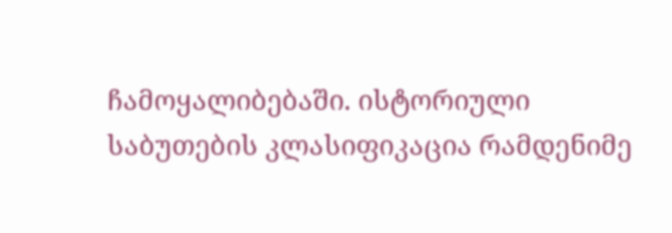ჩამოყალიბებაში. ისტორიული
საბუთების კლასიფიკაცია რამდენიმე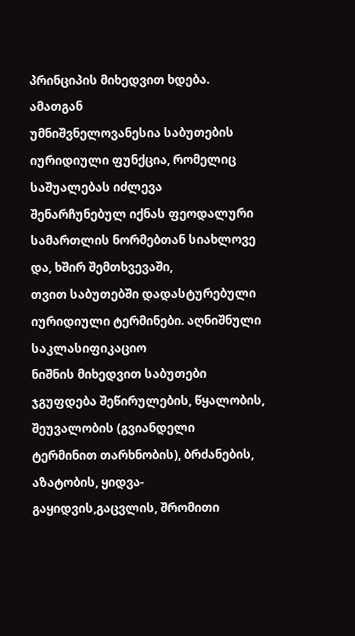პრინციპის მიხედვით ხდება. ამათგან
უმნიშვნელოვანესია საბუთების იურიდიული ფუნქცია, რომელიც საშუალებას იძლევა
შენარჩუნებულ იქნას ფეოდალური სამართლის ნორმებთან სიახლოვე და, ხშირ შემთხვევაში,
თვით საბუთებში დადასტურებული იურიდიული ტერმინები. აღნიშნული საკლასიფიკაციო
ნიშნის მიხედვით საბუთები ჯგუფდება შეწირულების, წყალობის, შეუვალობის (გვიანდელი
ტერმინით თარხნობის), ბრძანების, აზატობის, ყიდვა-გაყიდვის,გაცვლის, შრომითი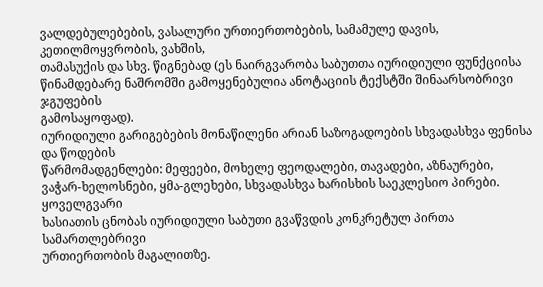ვალდებულებების, ვასალური ურთიერთობების, სამამულე დავის, კეთილმოყვრობის, ვახშის,
თამასუქის და სხვ. წიგნებად (ეს ნაირგვარობა საბუთთა იურიდიული ფუნქციისა
წინამდებარე ნაშრომში გამოყენებულია ანოტაციის ტექსტში შინაარსობრივი ჯგუფების
გამოსაყოფად).
იურიდიული გარიგებების მონაწილენი არიან საზოგადოების სხვადასხვა ფენისა და წოდების
წარმომადგენლები: მეფეები, მოხელე ფეოდალები, თავადები, აზნაურები,
ვაჭარ-ხელოსნები, ყმა-გლეხები, სხვადასხვა ხარისხის საეკლესიო პირები. ყოველგვარი
ხასიათის ცნობას იურიდიული საბუთი გვაწვდის კონკრეტულ პირთა სამართლებრივი
ურთიერთობის მაგალითზე.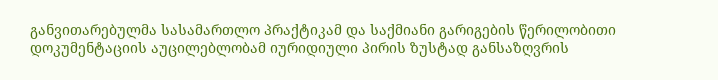განვითარებულმა სასამართლო პრაქტიკამ და საქმიანი გარიგების წერილობითი
დოკუმენტაციის აუცილებლობამ იურიდიული პირის ზუსტად განსაზღვრის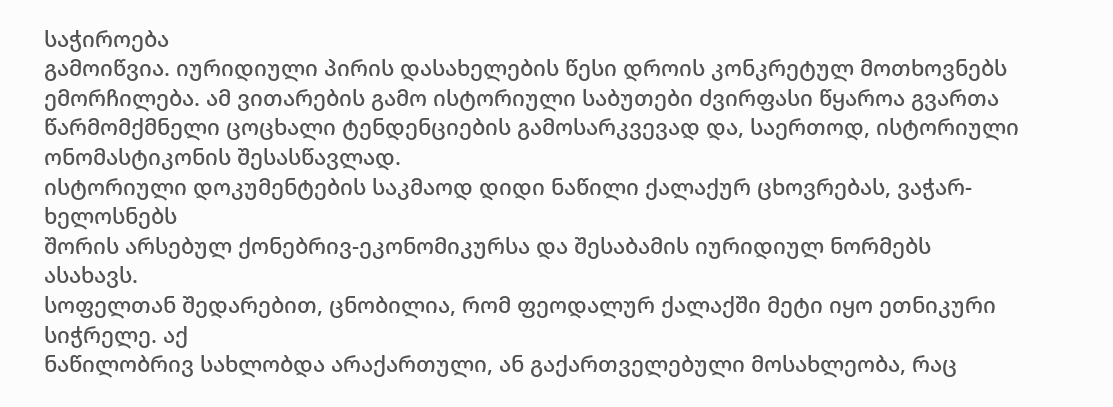საჭიროება
გამოიწვია. იურიდიული პირის დასახელების წესი დროის კონკრეტულ მოთხოვნებს
ემორჩილება. ამ ვითარების გამო ისტორიული საბუთები ძვირფასი წყაროა გვართა
წარმომქმნელი ცოცხალი ტენდენციების გამოსარკვევად და, საერთოდ, ისტორიული
ონომასტიკონის შესასწავლად.
ისტორიული დოკუმენტების საკმაოდ დიდი ნაწილი ქალაქურ ცხოვრებას, ვაჭარ-ხელოსნებს
შორის არსებულ ქონებრივ-ეკონომიკურსა და შესაბამის იურიდიულ ნორმებს ასახავს.
სოფელთან შედარებით, ცნობილია, რომ ფეოდალურ ქალაქში მეტი იყო ეთნიკური სიჭრელე. აქ
ნაწილობრივ სახლობდა არაქართული, ან გაქართველებული მოსახლეობა, რაც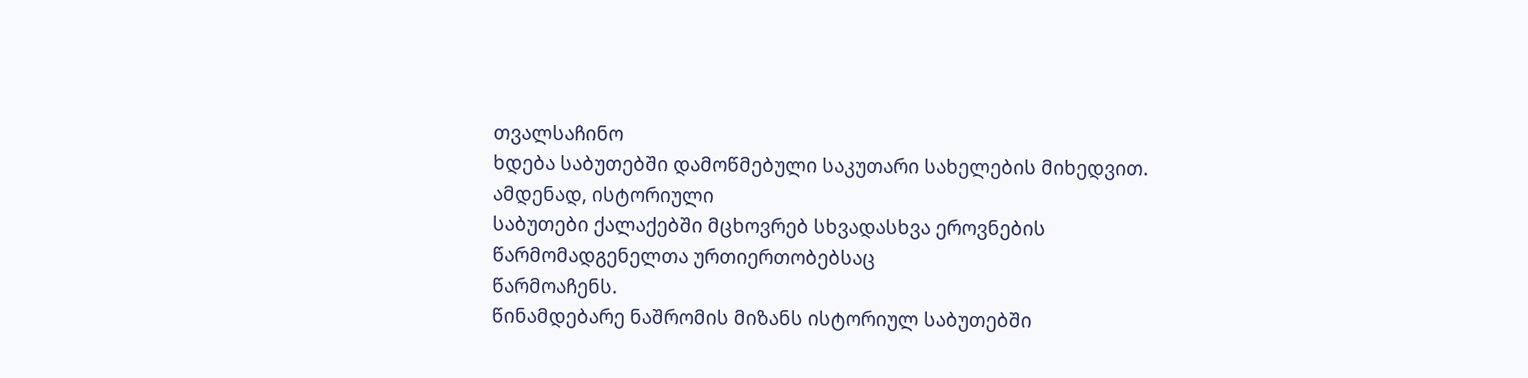თვალსაჩინო
ხდება საბუთებში დამოწმებული საკუთარი სახელების მიხედვით. ამდენად, ისტორიული
საბუთები ქალაქებში მცხოვრებ სხვადასხვა ეროვნების წარმომადგენელთა ურთიერთობებსაც
წარმოაჩენს.
წინამდებარე ნაშრომის მიზანს ისტორიულ საბუთებში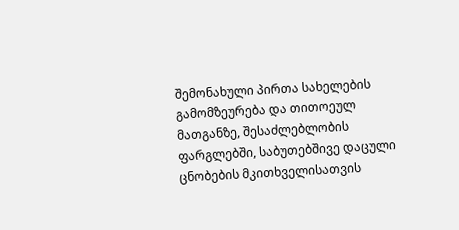შემონახული პირთა სახელების
გამომზეურება და თითოეულ მათგანზე, შესაძლებლობის ფარგლებში, საბუთებშივე დაცული
ცნობების მკითხველისათვის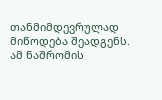თანმიმდევრულად მიწოდება შეადგენს.
ამ ნაშრომის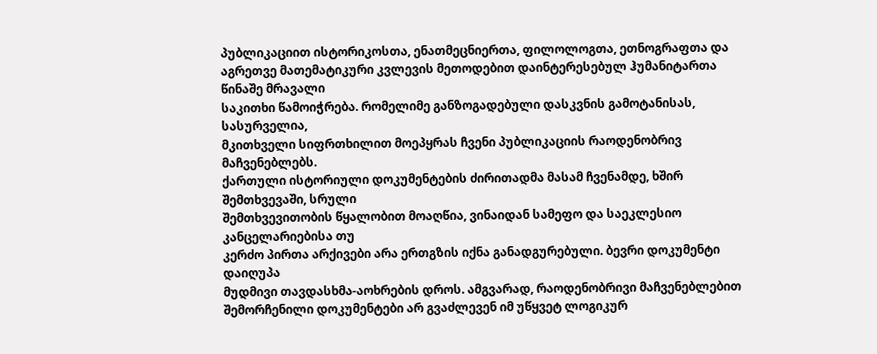პუბლიკაციით ისტორიკოსთა, ენათმეცნიერთა, ფილოლოგთა, ეთნოგრაფთა და
აგრეთვე მათემატიკური კვლევის მეთოდებით დაინტერესებულ ჰუმანიტართა წინაშე მრავალი
საკითხი წამოიჭრება. რომელიმე განზოგადებული დასკვნის გამოტანისას, სასურველია,
მკითხველი სიფრთხილით მოეპყრას ჩვენი პუბლიკაციის რაოდენობრივ მაჩვენებლებს.
ქართული ისტორიული დოკუმენტების ძირითადმა მასამ ჩვენამდე, ხშირ შემთხვევაში, სრული
შემთხვევითობის წყალობით მოაღწია, ვინაიდან სამეფო და საეკლესიო კანცელარიებისა თუ
კერძო პირთა არქივები არა ერთგზის იქნა განადგურებული. ბევრი დოკუმენტი დაიღუპა
მუდმივი თავდასხმა-აოხრების დროს. ამგვარად, რაოდენობრივი მაჩვენებლებით
შემორჩენილი დოკუმენტები არ გვაძლევენ იმ უწყვეტ ლოგიკურ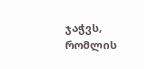ჯაჭვს, რომლის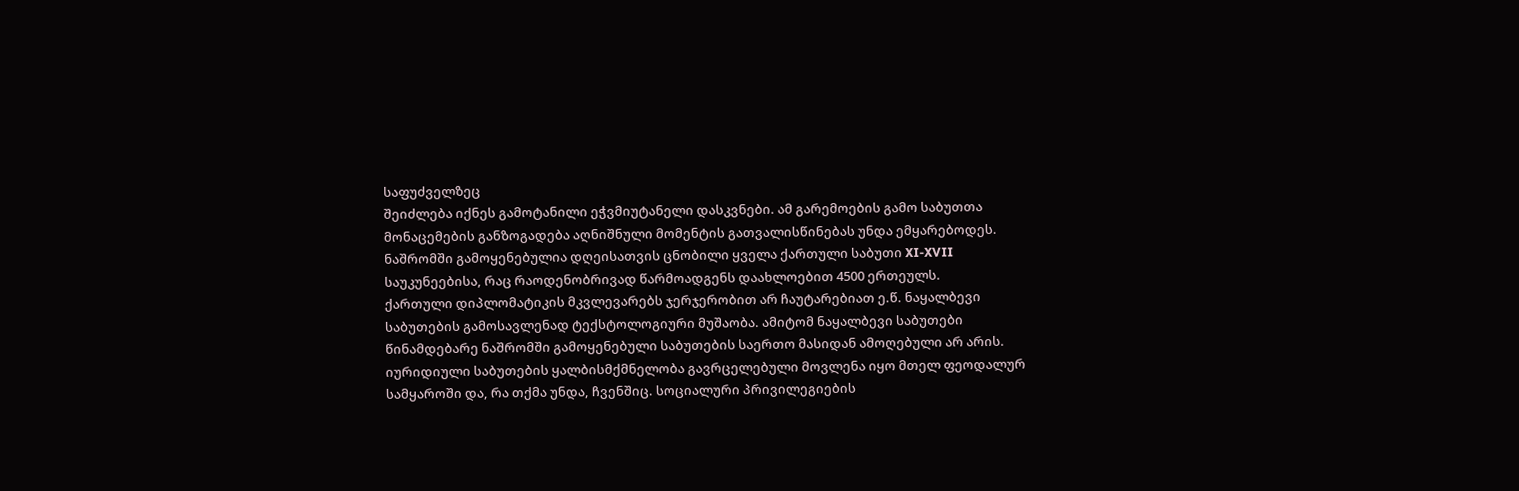საფუძველზეც
შეიძლება იქნეს გამოტანილი ეჭვმიუტანელი დასკვნები. ამ გარემოების გამო საბუთთა
მონაცემების განზოგადება აღნიშნული მომენტის გათვალისწინებას უნდა ემყარებოდეს.
ნაშრომში გამოყენებულია დღეისათვის ცნობილი ყველა ქართული საბუთი XI-XVII
საუკუნეებისა, რაც რაოდენობრივად წარმოადგენს დაახლოებით 4500 ერთეულს.
ქართული დიპლომატიკის მკვლევარებს ჯერჯერობით არ ჩაუტარებიათ ე.წ. ნაყალბევი
საბუთების გამოსავლენად ტექსტოლოგიური მუშაობა. ამიტომ ნაყალბევი საბუთები
წინამდებარე ნაშრომში გამოყენებული საბუთების საერთო მასიდან ამოღებული არ არის.
იურიდიული საბუთების ყალბისმქმნელობა გავრცელებული მოვლენა იყო მთელ ფეოდალურ
სამყაროში და, რა თქმა უნდა, ჩვენშიც. სოციალური პრივილეგიების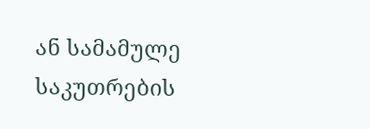ან სამამულე
საკუთრების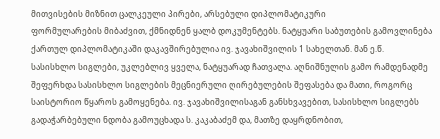მითვისების მიზნით ცალკეული პირები, არსებული დიპლომატიკური
ფორმულარების მიბაძვით, ქმნიდნენ ყალბ დოკუმენტებს. ნატყუარი საბუთების გამოვლინება
ქართულ დიპლომატიკაში დაკავშირებულია ივ. ჯავახიშვილის 1 სახელთან. მან ე.წ.
სასისხლო სიგლები, უკლებლივ ყველა, ნატყუარად ჩათვალა. აღნიშნულის გამო რამდენადმე
შეფერხდა სასისხლო სიგლების მეცნიერული ღირებულების შეფასება და მათი, როგორც
საისტორიო წყაროს გამოყენება. ივ. ჯავახიშვილისაგან განსხვავებით, სასისხლო სიგლებს
გადაჭარბებული ნდობა გამოუცხადა ს. კაკაბაძემ და, მათზე დაყრდნობით,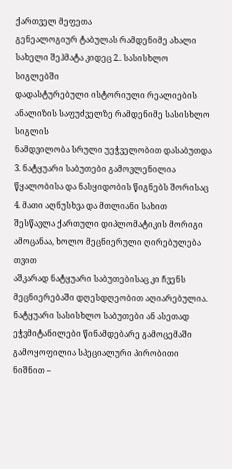ქართველ მეფეთა
გენეალოგიურ ტაბულას რამდენიმე ახალი სახელი შეჰმატა კიდეც 2.. სასისხლო სიგლებში
დადასტურებული ისტორიული რეალიების ანალიზის საფუძველზე რამდენიმე სასისხლო სიგლის
ნამდვილობა სრული უეჭველობით დასაბუთდა 3. ნატყუარი საბუთები გამოვლენილია
წყალობისა და ნასყიდობის წიგნებს შორისაც 4. მათი აღნუსხვა და მთლიანი სახით
შესწავლა ქართული დიპლომატიკის მორიგი ამოცანაა, ხოლო მეცნიერული ღირებულება თვით
აშკარად ნატყუარი საბუთებისაც კი ჩვენს მეცნიერებაში დღესდღეობით აღიარებულია.
ნატყუარი სასისხლო საბუთები ან ასეთად ეჭვმიტანილები წინამდებარე გამოცემაში
გამოყოფილია სპეციალური პირობითი ნიშნით –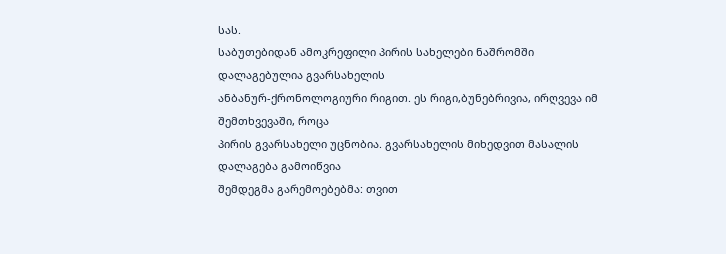სას.
საბუთებიდან ამოკრეფილი პირის სახელები ნაშრომში დალაგებულია გვარსახელის
ანბანურ-ქრონოლოგიური რიგით. ეს რიგი,ბუნებრივია, ირღვევა იმ შემთხვევაში, როცა
პირის გვარსახელი უცნობია. გვარსახელის მიხედვით მასალის დალაგება გამოიწვია
შემდეგმა გარემოებებმა: თვით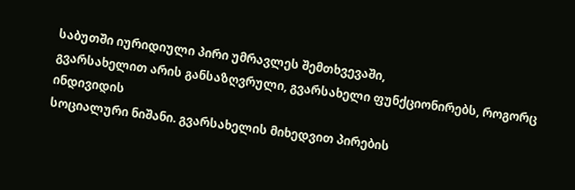საბუთში იურიდიული პირი უმრავლეს შემთხვევაში,
გვარსახელით არის განსაზღვრული, გვარსახელი ფუნქციონირებს, როგორც ინდივიდის
სოციალური ნიშანი. გვარსახელის მიხედვით პირების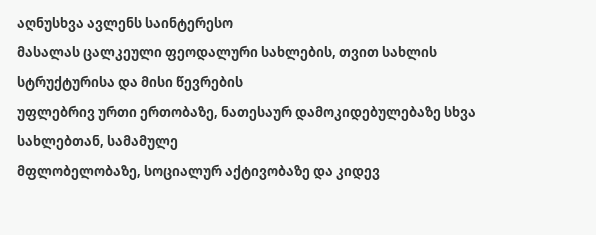აღნუსხვა ავლენს საინტერესო
მასალას ცალკეული ფეოდალური სახლების, თვით სახლის სტრუქტურისა და მისი წევრების
უფლებრივ ურთი ერთობაზე, ნათესაურ დამოკიდებულებაზე სხვა სახლებთან, სამამულე
მფლობელობაზე, სოციალურ აქტივობაზე და კიდევ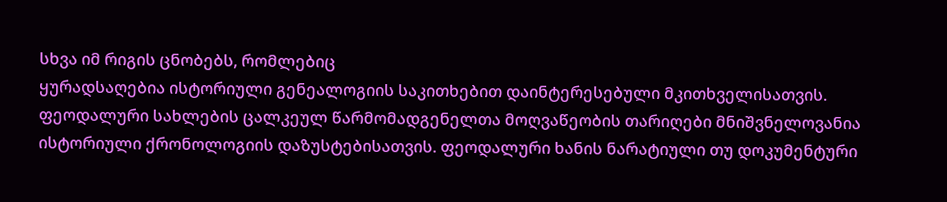სხვა იმ რიგის ცნობებს, რომლებიც
ყურადსაღებია ისტორიული გენეალოგიის საკითხებით დაინტერესებული მკითხველისათვის.
ფეოდალური სახლების ცალკეულ წარმომადგენელთა მოღვაწეობის თარიღები მნიშვნელოვანია
ისტორიული ქრონოლოგიის დაზუსტებისათვის. ფეოდალური ხანის ნარატიული თუ დოკუმენტური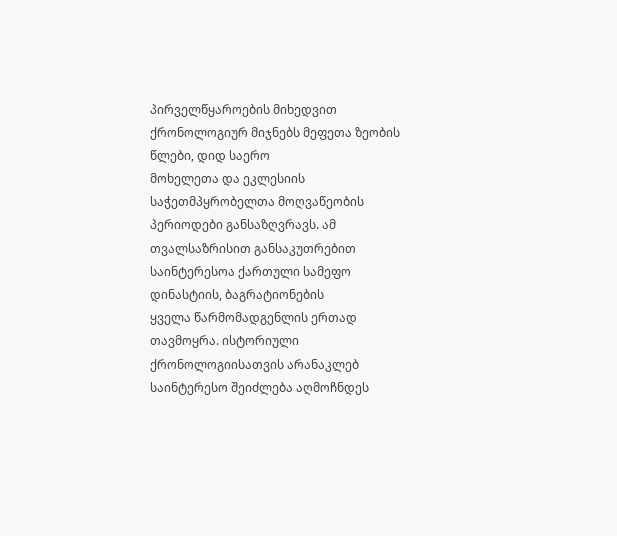პირველწყაროების მიხედვით ქრონოლოგიურ მიჯნებს მეფეთა ზეობის წლები, დიდ საერო
მოხელეთა და ეკლესიის საჭეთმპყრობელთა მოღვაწეობის პერიოდები განსაზღვრავს. ამ
თვალსაზრისით განსაკუთრებით საინტერესოა ქართული სამეფო დინასტიის, ბაგრატიონების
ყველა წარმომადგენლის ერთად თავმოყრა. ისტორიული ქრონოლოგიისათვის არანაკლებ
საინტერესო შეიძლება აღმოჩნდეს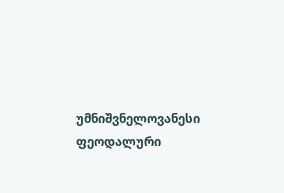უმნიშვნელოვანესი ფეოდალური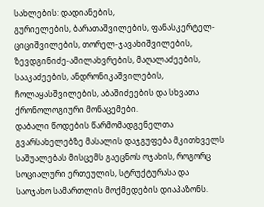სახლების: დადიანების,
გურიელების, ბარათაშვილების, ფანასკერტელ-ციციშვილების, თორელ-ჯავახიშვილების,
ზევდგინიძე-ამილახვრების, მაღალაძეების, სააკაძეების, ანდრონიკაშვილების,
ჩოლაყასშვილების, აბაშიძეების და სხვათა ქრონოლოგიური მონაცემები.
დაბალი წოდების წარმომადგენელთა გვარსახელებზე მასალის დაჯგუფება მკითხველს
საშუალებას მისცემს გაეცნოს ოჯახის, როგორც სოციალური ერთეულის, სტრუქტურასა და
საოჯახო სამართლის მოქმედების დიაპაზონს.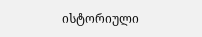ისტორიული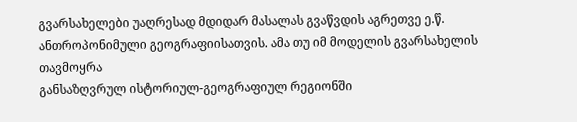გვარსახელები უაღრესად მდიდარ მასალას გვაწვდის აგრეთვე ე.წ.
ანთროპონიმული გეოგრაფიისათვის. ამა თუ იმ მოდელის გვარსახელის თავმოყრა
განსაზღვრულ ისტორიულ-გეოგრაფიულ რეგიონში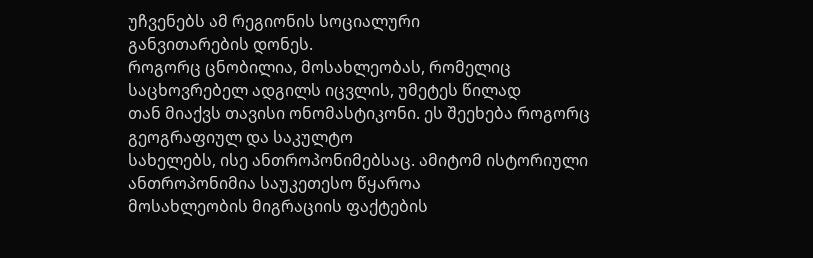უჩვენებს ამ რეგიონის სოციალური
განვითარების დონეს.
როგორც ცნობილია, მოსახლეობას, რომელიც საცხოვრებელ ადგილს იცვლის, უმეტეს წილად
თან მიაქვს თავისი ონომასტიკონი. ეს შეეხება როგორც გეოგრაფიულ და საკულტო
სახელებს, ისე ანთროპონიმებსაც. ამიტომ ისტორიული ანთროპონიმია საუკეთესო წყაროა
მოსახლეობის მიგრაციის ფაქტების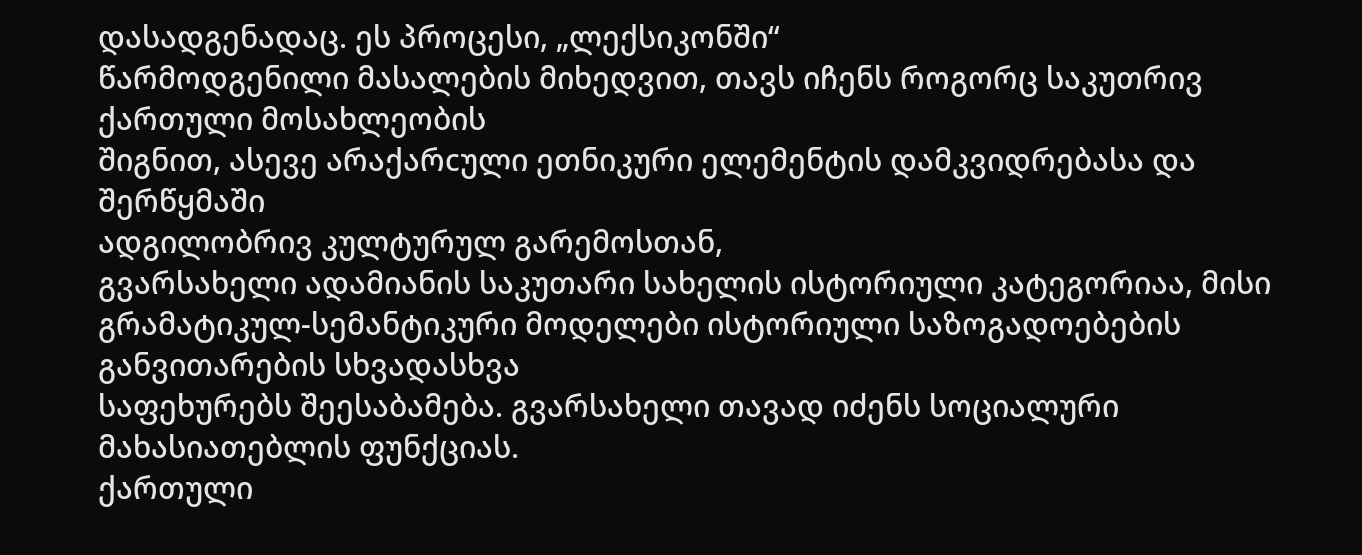დასადგენადაც. ეს პროცესი, „ლექსიკონში“
წარმოდგენილი მასალების მიხედვით, თავს იჩენს როგორც საკუთრივ ქართული მოსახლეობის
შიგნით, ასევე არაქარcული ეთნიკური ელემენტის დამკვიდრებასა და შერწყმაში
ადგილობრივ კულტურულ გარემოსთან,
გვარსახელი ადამიანის საკუთარი სახელის ისტორიული კატეგორიაა, მისი
გრამატიკულ-სემანტიკური მოდელები ისტორიული საზოგადოებების განვითარების სხვადასხვა
საფეხურებს შეესაბამება. გვარსახელი თავად იძენს სოციალური მახასიათებლის ფუნქციას.
ქართული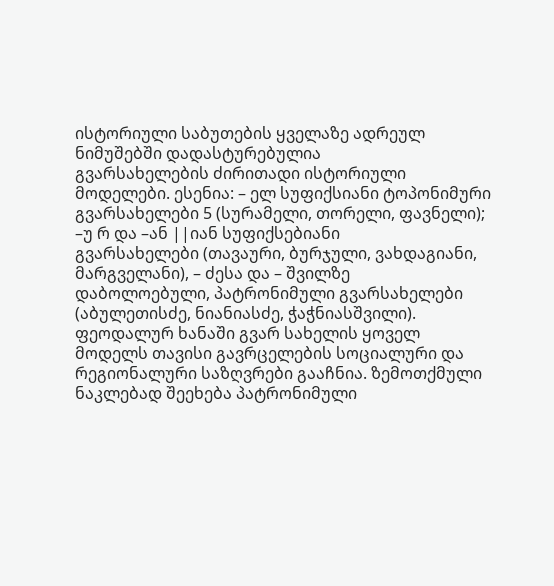ისტორიული საბუთების ყველაზე ადრეულ ნიმუშებში დადასტურებულია
გვარსახელების ძირითადი ისტორიული მოდელები. ესენია: – ელ სუფიქსიანი ტოპონიმური
გვარსახელები 5 (სურამელი, თორელი, ფავნელი); –უ რ და –ან ||იან სუფიქსებიანი
გვარსახელები (თავაური, ბურჯული, ვახდაგიანი, მარგველანი), – ძესა და – შვილზე
დაბოლოებული, პატრონიმული გვარსახელები (აბულეთისძე, ნიანიასძე, ჭაჭნიასშვილი).
ფეოდალურ ხანაში გვარ სახელის ყოველ მოდელს თავისი გავრცელების სოციალური და
რეგიონალური საზღვრები გააჩნია. ზემოთქმული ნაკლებად შეეხება პატრონიმული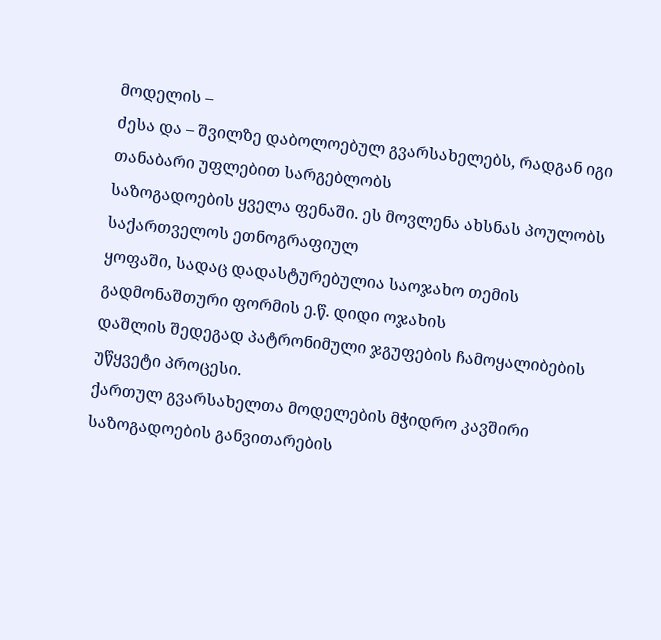მოდელის –
ძესა და – შვილზე დაბოლოებულ გვარსახელებს, რადგან იგი თანაბარი უფლებით სარგებლობს
საზოგადოების ყველა ფენაში. ეს მოვლენა ახსნას პოულობს საქართველოს ეთნოგრაფიულ
ყოფაში, სადაც დადასტურებულია საოჯახო თემის გადმონაშთური ფორმის ე.წ. დიდი ოჯახის
დაშლის შედეგად პატრონიმული ჯგუფების ჩამოყალიბების უწყვეტი პროცესი.
ქართულ გვარსახელთა მოდელების მჭიდრო კავშირი საზოგადოების განვითარების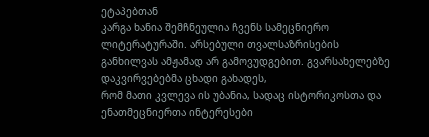ეტაპებთან
კარგა ხანია შემჩნეულია ჩვენს სამეცნიერო ლიტერატურაში. არსებული თვალსაზრისების
განხილვას ამჟამად არ გამოვუდგებით. გვარსახელებზე დაკვირვებებმა ცხადი გახადეს,
რომ მათი კვლევა ის უბანია, სადაც ისტორიკოსთა და ენათმეცნიერთა ინტერესები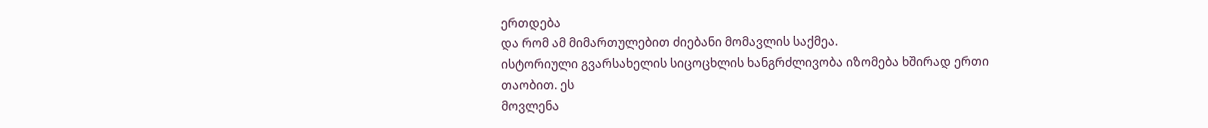ერთდება
და რომ ამ მიმართულებით ძიებანი მომავლის საქმეა.
ისტორიული გვარსახელის სიცოცხლის ხანგრძლივობა იზომება ხშირად ერთი თაობით. ეს
მოვლენა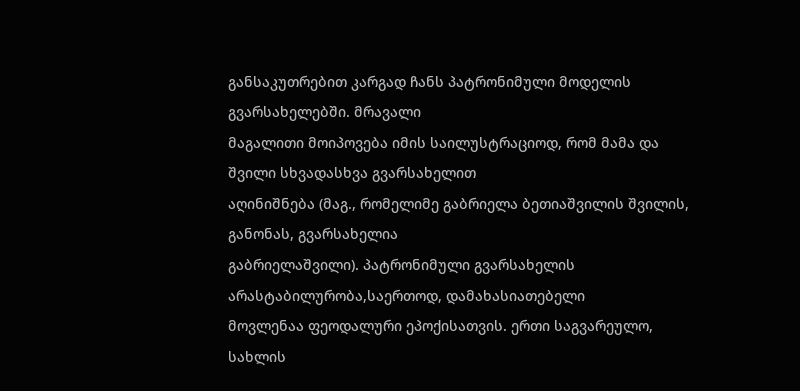განსაკუთრებით კარგად ჩანს პატრონიმული მოდელის გვარსახელებში. მრავალი
მაგალითი მოიპოვება იმის საილუსტრაციოდ, რომ მამა და შვილი სხვადასხვა გვარსახელით
აღინიშნება (მაგ., რომელიმე გაბრიელა ბეთიაშვილის შვილის, განონას, გვარსახელია
გაბრიელაშვილი). პატრონიმული გვარსახელის არასტაბილურობა,საერთოდ, დამახასიათებელი
მოვლენაა ფეოდალური ეპოქისათვის. ერთი საგვარეულო, სახლის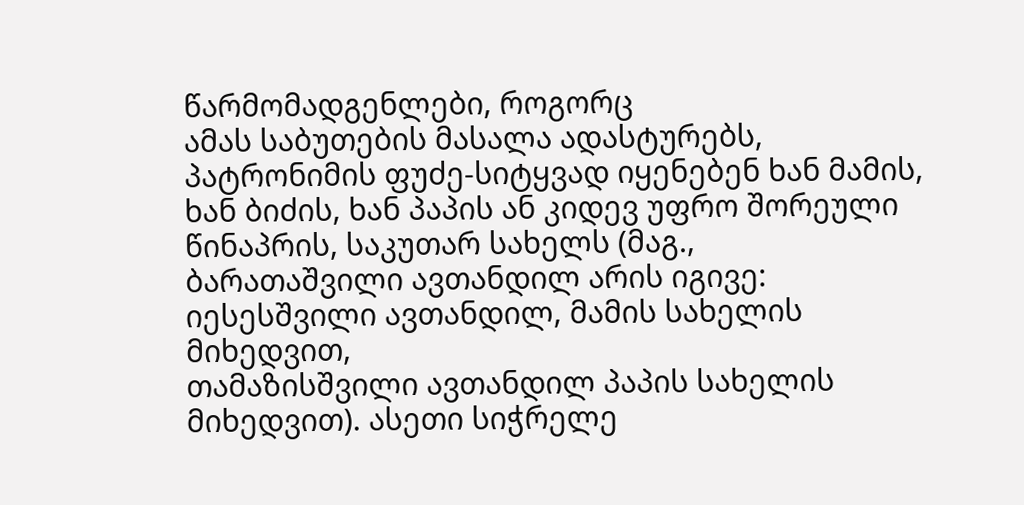წარმომადგენლები, როგორც
ამას საბუთების მასალა ადასტურებს, პატრონიმის ფუძე-სიტყვად იყენებენ ხან მამის,
ხან ბიძის, ხან პაპის ან კიდევ უფრო შორეული წინაპრის, საკუთარ სახელს (მაგ.,
ბარათაშვილი ავთანდილ არის იგივე: იესესშვილი ავთანდილ, მამის სახელის მიხედვით,
თამაზისშვილი ავთანდილ პაპის სახელის მიხედვით). ასეთი სიჭრელე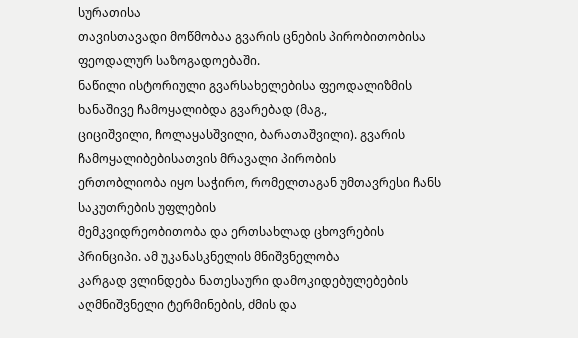სურათისა
თავისთავადი მოწმობაა გვარის ცნების პირობითობისა ფეოდალურ საზოგადოებაში.
ნაწილი ისტორიული გვარსახელებისა ფეოდალიზმის ხანაშივე ჩამოყალიბდა გვარებად (მაგ.,
ციციშვილი, ჩოლაყასშვილი, ბარათაშვილი). გვარის ჩამოყალიბებისათვის მრავალი პირობის
ერთობლიობა იყო საჭირო, რომელთაგან უმთავრესი ჩანს საკუთრების უფლების
მემკვიდრეობითობა და ერთსახლად ცხოვრების პრინციპი. ამ უკანასკნელის მნიშვნელობა
კარგად ვლინდება ნათესაური დამოკიდებულებების აღმნიშვნელი ტერმინების, ძმის და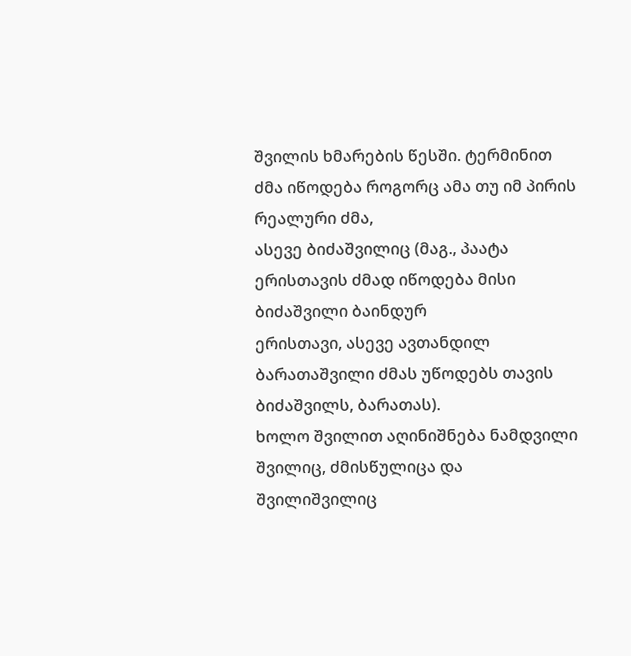შვილის ხმარების წესში. ტერმინით ძმა იწოდება როგორც ამა თუ იმ პირის რეალური ძმა,
ასევე ბიძაშვილიც (მაგ., პაატა ერისთავის ძმად იწოდება მისი ბიძაშვილი ბაინდურ
ერისთავი, ასევე ავთანდილ ბარათაშვილი ძმას უწოდებს თავის ბიძაშვილს, ბარათას).
ხოლო შვილით აღინიშნება ნამდვილი შვილიც, ძმისწულიცა და შვილიშვილიც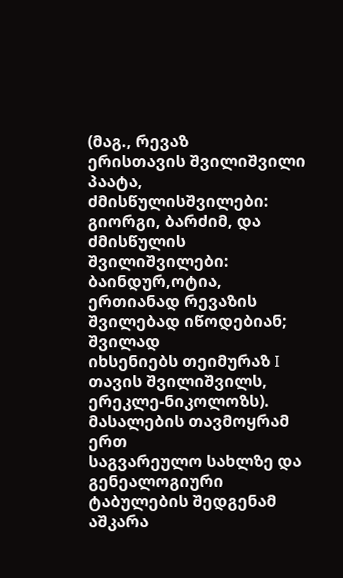(მაგ., რევაზ
ერისთავის შვილიშვილი პაატა, ძმისწულისშვილები: გიორგი, ბარძიმ, და ძმისწულის
შვილიშვილები: ბაინდურ,ოტია, ერთიანად რევაზის შვილებად იწოდებიან; შვილად
იხსენიებს თეიმურაზ I თავის შვილიშვილს, ერეკლე-ნიკოლოზს). მასალების თავმოყრამ ერთ
საგვარეულო სახლზე და გენეალოგიური ტაბულების შედგენამ აშკარა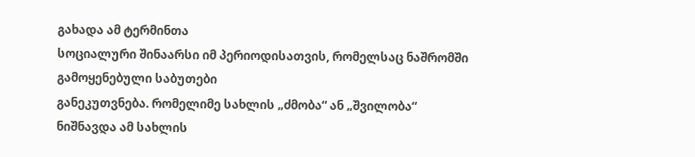გახადა ამ ტერმინთა
სოციალური შინაარსი იმ პერიოდისათვის, რომელსაც ნაშრომში გამოყენებული საბუთები
განეკუთვნება. რომელიმე სახლის „ძმობა“ ან „შვილობა“ ნიშნავდა ამ სახლის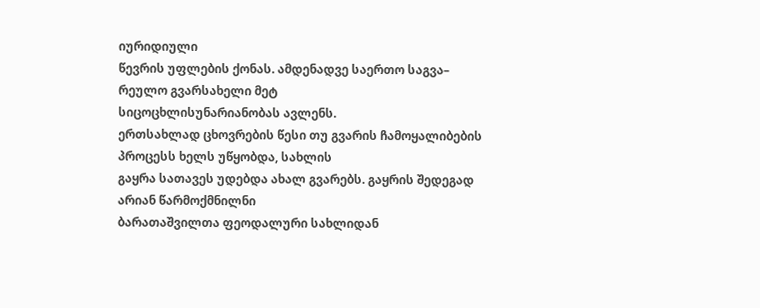იურიდიული
წევრის უფლების ქონას. ამდენადვე საერთო საგვა– რეულო გვარსახელი მეტ
სიცოცხლისუნარიანობას ავლენს.
ერთსახლად ცხოვრების წესი თუ გვარის ჩამოყალიბების პროცესს ხელს უწყობდა, სახლის
გაყრა სათავეს უდებდა ახალ გვარებს. გაყრის შედეგად არიან წარმოქმნილნი
ბარათაშვილთა ფეოდალური სახლიდან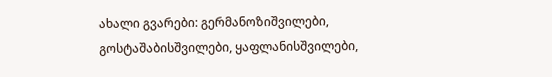ახალი გვარები: გერმანოზიშვილები,
გოსტაშაბისშვილები, ყაფლანისშვილები,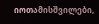იოთამისშვილები,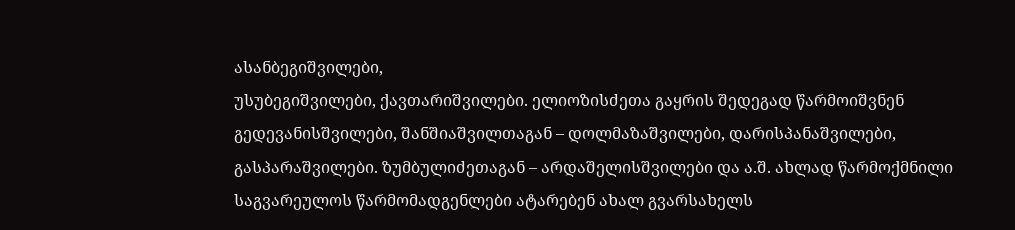ასანბეგიშვილები,
უსუბეგიშვილები, ქავთარიშვილები. ელიოზისძეთა გაყრის შედეგად წარმოიშვნენ
გედევანისშვილები, შანშიაშვილთაგან – დოლმაზაშვილები, დარისპანაშვილები,
გასპარაშვილები. ზუმბულიძეთაგან – არდაშელისშვილები და ა.შ. ახლად წარმოქმნილი
საგვარეულოს წარმომადგენლები ატარებენ ახალ გვარსახელს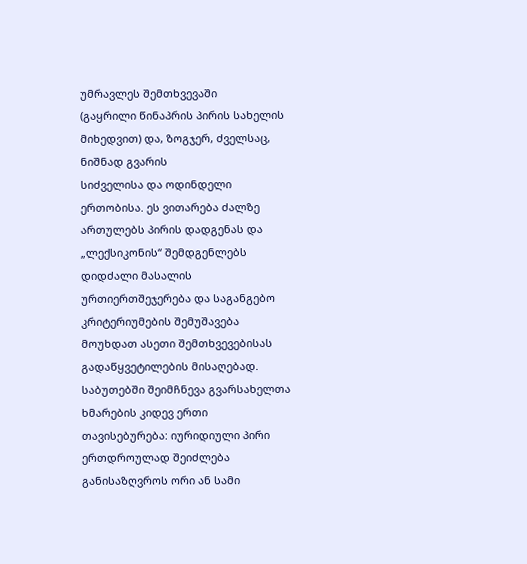უმრავლეს შემთხვევაში
(გაყრილი წინაპრის პირის სახელის მიხედვით) და, ზოგჯერ, ძველსაც, ნიშნად გვარის
სიძველისა და ოდინდელი ერთობისა. ეს ვითარება ძალზე ართულებს პირის დადგენას და
„ლექსიკონის“ შემდგენლებს დიდძალი მასალის ურთიერთშეჯერება და საგანგებო
კრიტერიუმების შემუშავება მოუხდათ ასეთი შემთხვევებისას გადაწყვეტილების მისაღებად.
საბუთებში შეიმჩნევა გვარსახელთა ხმარების კიდევ ერთი თავისებურება: იურიდიული პირი
ერთდროულად შეიძლება განისაზღვროს ორი ან სამი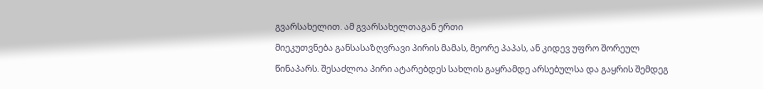გვარსახელით. ამ გვარსახელთაგან ერთი
მიეკუთვნება განსასაზღვრავი პირის მამას, მეორე პაპას, ან კიდევ უფრო შორეულ
წინაპარს. შესაძლოა პირი ატარებდეს სახლის გაყრამდე არსებულსა და გაყრის შემდეგ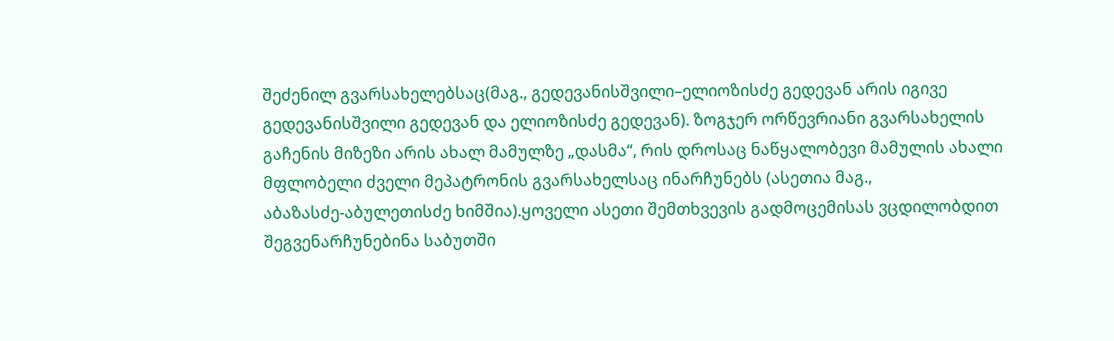შეძენილ გვარსახელებსაც(მაგ., გედევანისშვილი–ელიოზისძე გედევან არის იგივე
გედევანისშვილი გედევან და ელიოზისძე გედევან). ზოგჯერ ორწევრიანი გვარსახელის
გაჩენის მიზეზი არის ახალ მამულზე „დასმა“, რის დროსაც ნაწყალობევი მამულის ახალი
მფლობელი ძველი მეპატრონის გვარსახელსაც ინარჩუნებს (ასეთია მაგ.,
აბაზასძე-აბულეთისძე ხიმშია).ყოველი ასეთი შემთხვევის გადმოცემისას ვცდილობდით
შეგვენარჩუნებინა საბუთში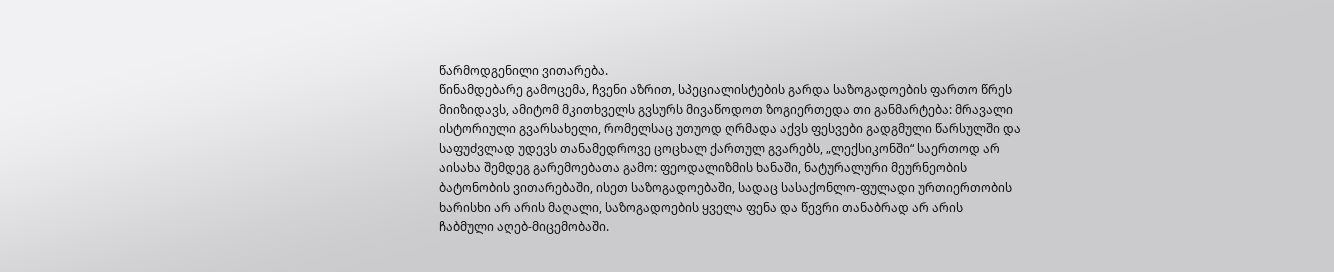წარმოდგენილი ვითარება.
წინამდებარე გამოცემა, ჩვენი აზრით, სპეციალისტების გარდა საზოგადოების ფართო წრეს
მიიზიდავს, ამიტომ მკითხველს გვსურს მივაწოდოთ ზოგიერთედა თი განმარტება: მრავალი
ისტორიული გვარსახელი, რომელსაც უთუოდ ღრმადა აქვს ფესვები გადგმული წარსულში და
საფუძვლად უდევს თანამედროვე ცოცხალ ქართულ გვარებს, „ლექსიკონში“ საერთოდ არ
აისახა შემდეგ გარემოებათა გამო: ფეოდალიზმის ხანაში, ნატურალური მეურნეობის
ბატონობის ვითარებაში, ისეთ საზოგადოებაში, სადაც სასაქონლო-ფულადი ურთიერთობის
ხარისხი არ არის მაღალი, საზოგადოების ყველა ფენა და წევრი თანაბრად არ არის
ჩაბმული აღებ-მიცემობაში.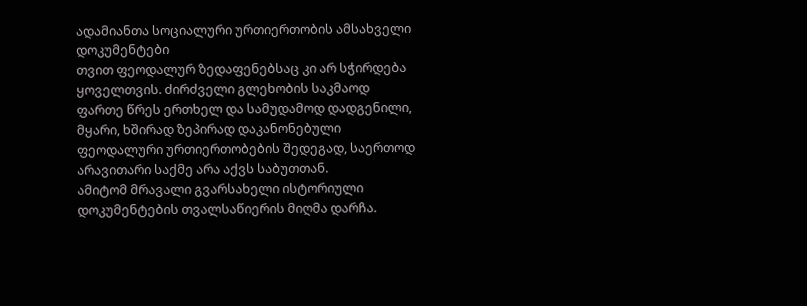ადამიანთა სოციალური ურთიერთობის ამსახველი დოკუმენტები
თვით ფეოდალურ ზედაფენებსაც კი არ სჭირდება ყოველთვის. ძირძველი გლეხობის საკმაოდ
ფართე წრეს ერთხელ და სამუდამოდ დადგენილი, მყარი, ხშირად ზეპირად დაკანონებული
ფეოდალური ურთიერთობების შედეგად, საერთოდ არავითარი საქმე არა აქვს საბუთთან.
ამიტომ მრავალი გვარსახელი ისტორიული დოკუმენტების თვალსაწიერის მიღმა დარჩა.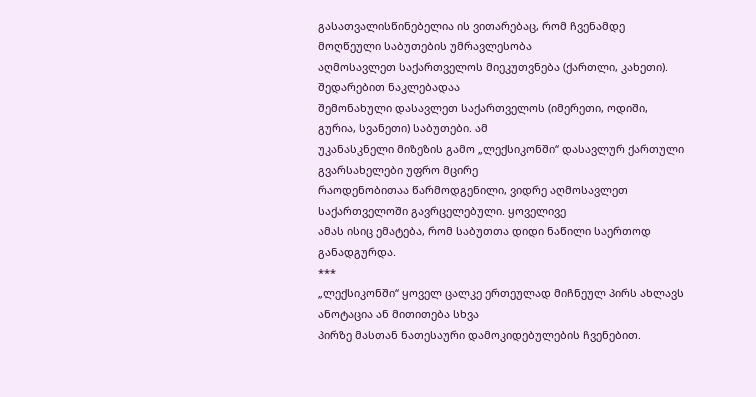გასათვალისწინებელია ის ვითარებაც, რომ ჩვენამდე მოღწეული საბუთების უმრავლესობა
აღმოსავლეთ საქართველოს მიეკუთვნება (ქართლი, კახეთი). შედარებით ნაკლებადაა
შემონახული დასავლეთ საქართველოს (იმერეთი, ოდიში, გურია, სვანეთი) საბუთები. ამ
უკანასკნელი მიზეზის გამო „ლექსიკონში“ დასავლურ ქართული გვარსახელები უფრო მცირე
რაოდენობითაა წარმოდგენილი, ვიდრე აღმოსავლეთ საქართველოში გავრცელებული. ყოველივე
ამას ისიც ემატება, რომ საბუთთა დიდი ნაწილი საერთოდ განადგურდა.
***
„ლექსიკონში“ ყოველ ცალკე ერთეულად მიჩნეულ პირს ახლავს ანოტაცია ან მითითება სხვა
პირზე მასთან ნათესაური დამოკიდებულების ჩვენებით.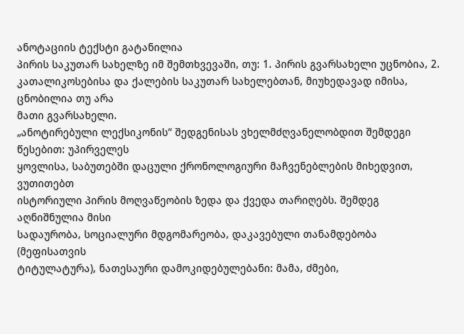ანოტაციის ტექსტი გატანილია
პირის საკუთარ სახელზე იმ შემთხვევაში, თუ: 1. პირის გვარსახელი უცნობია, 2.
კათალიკოსებისა და ქალების საკუთარ სახელებთან, მიუხედავად იმისა, ცნობილია თუ არა
მათი გვარსახელი.
„ანოტირებული ლექსიკონის“ შედგენისას ვხელმძღვანელობდით შემდეგი წესებით: უპირველეს
ყოვლისა, საბუთებში დაცული ქრონოლოგიური მაჩვენებლების მიხედვით, ვუთითებთ
ისტორიული პირის მოღვაწეობის ზედა და ქვედა თარიღებს. შემდეგ აღნიშნულია მისი
სადაურობა, სოციალური მდგომარეობა, დაკავებული თანამდებობა (მეფისათვის
ტიტულატურა), ნათესაური დამოკიდებულებანი: მამა, ძმები,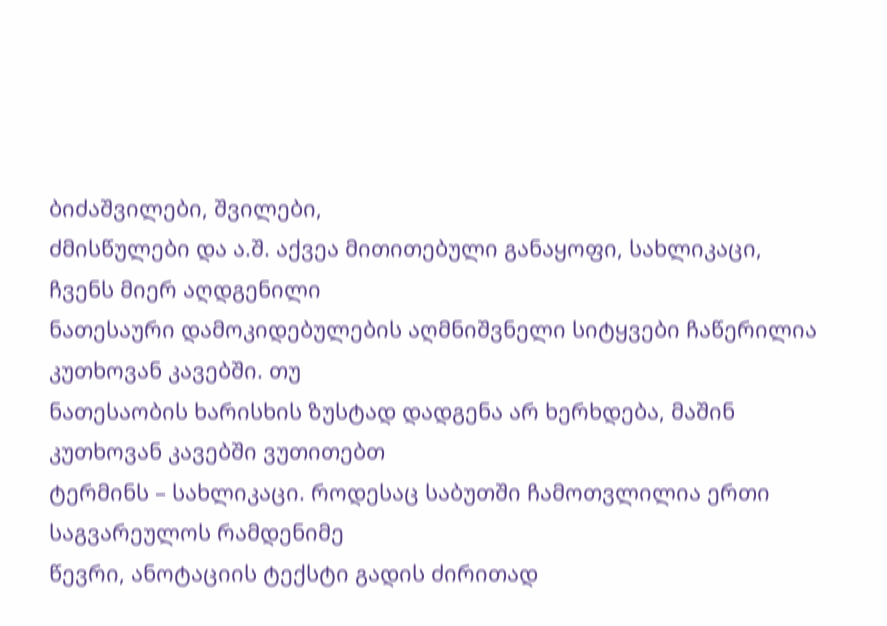ბიძაშვილები, შვილები,
ძმისწულები და ა.შ. აქვეა მითითებული განაყოფი, სახლიკაცი, ჩვენს მიერ აღდგენილი
ნათესაური დამოკიდებულების აღმნიშვნელი სიტყვები ჩაწერილია კუთხოვან კავებში. თუ
ნათესაობის ხარისხის ზუსტად დადგენა არ ხერხდება, მაშინ კუთხოვან კავებში ვუთითებთ
ტერმინს – სახლიკაცი. როდესაც საბუთში ჩამოთვლილია ერთი საგვარეულოს რამდენიმე
წევრი, ანოტაციის ტექსტი გადის ძირითად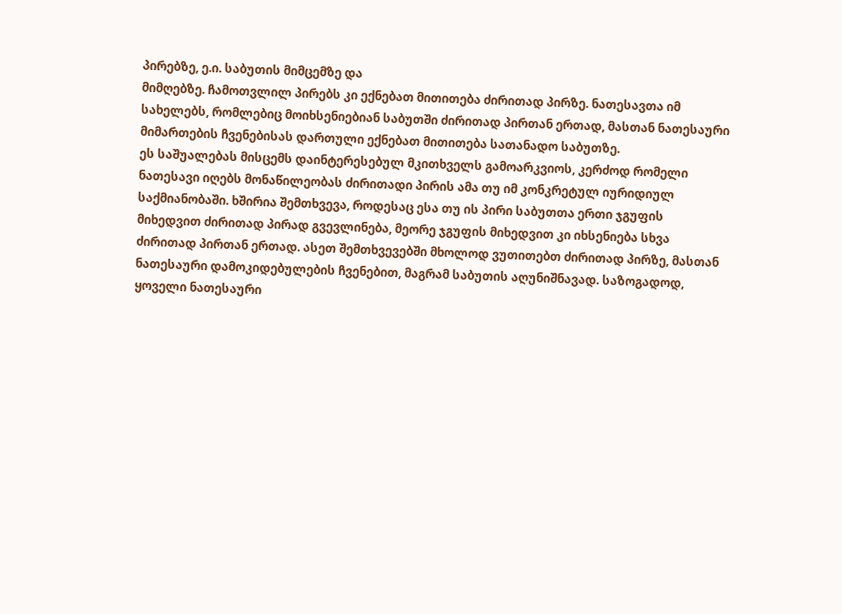პირებზე, ე.ი. საბუთის მიმცემზე და
მიმღებზე. ჩამოთვლილ პირებს კი ექნებათ მითითება ძირითად პირზე. ნათესავთა იმ
სახელებს, რომლებიც მოიხსენიებიან საბუთში ძირითად პირთან ერთად, მასთან ნათესაური
მიმართების ჩვენებისას დართული ექნებათ მითითება სათანადო საბუთზე.
ეს საშუალებას მისცემს დაინტერესებულ მკითხველს გამოარკვიოს, კერძოდ რომელი
ნათესავი იღებს მონაწილეობას ძირითადი პირის ამა თუ იმ კონკრეტულ იურიდიულ
საქმიანობაში. ხშირია შემთხვევა, როდესაც ესა თუ ის პირი საბუთთა ერთი ჯგუფის
მიხედვით ძირითად პირად გვევლინება, მეორე ჯგუფის მიხედვით კი იხსენიება სხვა
ძირითად პირთან ერთად. ასეთ შემთხვევებში მხოლოდ ვუთითებთ ძირითად პირზე, მასთან
ნათესაური დამოკიდებულების ჩვენებით, მაგრამ საბუთის აღუნიშნავად. საზოგადოდ,
ყოველი ნათესაური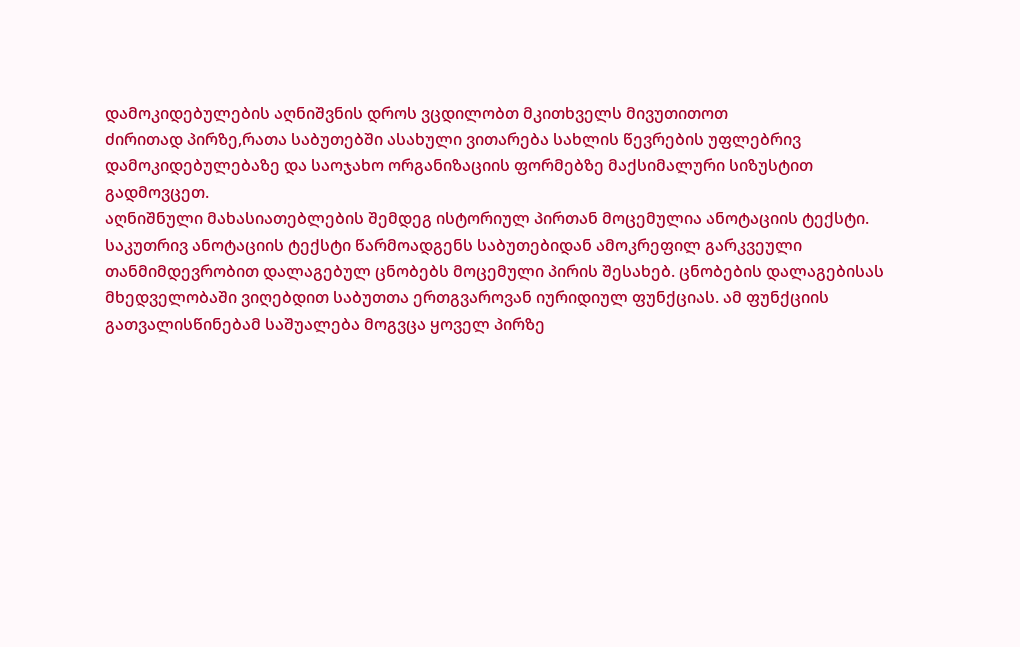დამოკიდებულების აღნიშვნის დროს ვცდილობთ მკითხველს მივუთითოთ
ძირითად პირზე,რათა საბუთებში ასახული ვითარება სახლის წევრების უფლებრივ
დამოკიდებულებაზე და საოჯახო ორგანიზაციის ფორმებზე მაქსიმალური სიზუსტით
გადმოვცეთ.
აღნიშნული მახასიათებლების შემდეგ ისტორიულ პირთან მოცემულია ანოტაციის ტექსტი.
საკუთრივ ანოტაციის ტექსტი წარმოადგენს საბუთებიდან ამოკრეფილ გარკვეული
თანმიმდევრობით დალაგებულ ცნობებს მოცემული პირის შესახებ. ცნობების დალაგებისას
მხედველობაში ვიღებდით საბუთთა ერთგვაროვან იურიდიულ ფუნქციას. ამ ფუნქციის
გათვალისწინებამ საშუალება მოგვცა ყოველ პირზე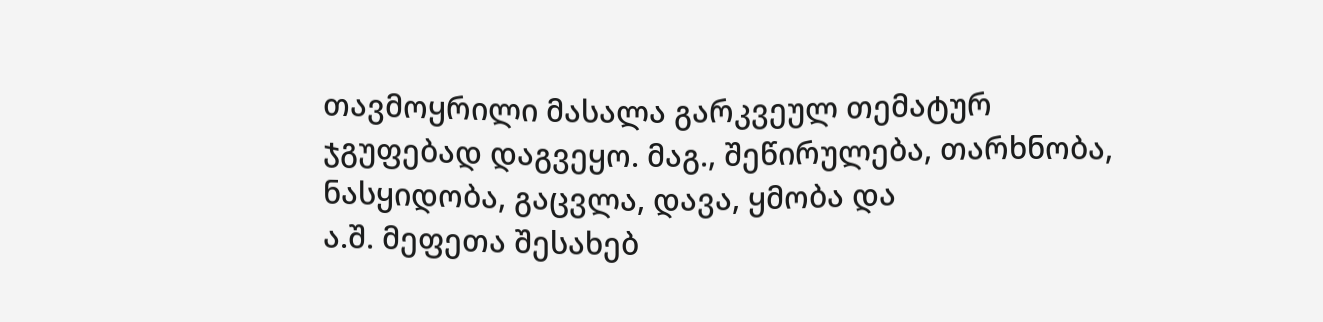თავმოყრილი მასალა გარკვეულ თემატურ
ჯგუფებად დაგვეყო. მაგ., შეწირულება, თარხნობა, ნასყიდობა, გაცვლა, დავა, ყმობა და
ა.შ. მეფეთა შესახებ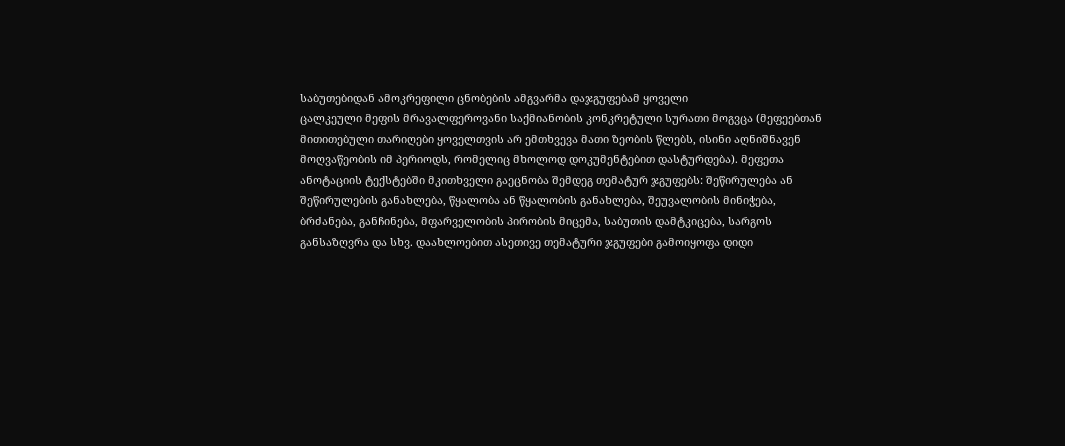საბუთებიდან ამოკრეფილი ცნობების ამგვარმა დაჯგუფებამ ყოველი
ცალკეული მეფის მრავალფეროვანი საქმიანობის კონკრეტული სურათი მოგვცა (მეფეებთან
მითითებული თარიღები ყოველთვის არ ემთხვევა მათი ზეობის წლებს, ისინი აღნიშნავენ
მოღვაწეობის იმ პერიოდს, რომელიც მხოლოდ დოკუმენტებით დასტურდება). მეფეთა
ანოტაციის ტექსტებში მკითხველი გაეცნობა შემდეგ თემატურ ჯგუფებს: შეწირულება ან
შეწირულების განახლება, წყალობა ან წყალობის განახლება, შეუვალობის მინიჭება,
ბრძანება, განჩინება, მფარველობის პირობის მიცემა, საბუთის დამტკიცება, სარგოს
განსაზღვრა და სხვ. დაახლოებით ასეთივე თემატური ჯგუფები გამოიყოფა დიდი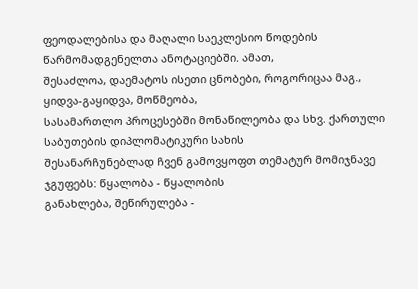ფეოდალებისა და მაღალი საეკლესიო წოდების წარმომადგენელთა ანოტაციებში. ამათ,
შესაძლოა, დაემატოს ისეთი ცნობები, როგორიცაა მაგ., ყიდვა-გაყიდვა, მოწმეობა,
სასამართლო პროცესებში მონაწილეობა და სხვ. ქართული საბუთების დიპლომატიკური სახის
შესანარჩუნებლად ჩვენ გამოვყოფთ თემატურ მომიჯნავე ჯგუფებს: წყალობა - წყალობის
განახლება, შეწირულება -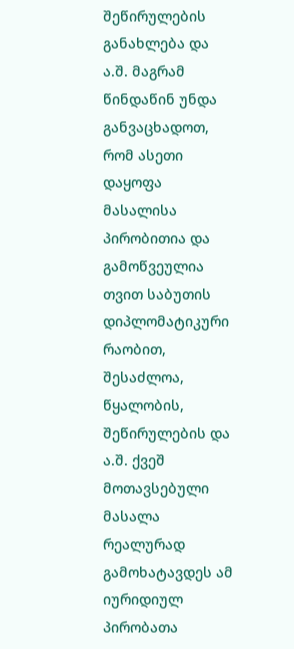შეწირულების განახლება და ა.შ. მაგრამ წინდაწინ უნდა
განვაცხადოთ, რომ ასეთი დაყოფა მასალისა პირობითია და გამოწვეულია თვით საბუთის
დიპლომატიკური რაობით, შესაძლოა, წყალობის, შეწირულების და ა.შ. ქვეშ მოთავსებული
მასალა რეალურად გამოხატავდეს ამ იურიდიულ პირობათა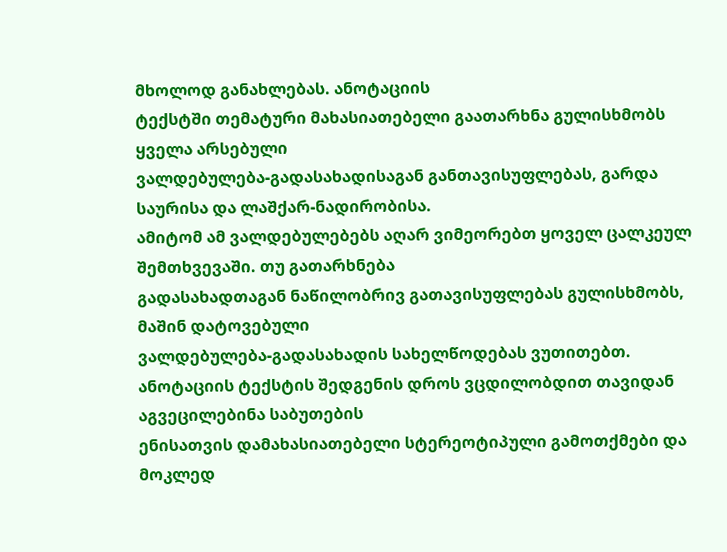მხოლოდ განახლებას. ანოტაციის
ტექსტში თემატური მახასიათებელი გაათარხნა გულისხმობს ყველა არსებული
ვალდებულება-გადასახადისაგან განთავისუფლებას, გარდა საურისა და ლაშქარ-ნადირობისა.
ამიტომ ამ ვალდებულებებს აღარ ვიმეორებთ ყოველ ცალკეულ შემთხვევაში. თუ გათარხნება
გადასახადთაგან ნაწილობრივ გათავისუფლებას გულისხმობს, მაშინ დატოვებული
ვალდებულება-გადასახადის სახელწოდებას ვუთითებთ.
ანოტაციის ტექსტის შედგენის დროს ვცდილობდით თავიდან აგვეცილებინა საბუთების
ენისათვის დამახასიათებელი სტერეოტიპული გამოთქმები და მოკლედ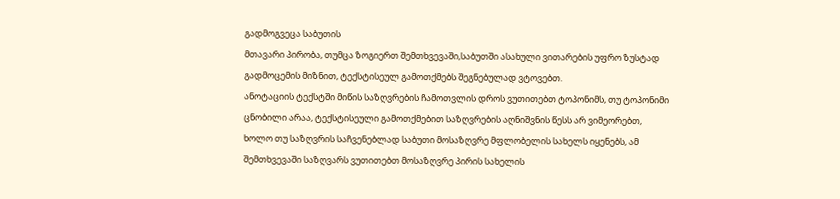გადმოგვეცა საბუთის
მთავარი პირობა, თუმცა ზოგიერთ შემთხვევაში,საბუთში ასახული ვითარების უფრო ზუსტად
გადმოცემის მიზნით, ტექსტისეულ გამოთქმებს შეგნებულად ვტოვებთ.
ანოტაციის ტექსტში მიწის საზღვრების ჩამოთვლის დროს ვუთითებთ ტოპონიმს, თუ ტოპონიმი
ცნობილი არაა, ტექსტისეული გამოთქმებით საზღვრების აღნიშვნის წესს არ ვიმეორებთ,
ხოლო თუ საზღვრის საჩვენებლად საბუთი მოსაზღვრე მფლობელის სახელს იყენებს, ამ
შემთხვევაში საზღვარს ვუთითებთ მოსაზღვრე პირის სახელის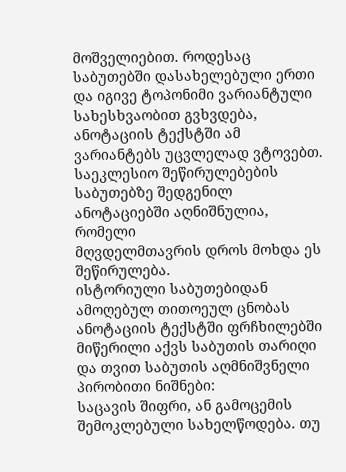მოშველიებით. როდესაც
საბუთებში დასახელებული ერთი და იგივე ტოპონიმი ვარიანტული სახესხვაობით გვხვდება,
ანოტაციის ტექსტში ამ ვარიანტებს უცვლელად ვტოვებთ.
საეკლესიო შეწირულებების საბუთებზე შედგენილ ანოტაციებში აღნიშნულია, რომელი
მღვდელმთავრის დროს მოხდა ეს შეწირულება.
ისტორიული საბუთებიდან ამოღებულ თითოეულ ცნობას ანოტაციის ტექსტში ფრჩხილებში
მიწერილი აქვს საბუთის თარიღი და თვით საბუთის აღმნიშვნელი პირობითი ნიშნები:
საცავის შიფრი, ან გამოცემის შემოკლებული სახელწოდება. თუ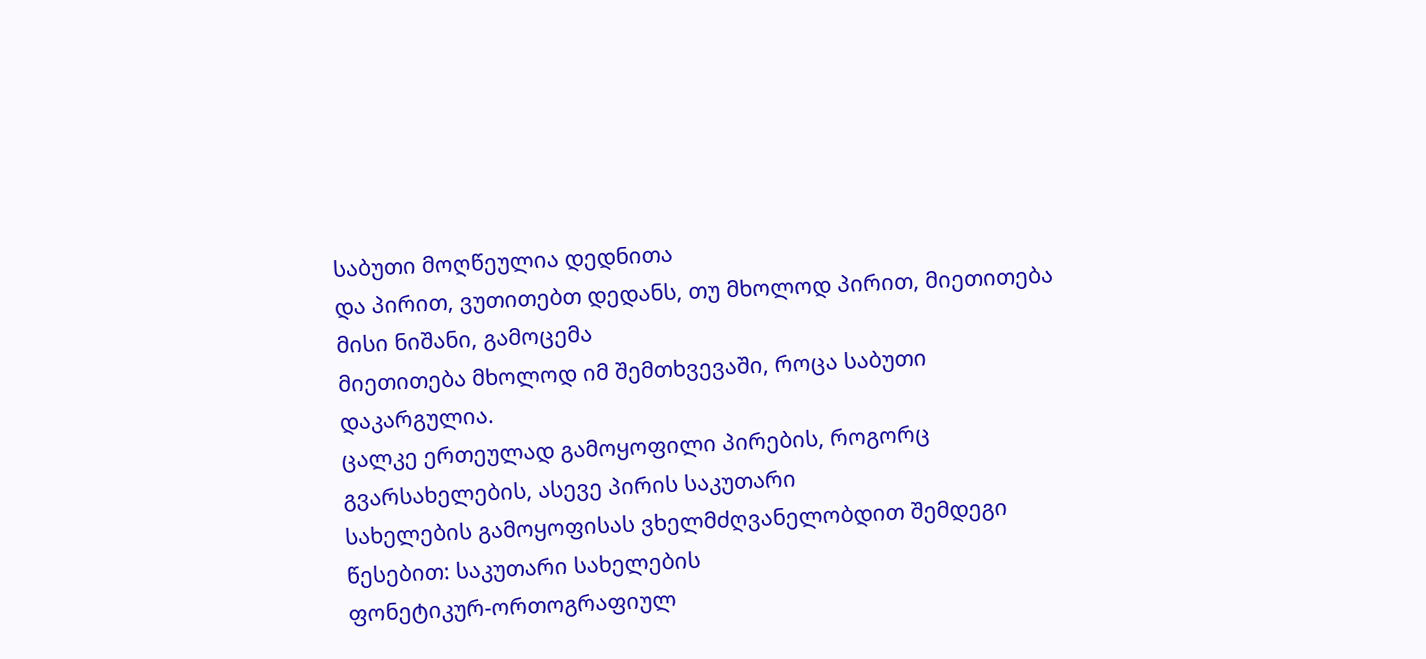საბუთი მოღწეულია დედნითა
და პირით, ვუთითებთ დედანს, თუ მხოლოდ პირით, მიეთითება მისი ნიშანი, გამოცემა
მიეთითება მხოლოდ იმ შემთხვევაში, როცა საბუთი დაკარგულია.
ცალკე ერთეულად გამოყოფილი პირების, როგორც გვარსახელების, ასევე პირის საკუთარი
სახელების გამოყოფისას ვხელმძღვანელობდით შემდეგი წესებით: საკუთარი სახელების
ფონეტიკურ-ორთოგრაფიულ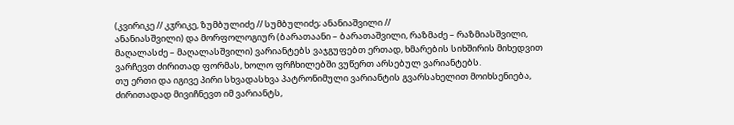(კვირიკე // კჳრიკე, ზუმბულიძე // სუმბულიძე; ანანიაშვილი //
ანანიასშვილი) და მორფოლოგიურ (ბარათაანი – ბარათაშვილი, რაზმაძე – რაზმიასშვილი,
მაღალასძე – მაღალასშვილი) ვარიანტებს ვაჯგუფებთ ერთად, ხმარების სიხშირის მიხედვით
ვარჩევთ ძირითად ფორმას, ხოლო ფრჩხილებში ვუწერთ არსებულ ვარიანტებს.
თუ ერთი და იგივე პირი სხვადასხვა პატრონიმული ვარიანტის გვარსახელით მოიხსენიება,
ძირითადად მივიჩნევთ იმ ვარიანტს,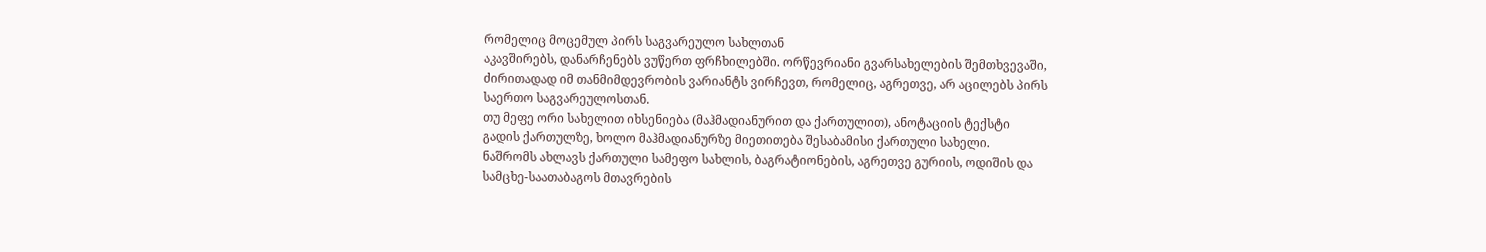რომელიც მოცემულ პირს საგვარეულო სახლთან
აკავშირებს, დანარჩენებს ვუწერთ ფრჩხილებში. ორწევრიანი გვარსახელების შემთხვევაში,
ძირითადად იმ თანმიმდევრობის ვარიანტს ვირჩევთ, რომელიც, აგრეთვე, არ აცილებს პირს
საერთო საგვარეულოსთან.
თუ მეფე ორი სახელით იხსენიება (მაჰმადიანურით და ქართულით), ანოტაციის ტექსტი
გადის ქართულზე, ხოლო მაჰმადიანურზე მიეთითება შესაბამისი ქართული სახელი.
ნაშრომს ახლავს ქართული სამეფო სახლის, ბაგრატიონების, აგრეთვე გურიის, ოდიშის და
სამცხე-საათაბაგოს მთავრების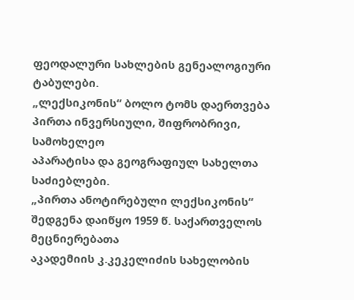ფეოდალური სახლების გენეალოგიური ტაბულები.
„ლექსიკონის“ ბოლო ტომს დაერთვება პირთა ინვერსიული, შიფრობრივი, სამოხელეო
აპარატისა და გეოგრაფიულ სახელთა საძიებლები.
„პირთა ანოტირებული ლექსიკონის“ შედგენა დაიწყო 1959 წ. საქართველოს მეცნიერებათა
აკადემიის კ.კეკელიძის სახელობის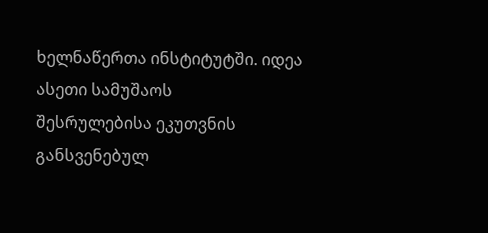ხელნაწერთა ინსტიტუტში. იდეა ასეთი სამუშაოს
შესრულებისა ეკუთვნის განსვენებულ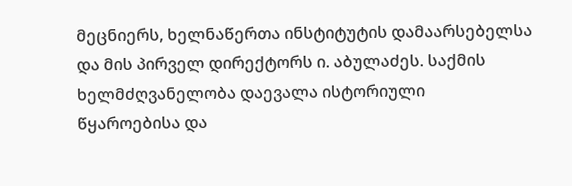მეცნიერს, ხელნაწერთა ინსტიტუტის დამაარსებელსა
და მის პირველ დირექტორს ი. აბულაძეს. საქმის ხელმძღვანელობა დაევალა ისტორიული
წყაროებისა და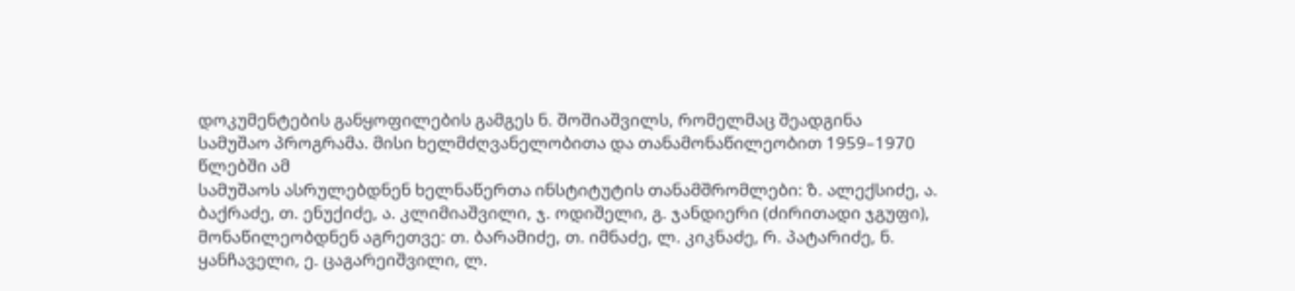დოკუმენტების განყოფილების გამგეს ნ. შოშიაშვილს, რომელმაც შეადგინა
სამუშაო პროგრამა. მისი ხელმძღვანელობითა და თანამონაწილეობით 1959–1970 წლებში ამ
სამუშაოს ასრულებდნენ ხელნაწერთა ინსტიტუტის თანამშრომლები: ზ. ალექსიძე, ა.
ბაქრაძე, თ. ენუქიძე, ა. კლიმიაშვილი, ჯ. ოდიშელი, გ. ჯანდიერი (ძირითადი ჯგუფი),
მონაწილეობდნენ აგრეთვე: თ. ბარამიძე, თ. იმნაძე, ლ. კიკნაძე, რ. პატარიძე, ნ.
ყანჩაველი, ე. ცაგარეიშვილი, ლ.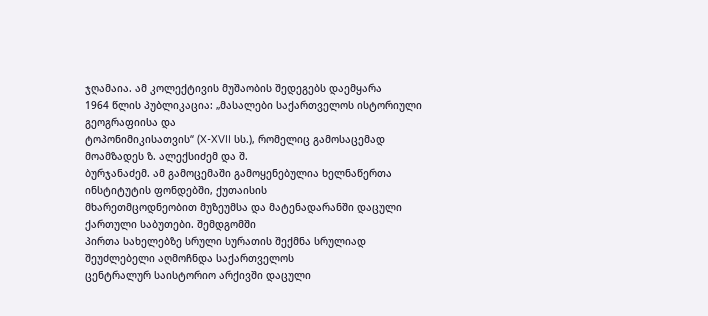ჯღამაია. ამ კოლექტივის მუშაობის შედეგებს დაემყარა
1964 წლის პუბლიკაცია: „მასალები საქართველოს ისტორიული გეოგრაფიისა და
ტოპონიმიკისათვის“ (X-XVII სს.), რომელიც გამოსაცემად მოამზადეს ზ. ალექსიძემ და შ.
ბურჯანაძემ. ამ გამოცემაში გამოყენებულია ხელნაწერთა ინსტიტუტის ფონდებში, ქუთაისის
მხარეთმცოდნეობით მუზეუმსა და მატენადარანში დაცული ქართული საბუთები. შემდგომში
პირთა სახელებზე სრული სურათის შექმნა სრულიად შეუძლებელი აღმოჩნდა საქართველოს
ცენტრალურ საისტორიო არქივში დაცული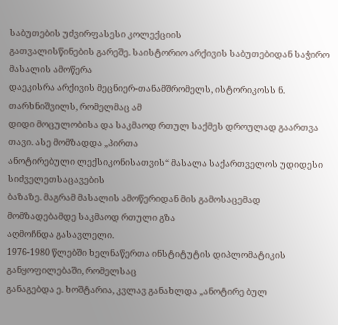საბუთების უძვირფასესი კოლექციის
გათვალისწინების გარეშე. საისტორიო არქივის საბუთებიდან საჭირო მასალის ამოწერა
დაეკისრა არქივის მეცნიერ-თანამშრომელს, ისტორიკოსს ნ. თარხნიშვილს, რომელმაც ამ
დიდი მოცულობისა და საკმაოდ რთულ საქმეს დროულად გაართვა თავი. ასე მომზადდა „პირთა
ანოტირებული ლექსიკონისათვის“ მასალა საქართველოს უდიდესი სიძველეთსაცავების
ბაზაზე. მაგრამ მასალის ამოწერიდან მის გამოსაცემად მომზადებამდე საკმაოდ რთული გზა
აღმოჩნდა გასავლელი.
1976-1980 წლებში ხელნაწერთა ინსტიტუტის დიპლომატიკის განყოფილებაში, რომელსაც
განაგებდა ე. ხოშტარია, კვლავ განახლდა „ანოტირე ბულ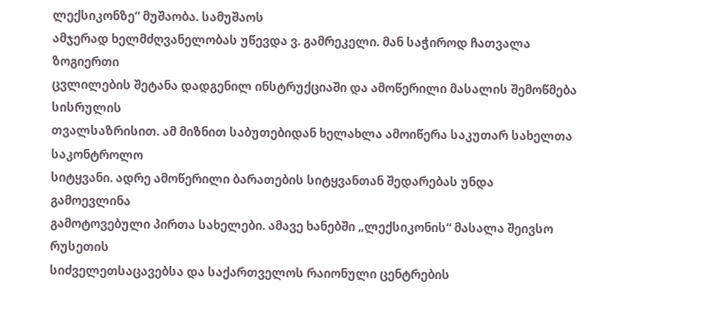ლექსიკონზე“ მუშაობა. სამუშაოს
ამჯერად ხელმძღვანელობას უწევდა ვ. გამრეკელი. მან საჭიროდ ჩათვალა ზოგიერთი
ცვლილების შეტანა დადგენილ ინსტრუქციაში და ამოწერილი მასალის შემოწმება სისრულის
თვალსაზრისით. ამ მიზნით საბუთებიდან ხელახლა ამოიწერა საკუთარ სახელთა საკონტროლო
სიტყვანი. ადრე ამოწერილი ბარათების სიტყვანთან შედარებას უნდა გამოევლინა
გამოტოვებული პირთა სახელები. ამავე ხანებში „ლექსიკონის“ მასალა შეივსო რუსეთის
სიძველეთსაცავებსა და საქართველოს რაიონული ცენტრების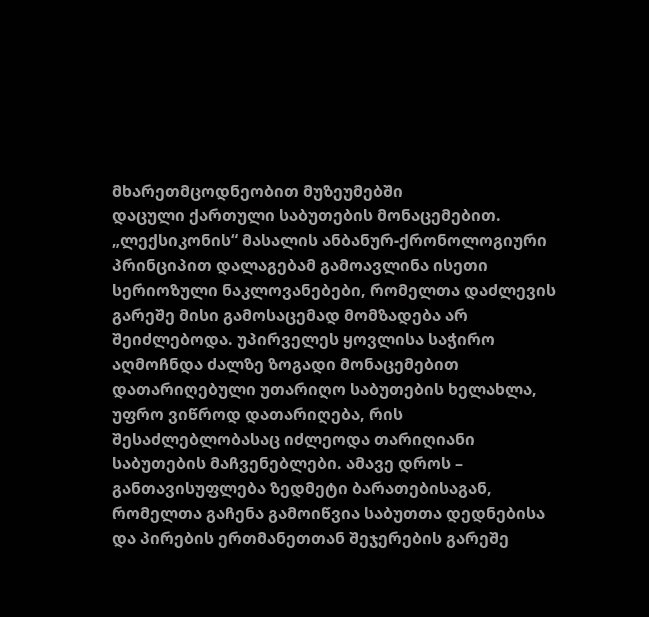მხარეთმცოდნეობით მუზეუმებში
დაცული ქართული საბუთების მონაცემებით.
„ლექსიკონის“ მასალის ანბანურ-ქრონოლოგიური პრინციპით დალაგებამ გამოავლინა ისეთი
სერიოზული ნაკლოვანებები, რომელთა დაძლევის გარეშე მისი გამოსაცემად მომზადება არ
შეიძლებოდა. უპირველეს ყოვლისა საჭირო აღმოჩნდა ძალზე ზოგადი მონაცემებით
დათარიღებული უთარიღო საბუთების ხელახლა, უფრო ვიწროდ დათარიღება, რის
შესაძლებლობასაც იძლეოდა თარიღიანი საბუთების მაჩვენებლები. ამავე დროს –
განთავისუფლება ზედმეტი ბარათებისაგან, რომელთა გაჩენა გამოიწვია საბუთთა დედნებისა
და პირების ერთმანეთთან შეჯერების გარეშე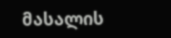მასალის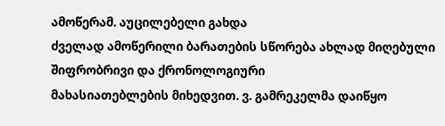ამოწერამ. აუცილებელი გახდა
ძველად ამოწერილი ბარათების სწორება ახლად მიღებული შიფრობრივი და ქრონოლოგიური
მახასიათებლების მიხედვით. ვ. გამრეკელმა დაიწყო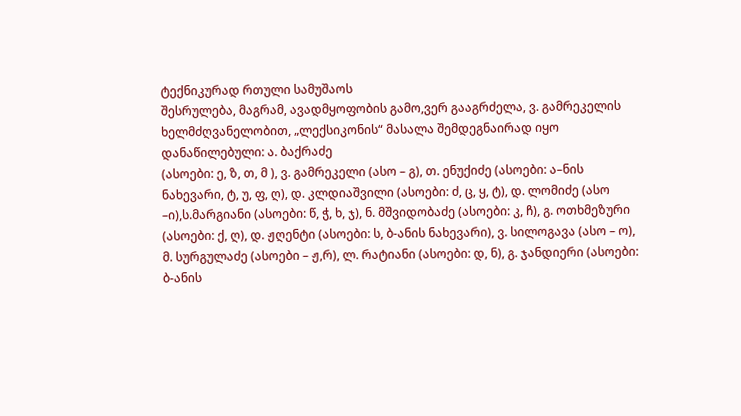ტექნიკურად რთული სამუშაოს
შესრულება, მაგრამ, ავადმყოფობის გამო,ვერ გააგრძელა, ვ. გამრეკელის
ხელმძღვანელობით, „ლექსიკონის“ მასალა შემდეგნაირად იყო დანაწილებული: ა. ბაქრაძე
(ასოები: ე, ზ, თ, მ ), ვ. გამრეკელი (ასო – გ), თ. ენუქიძე (ასოები: ა–ნის
ნახევარი, ტ, უ, ფ, ღ), დ. კლდიაშვილი (ასოები: ძ, ც, ყ, ტ), დ. ლომიძე (ასო
–ი),ს.მარგიანი (ასოები: წ, ჭ, ხ, ჯ), ნ. მშვიდობაძე (ასოები: კ, ჩ), გ. ოთხმეზური
(ასოები: ქ, ღ), დ. ჟღენტი (ასოები: ს, ბ-ანის ნახევარი), ვ. სილოგავა (ასო – ო),
მ. სურგულაძე (ასოები – ჟ,რ), ლ. რატიანი (ასოები: დ, ნ), გ. ჯანდიერი (ასოები:
ბ-ანის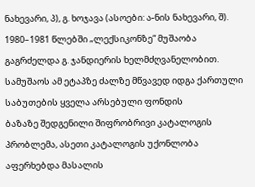ნახევარი, პ), გ. ხოჯავა (ასოები: ა-ნის ნახევარი, შ).
1980–1981 წლებში „ლექსიკონზე“ მუშაობა გაგრძელდა გ. ჯანდიერის ხელმძღვანელობით.
სამუშაოს ამ ეტაპზე ძალზე მწვავედ იდგა ქართული საბუთების ყველა არსებული ფონდის
ბაზაზე შედგენილი შიფრობრივი კატალოგის პრობლემა, ასეთი კატალოგის უქონლობა
აფერხებდა მასალის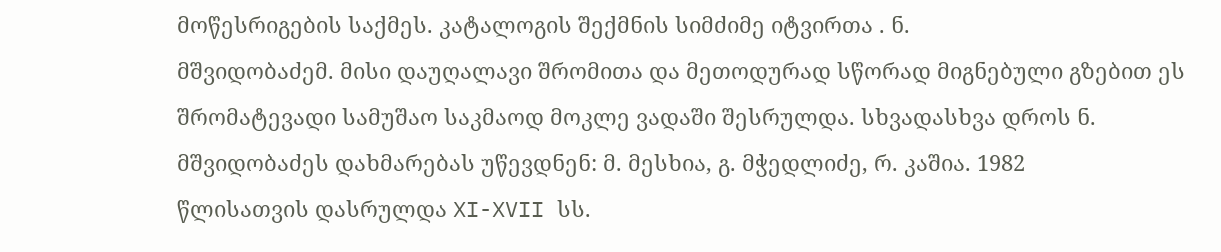მოწესრიგების საქმეს. კატალოგის შექმნის სიმძიმე იტვირთა . ნ.
მშვიდობაძემ. მისი დაუღალავი შრომითა და მეთოდურად სწორად მიგნებული გზებით ეს
შრომატევადი სამუშაო საკმაოდ მოკლე ვადაში შესრულდა. სხვადასხვა დროს ნ.
მშვიდობაძეს დახმარებას უწევდნენ: მ. მესხია, გ. მჭედლიძე, რ. კაშია. 1982
წლისათვის დასრულდა XI-XVII სს.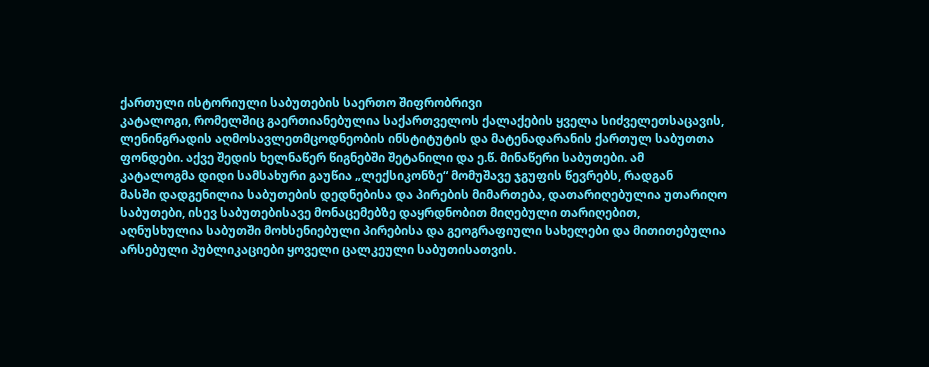ქართული ისტორიული საბუთების საერთო შიფრობრივი
კატალოგი, რომელშიც გაერთიანებულია საქართველოს ქალაქების ყველა სიძველეთსაცავის,
ლენინგრადის აღმოსავლეთმცოდნეობის ინსტიტუტის და მატენადარანის ქართულ საბუთთა
ფონდები. აქვე შედის ხელნაწერ წიგნებში შეტანილი და ე.წ. მინაწერი საბუთები. ამ
კატალოგმა დიდი სამსახური გაუწია „ლექსიკონზე“ მომუშავე ჯგუფის წევრებს, რადგან
მასში დადგენილია საბუთების დედნებისა და პირების მიმართება, დათარიღებულია უთარიღო
საბუთები, ისევ საბუთებისავე მონაცემებზე დაყრდნობით მიღებული თარიღებით,
აღნუსხულია საბუთში მოხსენიებული პირებისა და გეოგრაფიული სახელები და მითითებულია
არსებული პუბლიკაციები ყოველი ცალკეული საბუთისათვის.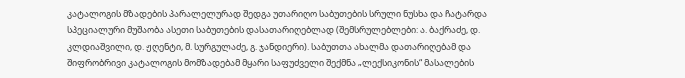კატალოგის მზადების პარალელურად შედგა უთარიღო საბუთების სრული ნუსხა და ჩატარდა
სპეციალური მუშაობა ასეთი საბუთების დასათარიღებლად (შემსრულებლები: ა. ბაქრაძე, დ.
კლდიაშვილი, დ. ჟღენტი, მ. სურგულაძე, გ. ჯანდიერი). საბუთთა ახალმა დათარიღებამ და
შიფრობრივი კატალოგის მომზადებამ მყარი საფუძველი შექმნა „ლექსიკონის“ მასალების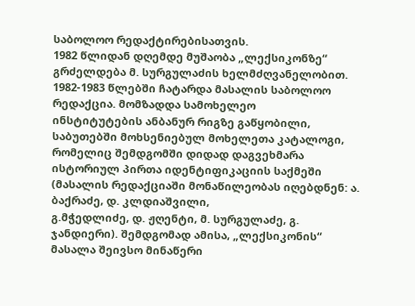საბოლოო რედაქტირებისათვის.
1982 წლიდან დღემდე მუშაობა „ლექსიკონზე“ გრძელდება მ. სურგულაძის ხელმძღვანელობით.
1982-1983 წლებში ჩატარდა მასალის საბოლოო რედაქცია. მომზადდა სამოხელეო
ინსტიტუტების ანბანურ რიგზე გაწყობილი, საბუთებში მოხსენიებულ მოხელეთა კატალოგი,
რომელიც შემდგომში დიდად დაგვეხმარა ისტორიულ პირთა იდენტიფიკაციის საქმეში
(მასალის რედაქციაში მონაწილეობას იღებდნენ: ა. ბაქრაძე, დ. კლდიაშვილი,
გ.მჭედლიძე, დ. ჟღენტი, მ. სურგულაძე, გ. ჯანდიერი). შემდგომად ამისა, „ლექსიკონის“
მასალა შეივსო მინაწერი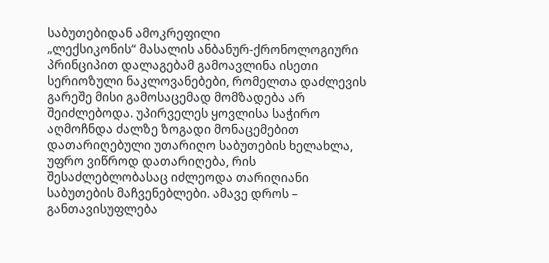საბუთებიდან ამოკრეფილი
„ლექსიკონის“ მასალის ანბანურ-ქრონოლოგიური პრინციპით დალაგებამ გამოავლინა ისეთი
სერიოზული ნაკლოვანებები, რომელთა დაძლევის გარეშე მისი გამოსაცემად მომზადება არ
შეიძლებოდა. უპირველეს ყოვლისა საჭირო აღმოჩნდა ძალზე ზოგადი მონაცემებით
დათარიღებული უთარიღო საბუთების ხელახლა, უფრო ვიწროდ დათარიღება, რის
შესაძლებლობასაც იძლეოდა თარიღიანი საბუთების მაჩვენებლები. ამავე დროს –
განთავისუფლება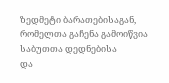ზედმეტი ბარათებისაგან, რომელთა გაჩენა გამოიწვია საბუთთა დედნებისა
და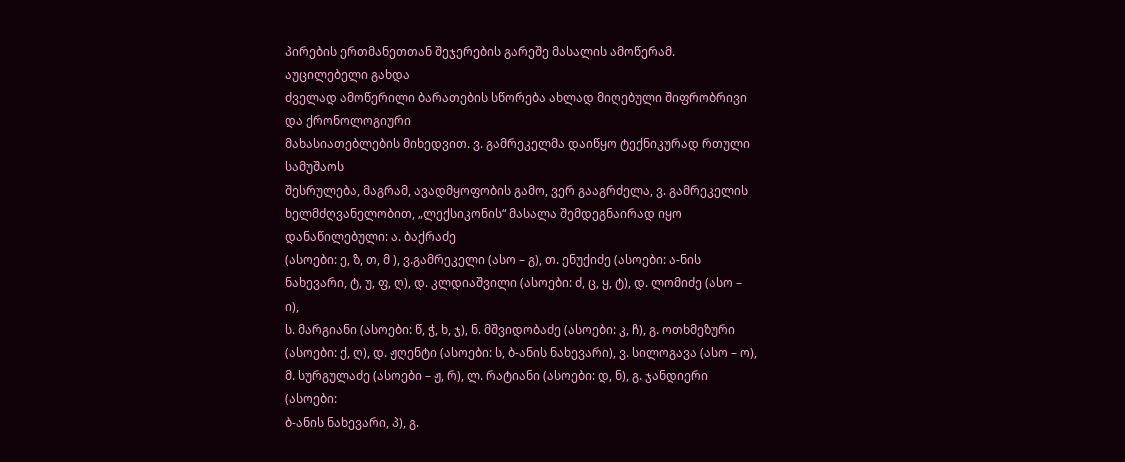პირების ერთმანეთთან შეჯერების გარეშე მასალის ამოწერამ. აუცილებელი გახდა
ძველად ამოწერილი ბარათების სწორება ახლად მიღებული შიფრობრივი და ქრონოლოგიური
მახასიათებლების მიხედვით. ვ. გამრეკელმა დაიწყო ტექნიკურად რთული სამუშაოს
შესრულება, მაგრამ, ავადმყოფობის გამო, ვერ გააგრძელა, ვ. გამრეკელის
ხელმძღვანელობით, „ლექსიკონის“ მასალა შემდეგნაირად იყო დანაწილებული: ა. ბაქრაძე
(ასოები: ე, ზ, თ, მ ), ვ.გამრეკელი (ასო – გ), თ. ენუქიძე (ასოები: ა-ნის
ნახევარი, ტ, უ, ფ, ღ), დ. კლდიაშვილი (ასოები: ძ, ც, ყ, ტ), დ. ლომიძე (ასო – ი),
ს. მარგიანი (ასოები: წ, ჭ, ხ, ჯ), ნ. მშვიდობაძე (ასოები: კ, ჩ), გ. ოთხმეზური
(ასოები: ქ, ღ), დ. ჟღენტი (ასოები: ს, ბ-ანის ნახევარი), ვ. სილოგავა (ასო – ო),
მ. სურგულაძე (ასოები – ჟ, რ), ლ. რატიანი (ასოები: დ, ნ), გ. ჯანდიერი (ასოები:
ბ-ანის ნახევარი, პ), გ.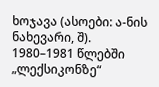ხოჯავა (ასოები: ა-ნის ნახევარი, შ).
1980–1981 წლებში „ლექსიკონზე“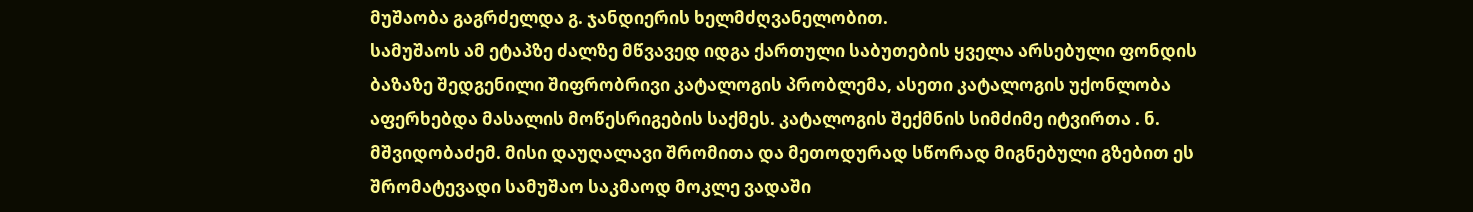მუშაობა გაგრძელდა გ. ჯანდიერის ხელმძღვანელობით.
სამუშაოს ამ ეტაპზე ძალზე მწვავედ იდგა ქართული საბუთების ყველა არსებული ფონდის
ბაზაზე შედგენილი შიფრობრივი კატალოგის პრობლემა, ასეთი კატალოგის უქონლობა
აფერხებდა მასალის მოწესრიგების საქმეს. კატალოგის შექმნის სიმძიმე იტვირთა . ნ.
მშვიდობაძემ. მისი დაუღალავი შრომითა და მეთოდურად სწორად მიგნებული გზებით ეს
შრომატევადი სამუშაო საკმაოდ მოკლე ვადაში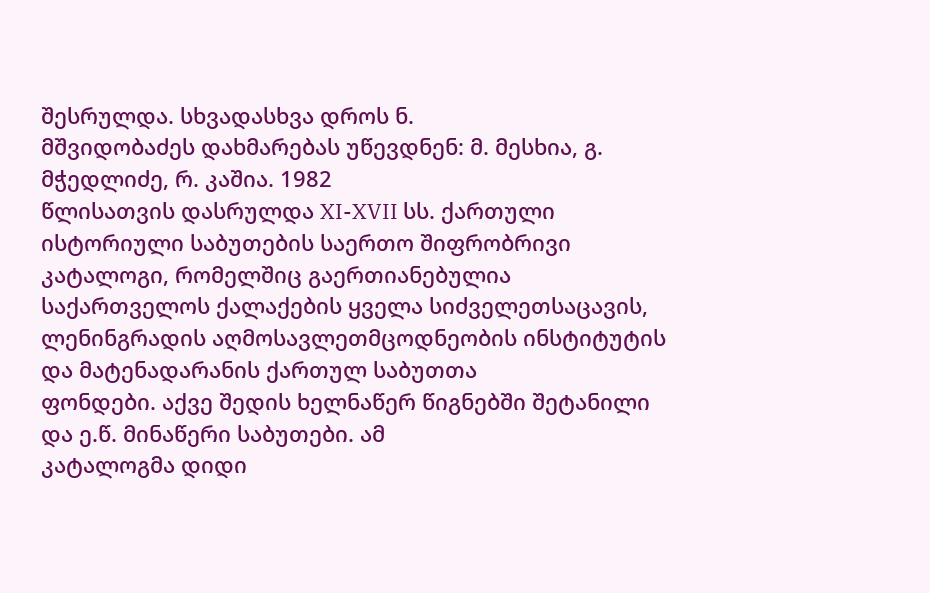შესრულდა. სხვადასხვა დროს ნ.
მშვიდობაძეს დახმარებას უწევდნენ: მ. მესხია, გ. მჭედლიძე, რ. კაშია. 1982
წლისათვის დასრულდა XI-XVII სს. ქართული ისტორიული საბუთების საერთო შიფრობრივი
კატალოგი, რომელშიც გაერთიანებულია საქართველოს ქალაქების ყველა სიძველეთსაცავის,
ლენინგრადის აღმოსავლეთმცოდნეობის ინსტიტუტის და მატენადარანის ქართულ საბუთთა
ფონდები. აქვე შედის ხელნაწერ წიგნებში შეტანილი და ე.წ. მინაწერი საბუთები. ამ
კატალოგმა დიდი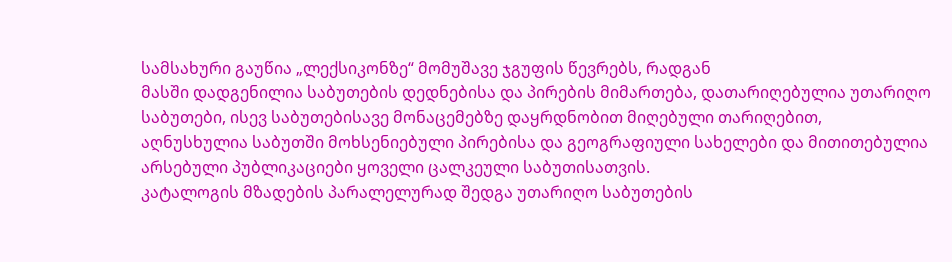სამსახური გაუწია „ლექსიკონზე“ მომუშავე ჯგუფის წევრებს, რადგან
მასში დადგენილია საბუთების დედნებისა და პირების მიმართება, დათარიღებულია უთარიღო
საბუთები, ისევ საბუთებისავე მონაცემებზე დაყრდნობით მიღებული თარიღებით,
აღნუსხულია საბუთში მოხსენიებული პირებისა და გეოგრაფიული სახელები და მითითებულია
არსებული პუბლიკაციები ყოველი ცალკეული საბუთისათვის.
კატალოგის მზადების პარალელურად შედგა უთარიღო საბუთების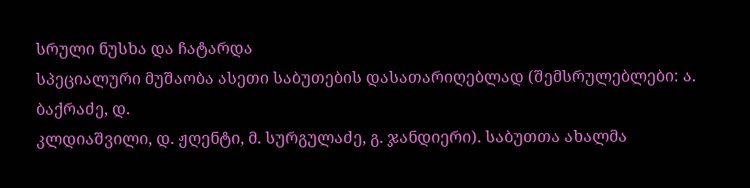სრული ნუსხა და ჩატარდა
სპეციალური მუშაობა ასეთი საბუთების დასათარიღებლად (შემსრულებლები: ა. ბაქრაძე, დ.
კლდიაშვილი, დ. ჟღენტი, მ. სურგულაძე, გ. ჯანდიერი). საბუთთა ახალმა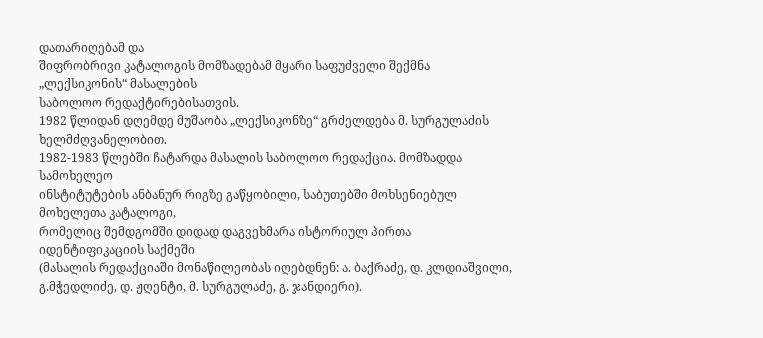დათარიღებამ და
შიფრობრივი კატალოგის მომზადებამ მყარი საფუძველი შექმნა „ლექსიკონის“ მასალების
საბოლოო რედაქტირებისათვის.
1982 წლიდან დღემდე მუშაობა „ლექსიკონზე“ გრძელდება მ. სურგულაძის ხელმძღვანელობით.
1982-1983 წლებში ჩატარდა მასალის საბოლოო რედაქცია. მომზადდა სამოხელეო
ინსტიტუტების ანბანურ რიგზე გაწყობილი, საბუთებში მოხსენიებულ მოხელეთა კატალოგი,
რომელიც შემდგომში დიდად დაგვეხმარა ისტორიულ პირთა იდენტიფიკაციის საქმეში
(მასალის რედაქციაში მონაწილეობას იღებდნენ: ა. ბაქრაძე, დ. კლდიაშვილი,
გ.მჭედლიძე, დ. ჟღენტი, მ. სურგულაძე, გ. ჯანდიერი).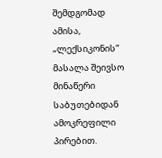შემდგომად ამისა, „ლექსიკონის“
მასალა შეივსო მინაწერი საბუთებიდან ამოკრეფილი პირებით.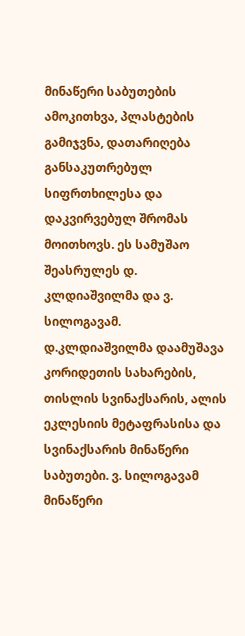მინაწერი საბუთების
ამოკითხვა, პლასტების გამიჯვნა, დათარიღება განსაკუთრებულ სიფრთხილესა და
დაკვირვებულ შრომას მოითხოვს. ეს სამუშაო შეასრულეს დ. კლდიაშვილმა და ვ.
სილოგავამ. დ.კლდიაშვილმა დაამუშავა კორიდეთის სახარების, თისლის სვინაქსარის, ალის
ეკლესიის მეტაფრასისა და სვინაქსარის მინაწერი საბუთები. ვ. სილოგავამ მინაწერი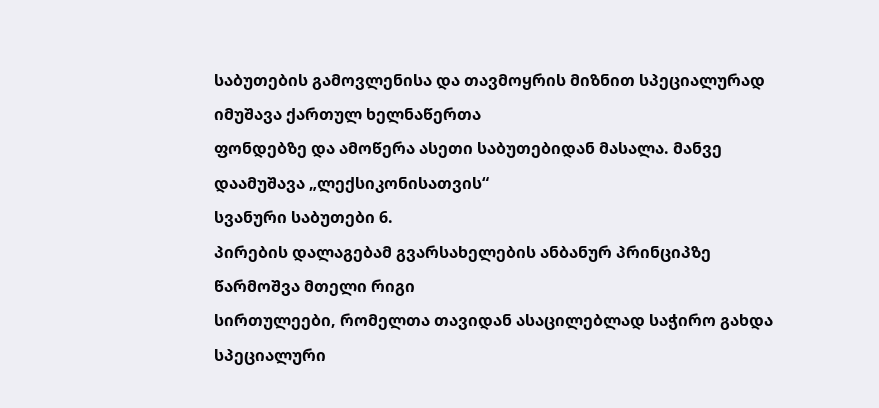საბუთების გამოვლენისა და თავმოყრის მიზნით სპეციალურად იმუშავა ქართულ ხელნაწერთა
ფონდებზე და ამოწერა ასეთი საბუთებიდან მასალა. მანვე დაამუშავა „ლექსიკონისათვის“
სვანური საბუთები 6.
პირების დალაგებამ გვარსახელების ანბანურ პრინციპზე წარმოშვა მთელი რიგი
სირთულეები, რომელთა თავიდან ასაცილებლად საჭირო გახდა სპეციალური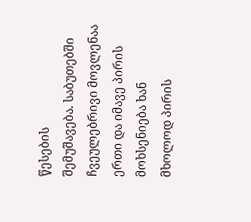წესების
შემუშავება. საბუთებში ჩვეულებრივი მოვლენაა ერთი და იმავე პირის მოხსენიება ხან
მხოლოდ პირის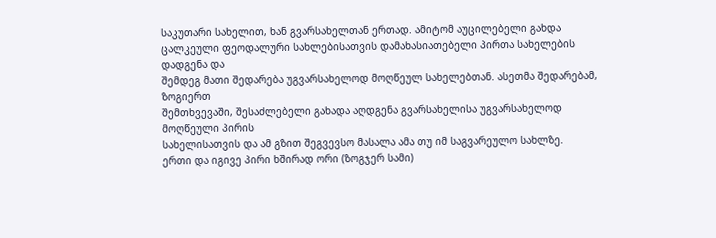საკუთარი სახელით, ხან გვარსახელთან ერთად. ამიტომ აუცილებელი გახდა
ცალკეული ფეოდალური სახლებისათვის დამახასიათებელი პირთა სახელების დადგენა და
შემდეგ მათი შედარება უგვარსახელოდ მოღწეულ სახელებთან. ასეთმა შედარებამ, ზოგიერთ
შემთხვევაში, შესაძლებელი გახადა აღდგენა გვარსახელისა უგვარსახელოდ მოღწეული პირის
სახელისათვის და ამ გზით შეგვევსო მასალა ამა თუ იმ საგვარეულო სახლზე.
ერთი და იგივე პირი ხშირად ორი (ზოგჯერ სამი)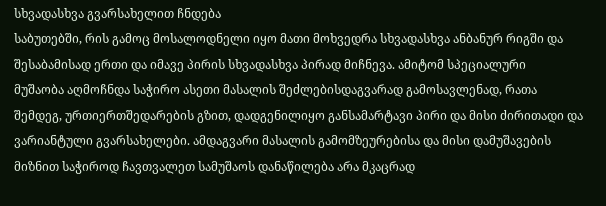სხვადასხვა გვარსახელით ჩნდება
საბუთებში, რის გამოც მოსალოდნელი იყო მათი მოხვედრა სხვადასხვა ანბანურ რიგში და
შესაბამისად ერთი და იმავე პირის სხვადასხვა პირად მიჩნევა. ამიტომ სპეციალური
მუშაობა აღმოჩნდა საჭირო ასეთი მასალის შეძლებისდაგვარად გამოსავლენად, რათა
შემდეგ, ურთიერთშედარების გზით, დადგენილიყო განსამარტავი პირი და მისი ძირითადი და
ვარიანტული გვარსახელები. ამდაგვარი მასალის გამომზეურებისა და მისი დამუშავების
მიზნით საჭიროდ ჩავთვალეთ სამუშაოს დანაწილება არა მკაცრად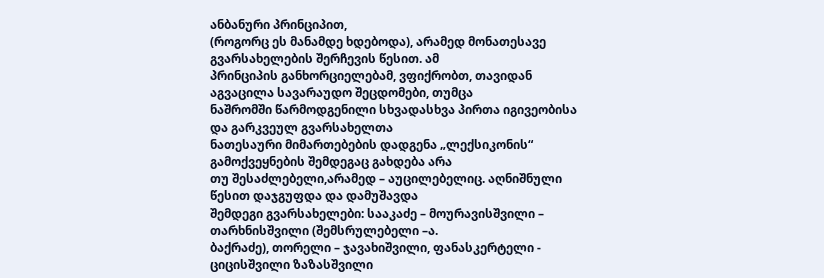ანბანური პრინციპით,
(როგორც ეს მანამდე ხდებოდა), არამედ მონათესავე გვარსახელების შერჩევის წესით. ამ
პრინციპის განხორციელებამ, ვფიქრობთ, თავიდან აგვაცილა სავარაუდო შეცდომები, თუმცა
ნაშრომში წარმოდგენილი სხვადასხვა პირთა იგივეობისა და გარკვეულ გვარსახელთა
ნათესაური მიმართებების დადგენა „ლექსიკონის“ გამოქვეყნების შემდეგაც გახდება არა
თუ შესაძლებელი,არამედ – აუცილებელიც. აღნიშნული წესით დაჯგუფდა და დამუშავდა
შემდეგი გვარსახელები: სააკაძე – მოურავისშვილი – თარხნისშვილი (შემსრულებელი –ა.
ბაქრაძე), თორელი – ჯავახიშვილი, ფანასკერტელი - ციცისშვილი ზაზასშვილი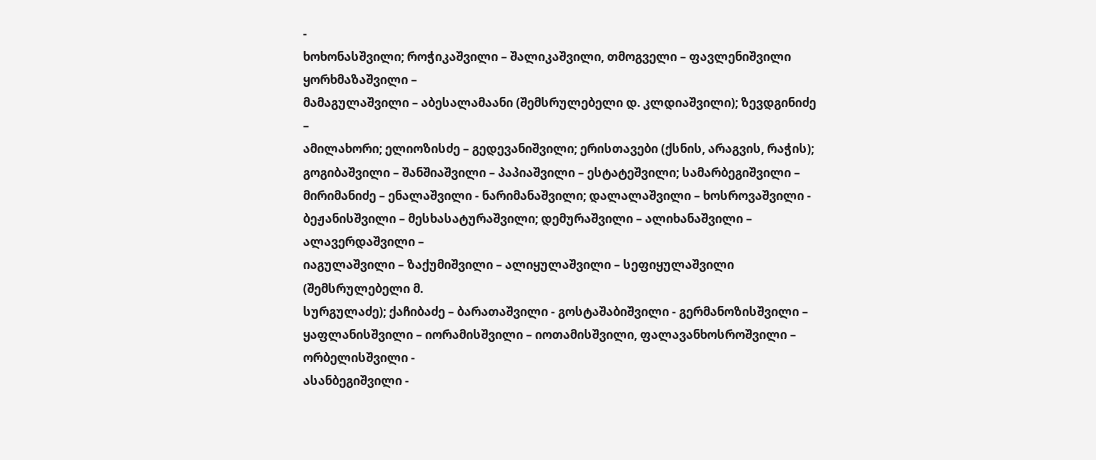-
ხოხონასშვილი; როჭიკაშვილი – შალიკაშვილი, თმოგველი – ფავლენიშვილი ყორხმაზაშვილი –
მამაგულაშვილი – აბესალამაანი (შემსრულებელი დ. კლდიაშვილი); ზევდგინიძე –
ამილახორი; ელიოზისძე – გედევანიშვილი; ერისთავები (ქსნის, არაგვის, რაჭის);
გოგიბაშვილი – შანშიაშვილი – პაპიაშვილი – ესტატეშვილი; სამარბეგიშვილი –
მირიმანიძე – ენალაშვილი - ნარიმანაშვილი; დალალაშვილი – ხოსროვაშვილი -
ბეჟანისშვილი – მესხასატურაშვილი; დემურაშვილი – ალიხანაშვილი – ალავერდაშვილი –
იაგულაშვილი – ზაქუმიშვილი – ალიყულაშვილი – სეფიყულაშვილი (შემსრულებელი მ.
სურგულაძე); ქაჩიბაძე – ბარათაშვილი - გოსტაშაბიშვილი - გერმანოზისშვილი –
ყაფლანისშვილი – იორამისშვილი – იოთამისშვილი, ფალავანხოსროშვილი – ორბელისშვილი -
ასანბეგიშვილი -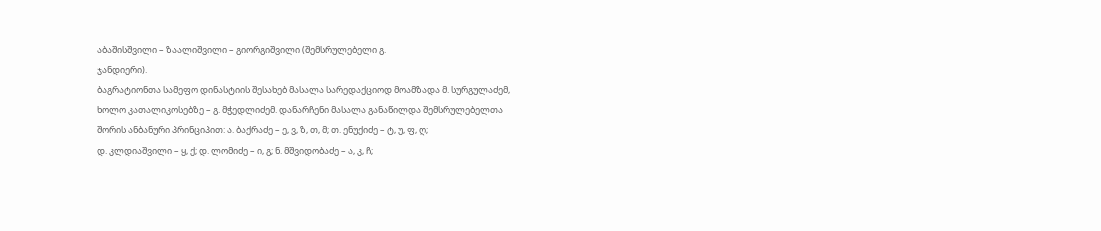აბაშისშვილი – ზაალიშვილი – გიორგიშვილი (შემსრულებელი გ.
ჯანდიერი).
ბაგრატიონთა სამეფო დინასტიის შესახებ მასალა სარედაქციოდ მოამზადა მ. სურგულაძემ,
ხოლო კათალიკოსებზე – გ. მჭედლიძემ. დანარჩენი მასალა განაწილდა შემსრულებელთა
შორის ანბანური პრინციპით: ა. ბაქრაძე – ე, ვ, ზ, თ, მ; თ. ენუქიძე – ტ, უ, ფ, ღ;
დ. კლდიაშვილი – ყ, ქ; დ. ლომიძე – ი, გ; ნ. მშვიდობაძე – ა, კ, ჩ;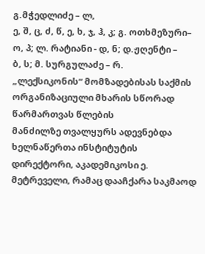გ.მჭედლიძე – ლ,
ე, შ, ც, ძ, წ, ე, ხ, ჯ, ჰ, კ; გ. ოთხმეზური– ო, პ; ლ. რატიანი - დ, ნ; დ.ჟღენტი –
ბ, ს; მ. სურგულაძე – რ.
„ლექსიკონის“ მომზადებისას საქმის ორგანიზაციული მხარის სწორად წარმართვას წლების
მანძილზე თვალყურს ადევნებდა ხელნაწერთა ინსტიტუტის დირექტორი, აკადემიკოსი ე.
მეტრეველი, რამაც დააჩქარა საკმაოდ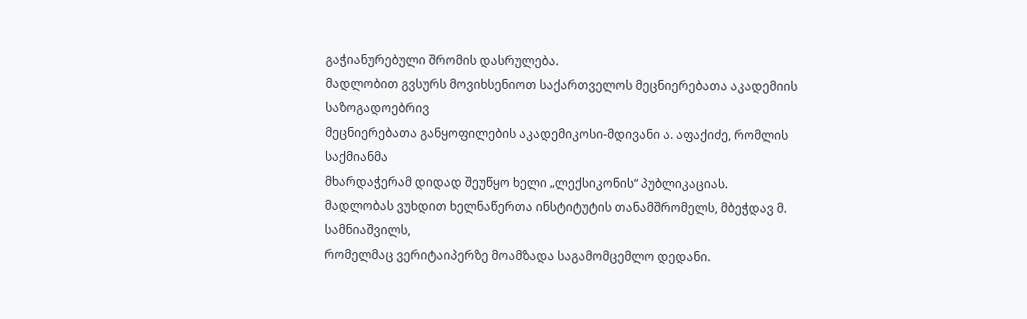გაჭიანურებული შრომის დასრულება.
მადლობით გვსურს მოვიხსენიოთ საქართველოს მეცნიერებათა აკადემიის საზოგადოებრივ
მეცნიერებათა განყოფილების აკადემიკოსი-მდივანი ა. აფაქიძე, რომლის საქმიანმა
მხარდაჭერამ დიდად შეუწყო ხელი „ლექსიკონის“ პუბლიკაციას.
მადლობას ვუხდით ხელნაწერთა ინსტიტუტის თანამშრომელს, მბეჭდავ მ. სამნიაშვილს,
რომელმაც ვერიტაიპერზე მოამზადა საგამომცემლო დედანი.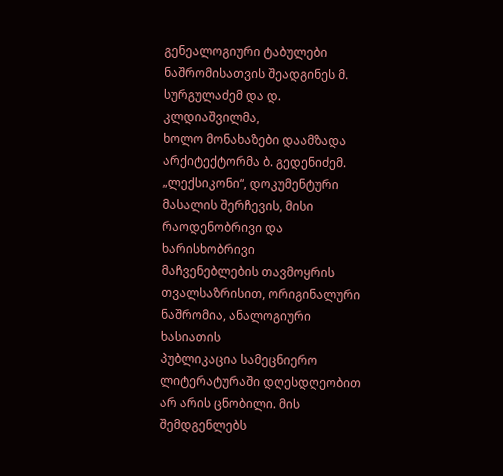გენეალოგიური ტაბულები ნაშრომისათვის შეადგინეს მ. სურგულაძემ და დ. კლდიაშვილმა,
ხოლო მონახაზები დაამზადა არქიტექტორმა ბ. გედენიძემ.
„ლექსიკონი“, დოკუმენტური მასალის შერჩევის, მისი რაოდენობრივი და ხარისხობრივი
მაჩვენებლების თავმოყრის თვალსაზრისით, ორიგინალური ნაშრომია, ანალოგიური ხასიათის
პუბლიკაცია სამეცნიერო ლიტერატურაში დღესდღეობით არ არის ცნობილი. მის შემდგენლებს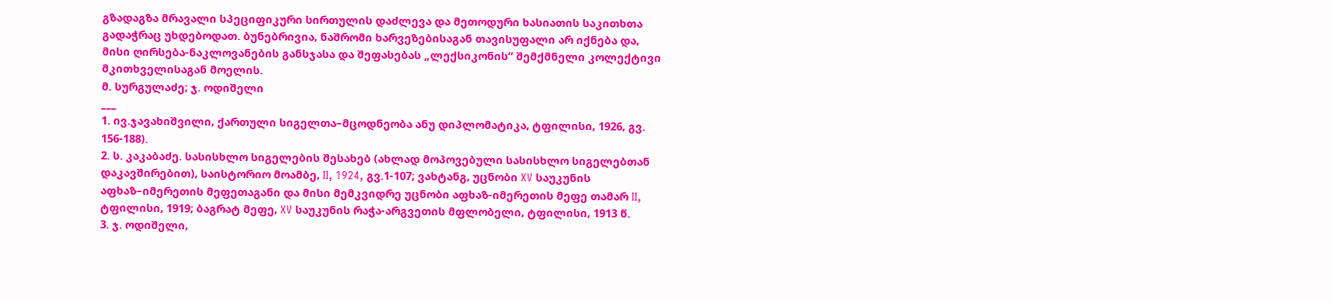გზადაგზა მრავალი სპეციფიკური სირთულის დაძლევა და მეთოდური ხასიათის საკითხთა
გადაჭრაც უხდებოდათ. ბუნებრივია, ნაშრომი ხარვეზებისაგან თავისუფალი არ იქნება და,
მისი ღირსება-ნაკლოვანების განსჯასა და შეფასებას „ლექსიკონის“ შემქმნელი კოლექტივი
მკითხველისაგან მოელის.
მ. სურგულაძე; ჯ. ოდიშელი
___
1. ივ.ჯავახიშვილი, ქართული სიგელთა–მცოდნეობა ანუ დიპლომატიკა, ტფილისი, 1926, გვ.
156-188).
2. ს. კაკაბაძე. სასისხლო სიგელების შესახებ (ახლად მოპოვებული სასისხლო სიგელებთან
დაკავშირებით), საისტორიო მოამბე, II, 1924, გვ.1-107; ვახტანგ, უცნობი XV საუკუნის
აფხაზ–იმერეთის მეფეთაგანი და მისი მემკვიდრე უცნობი აფხაზ-იმერეთის მეფე თამარ II,
ტფილისი, 1919; ბაგრატ მეფე, XV საუკუნის რაჭა-არგვეთის მფლობელი, ტფილისი, 1913 წ.
3. ჯ. ოდიშელი,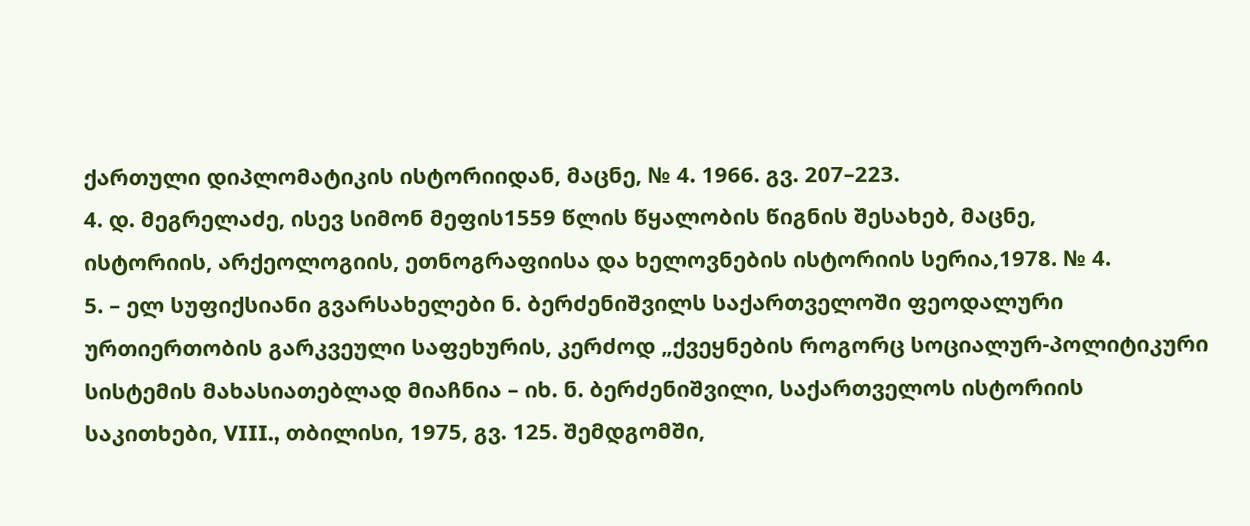ქართული დიპლომატიკის ისტორიიდან, მაცნე, № 4. 1966. გვ. 207–223.
4. დ. მეგრელაძე, ისევ სიმონ მეფის1559 წლის წყალობის წიგნის შესახებ, მაცნე,
ისტორიის, არქეოლოგიის, ეთნოგრაფიისა და ხელოვნების ისტორიის სერია,1978. № 4.
5. – ელ სუფიქსიანი გვარსახელები ნ. ბერძენიშვილს საქართველოში ფეოდალური
ურთიერთობის გარკვეული საფეხურის, კერძოდ „ქვეყნების როგორც სოციალურ-პოლიტიკური
სისტემის მახასიათებლად მიაჩნია – იხ. ნ. ბერძენიშვილი, საქართველოს ისტორიის
საკითხები, VIII., თბილისი, 1975, გვ. 125. შემდგომში,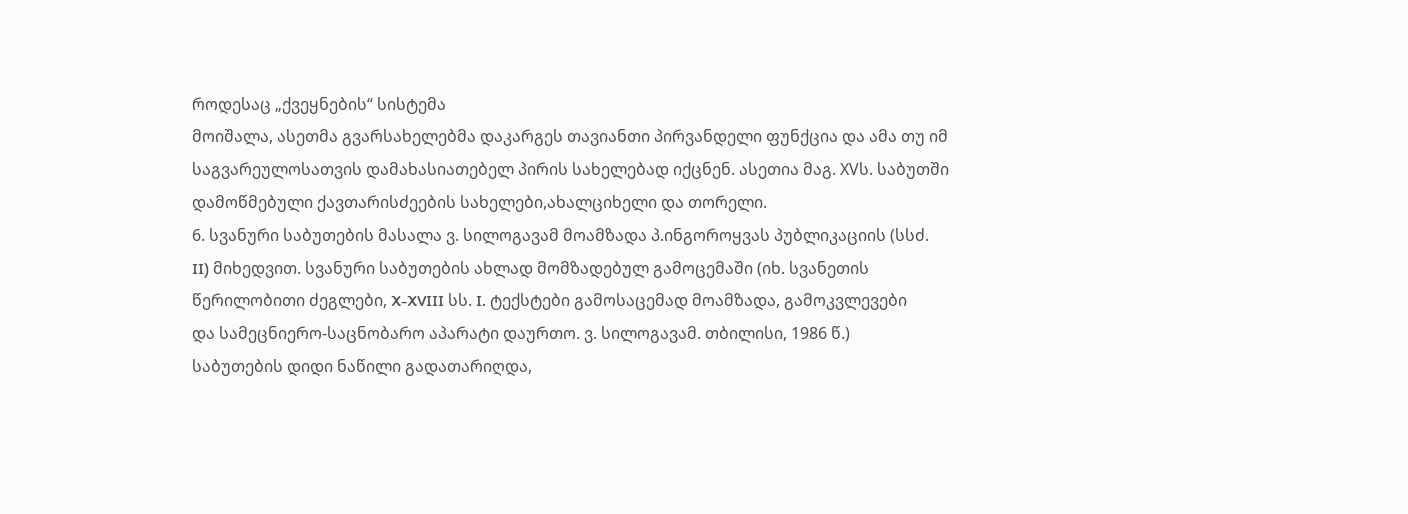როდესაც „ქვეყნების“ სისტემა
მოიშალა, ასეთმა გვარსახელებმა დაკარგეს თავიანთი პირვანდელი ფუნქცია და ამა თუ იმ
საგვარეულოსათვის დამახასიათებელ პირის სახელებად იქცნენ. ასეთია მაგ. XVს. საბუთში
დამოწმებული ქავთარისძეების სახელები,ახალციხელი და თორელი.
6. სვანური საბუთების მასალა ვ. სილოგავამ მოამზადა პ.ინგოროყვას პუბლიკაციის (სსძ.
II) მიხედვით. სვანური საბუთების ახლად მომზადებულ გამოცემაში (იხ. სვანეთის
წერილობითი ძეგლები, X-XVIII სს. I. ტექსტები გამოსაცემად მოამზადა, გამოკვლევები
და სამეცნიერო-საცნობარო აპარატი დაურთო. ვ. სილოგავამ. თბილისი, 1986 წ.)
საბუთების დიდი ნაწილი გადათარიღდა,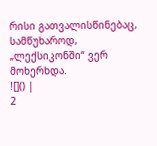რისი გათვალისწინებაც, სამწუხაროდ,
„ლექსიკონში“ ვერ მოხერხდა.
![]() |
2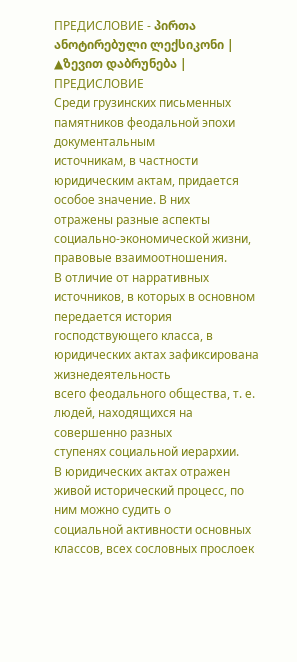ПРЕДИСЛОВИЕ - პირთა ანოტირებული ლექსიკონი |
▲ზევით დაბრუნება |
ПРЕДИСЛОВИЕ
Среди грузинских письменных памятников феодальной эпохи документальным
источникам, в частности юридическим актам, придается особое значение. В них
отражены разные аспекты социально-экономической жизни, правовые взаимоотношения.
В отличие от нарративных источников, в которых в основном передается история
господствующего класса, в юридических актах зафиксирована жизнедеятельность
всего феодального общества, т. е. людей, находящихся на совершенно разных
ступенях социальной иерархии.
В юридических актах отражен живой исторический процесс, по ним можно судить о
социальной активности основных классов, всех сословных прослоек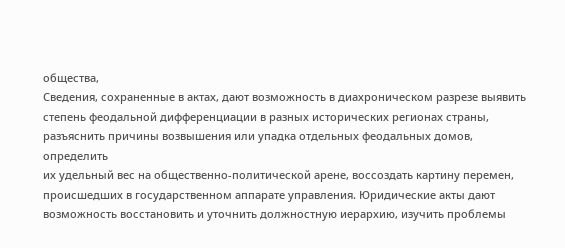общества,
Сведения, сохраненные в актах, дают возможность в диахроническом разрезе выявить
степень феодальной дифференциации в разных исторических регионах страны,
разъяснить причины возвышения или упадка отдельных феодальных домов, определить
их удельный вес на общественно-политической арене, воссоздать картину перемен,
происшедших в государственном аппарате управления. Юридические акты дают
возможность восстановить и уточнить должностную иерархию, изучить проблемы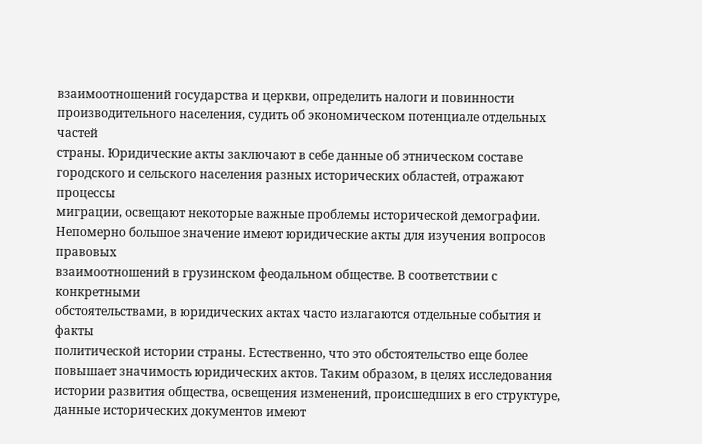взаимоотношений государства и церкви, определить налоги и повинности
производительного населения, судить об экономическом потенциале отдельных частей
страны. Юридические акты заключают в себе данные об этническом составе
городского и сельского населения разных исторических областей, отражают процессы
миграции, освещают некоторые важные проблемы исторической демографии.
Непомерно большое значение имеют юридические акты для изучения вопросов правовых
взаимоотношений в грузинском феодальном обществе. В соответствии с конкретными
обстоятельствами, в юридических актах часто излагаются отдельные события и факты
политической истории страны. Естественно, что это обстоятельство еще более
повышает значимость юридических актов. Таким образом, в целях исследования
истории развития общества, освещения изменений, происшедших в его структуре,
данные исторических документов имеют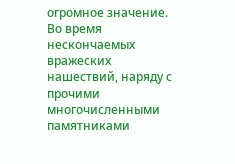огромное значение.
Во время нескончаемых вражеских нашествий, наряду с прочими многочисленными
памятниками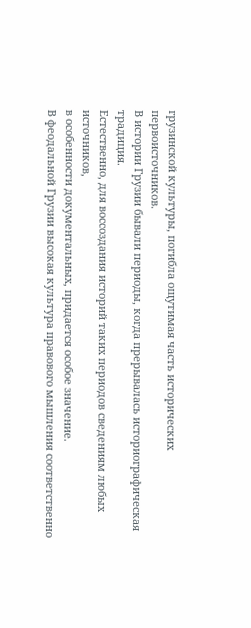грузинской культуры, погибла ощутимая часть исторических
первоисточников.
В истории Грузии бывали периоды, когда прерывалась историографическая традиция.
Естественно, для воссоздания историй таких периодов сведениям любых источников,
в особенности документальных, придается особое значение.
В феодальной Грузии высокая культура правового мышления соответственно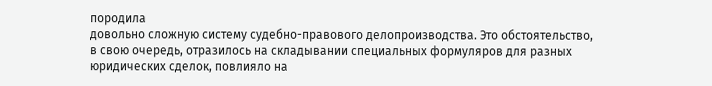породила
довольно сложную систему судебно-правового делопроизводства. Это обстоятельство,
в свою очередь, отразилось на складывании специальных формуляров для разных
юридических сделок, повлияло на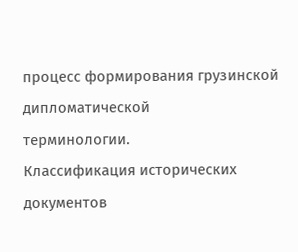процесс формирования грузинской дипломатической
терминологии.
Классификация исторических документов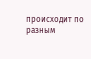происходит по разным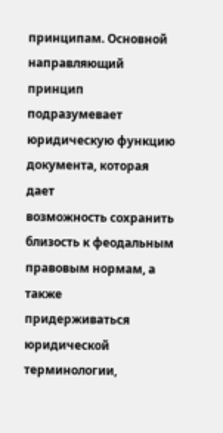принципам. Основной
направляющий принцип подразумевает юридическую функцию документа, которая дает
возможность сохранить близость к феодальным правовым нормам, а также
придерживаться юридической терминологии,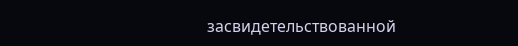засвидетельствованной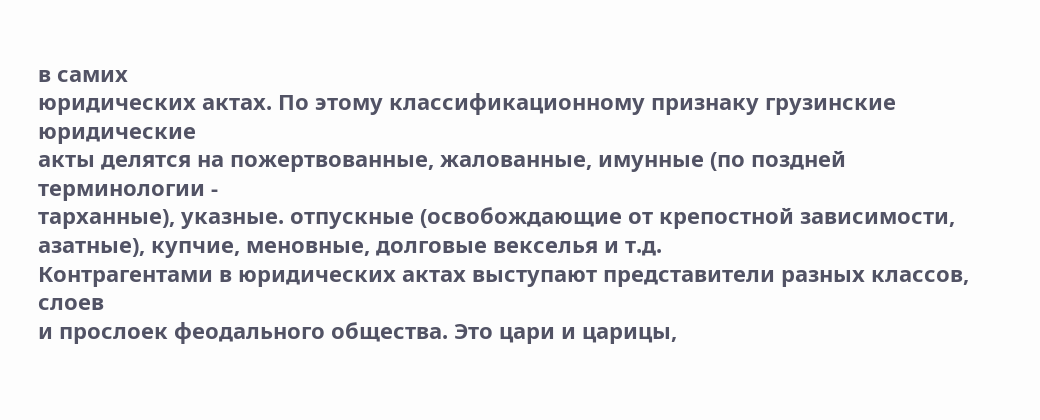в самих
юридических актах. По этому классификационному признаку грузинские юридические
акты делятся на пожертвованные, жалованные, имунные (по поздней терминологии -
тарханные), указные. отпускные (освобождающие от крепостной зависимости,
азатные), купчие, меновные, долговые векселья и т.д.
Контрагентами в юридических актах выступают представители разных классов, слоев
и прослоек феодального общества. Это цари и царицы,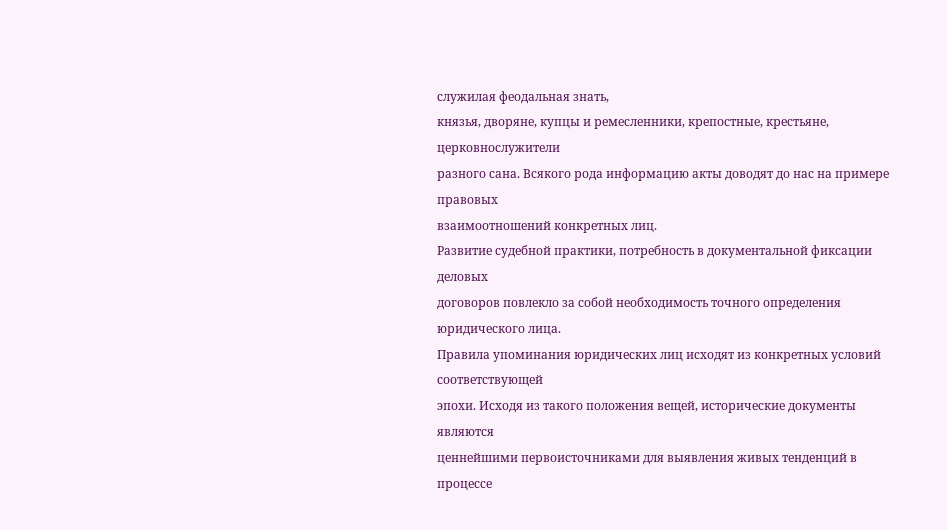служилая феодальная знать,
князья, дворяне, купцы и ремесленники, крепостные, крестьяне, церковнослужители
разного сана. Всякого рода информацию акты доводят до нас на примере правовых
взаимоотношений конкретных лиц.
Развитие судебной практики, потребность в документальной фиксации деловых
договоров повлекло за собой необходимость точного определения юридического лица.
Правила упоминания юридических лиц исходят из конкретных условий соответствующей
эпохи. Исходя из такого положения вещей, исторические документы являются
ценнейшими первоисточниками для выявления живых тенденций в процессе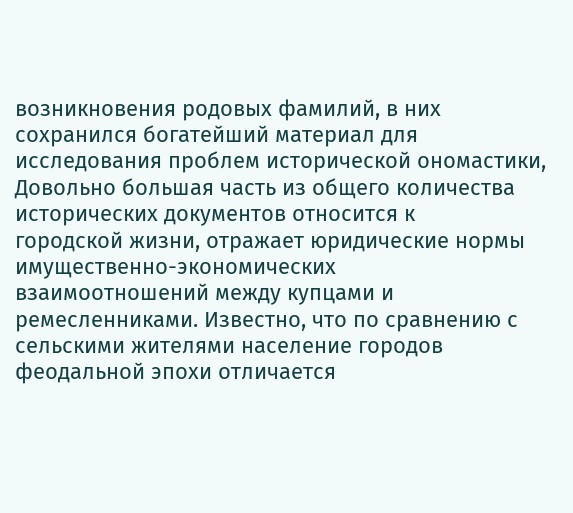возникновения родовых фамилий, в них сохранился богатейший материал для
исследования проблем исторической ономастики,
Довольно большая часть из общего количества исторических документов относится к
городской жизни, отражает юридические нормы имущественно-экономических
взаимоотношений между купцами и ремесленниками. Известно, что по сравнению с
сельскими жителями население городов феодальной эпохи отличается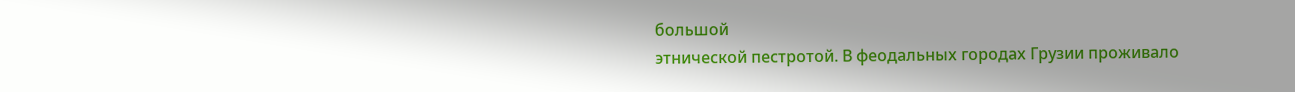большой
этнической пестротой. В феодальных городах Грузии проживало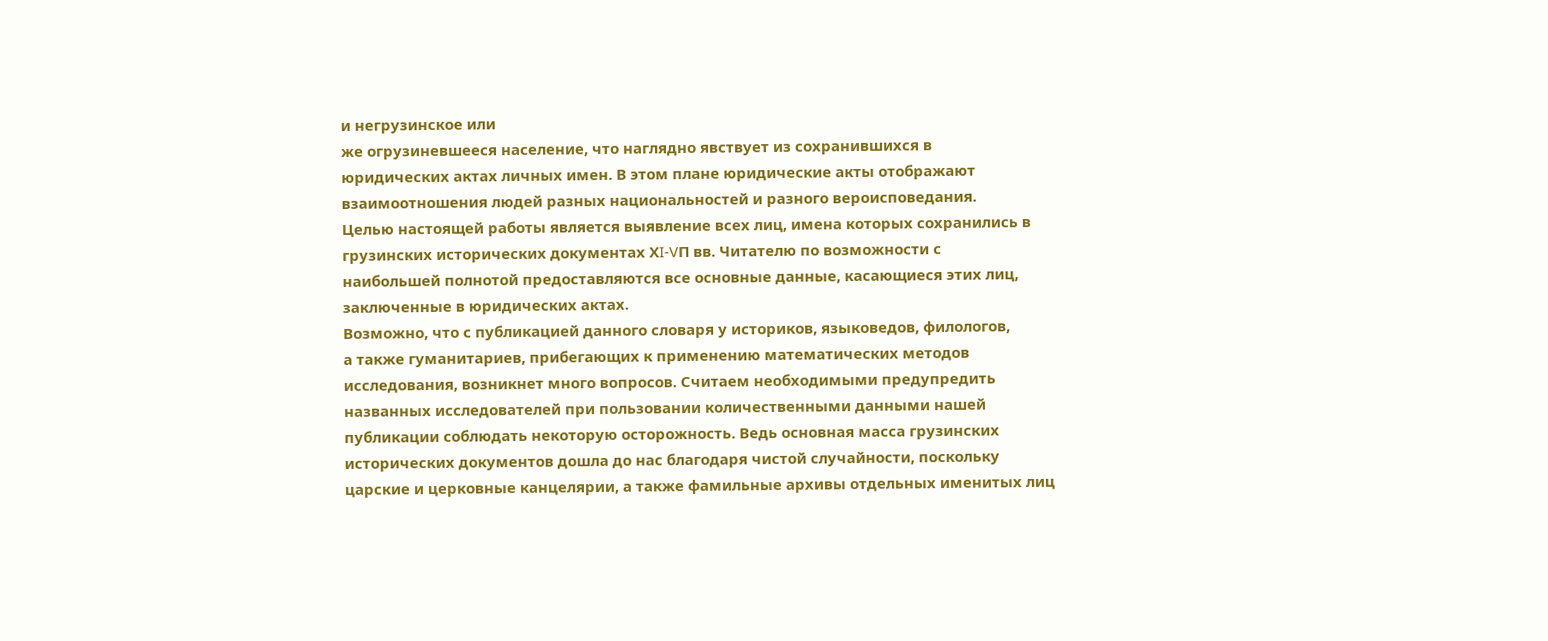и негрузинское или
же огрузиневшееся население, что наглядно явствует из сохранившихся в
юридических актах личных имен. В этом плане юридические акты отображают
взаимоотношения людей разных национальностей и разного вероисповедания.
Целью настоящей работы является выявление всех лиц, имена которых сохранились в
грузинских исторических документах ХI-VП вв. Читателю по возможности с
наибольшей полнотой предоставляются все основные данные, касающиеся этих лиц,
заключенные в юридических актах.
Возможно, что с публикацией данного словаря у историков, языковедов, филологов,
а также гуманитариев, прибегающих к применению математических методов
исследования, возникнет много вопросов. Считаем необходимыми предупредить
названных исследователей при пользовании количественными данными нашей
публикации соблюдать некоторую осторожность. Ведь основная масса грузинских
исторических документов дошла до нас благодаря чистой случайности, поскольку
царские и церковные канцелярии, а также фамильные архивы отдельных именитых лиц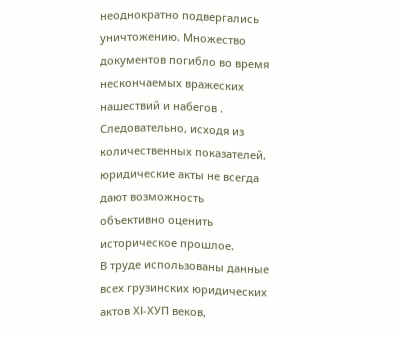неоднократно подвергались уничтожению. Множество документов погибло во время
нескончаемых вражеских нашествий и набегов . Следовательно, исходя из
количественных показателей, юридические акты не всегда дают возможность
объективно оценить историческое прошлое.
В труде использованы данные всех грузинских юридических актов ХІ-ХУП веков,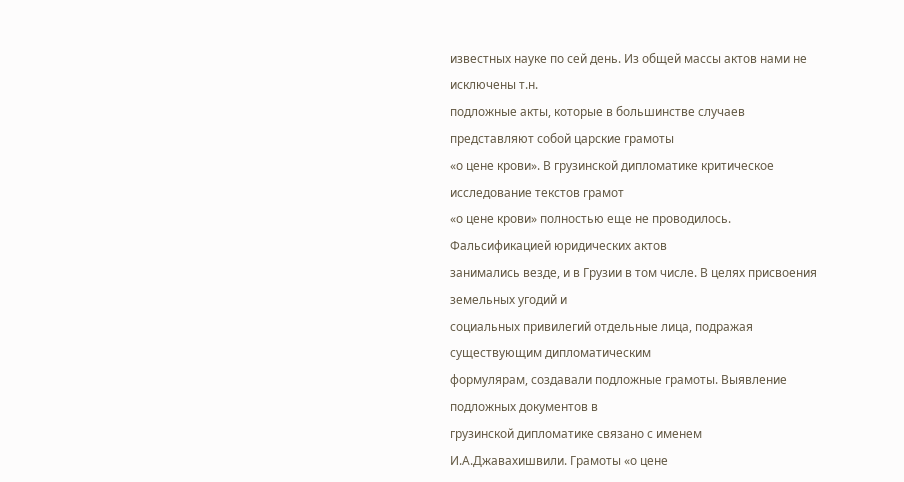известных науке по сей день. Из общей массы актов нами не исключены т.н.
подложные акты, которые в большинстве случаев представляют собой царские грамоты
«о цене крови». В грузинской дипломатике критическое исследование текстов грамот
«о цене крови» полностью еще не проводилось. Фальсификацией юридических актов
занимались везде, и в Грузии в том числе. В целях присвоения земельных угодий и
социальных привилегий отдельные лица, подражая существующим дипломатическим
формулярам, создавали подложные грамоты. Выявление подложных документов в
грузинской дипломатике связано с именем И.А.Джавахишвили. Грамоты «о цене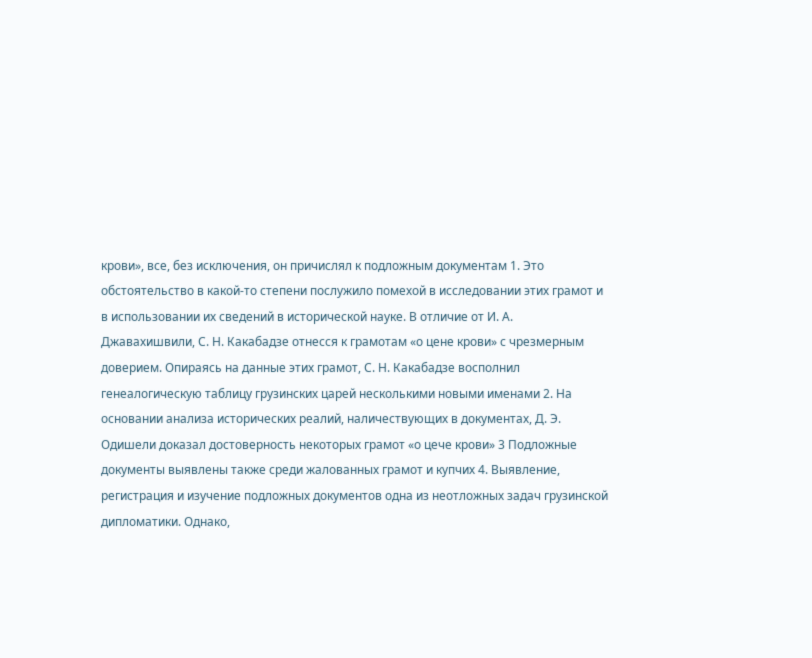крови», все, без исключения, он причислял к подложным документам 1. Это
обстоятельство в какой-то степени послужило помехой в исследовании этих грамот и
в использовании их сведений в исторической науке. В отличие от И. А.
Джавахишвили, С. Н. Какабадзе отнесся к грамотам «о цене крови» с чрезмерным
доверием. Опираясь на данные этих грамот, С. Н. Какабадзе восполнил
генеалогическую таблицу грузинских царей несколькими новыми именами 2. На
основании анализа исторических реалий, наличествующих в документах, Д. Э.
Одишели доказал достоверность некоторых грамот «о цече крови» 3 Подложные
документы выявлены также среди жалованных грамот и купчих 4. Выявление,
регистрация и изучение подложных документов одна из неотложных задач грузинской
дипломатики. Однако,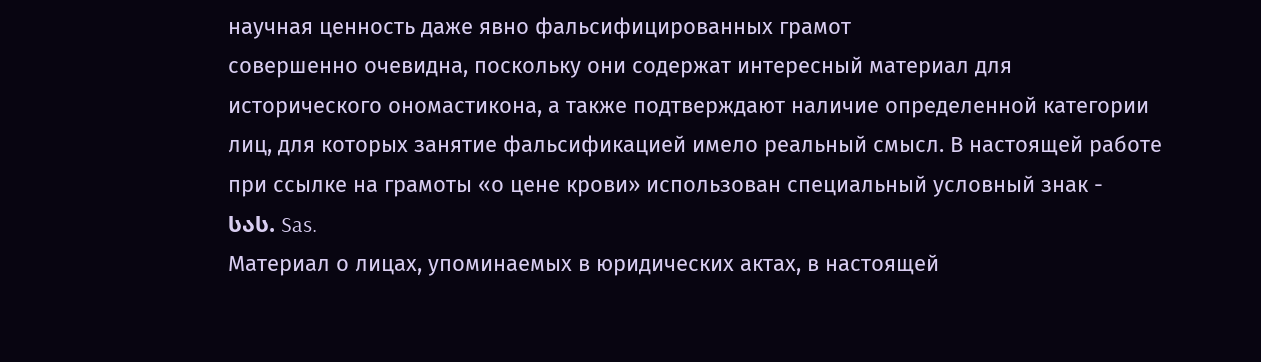научная ценность даже явно фальсифицированных грамот
совершенно очевидна, поскольку они содержат интересный материал для
исторического ономастикона, а также подтверждают наличие определенной категории
лиц, для которых занятие фальсификацией имело реальный смысл. В настоящей работе
при ссылке на грамоты «о цене крови» использован специальный условный знак -
სას. Sas.
Материал о лицах, упоминаемых в юридических актах, в настоящей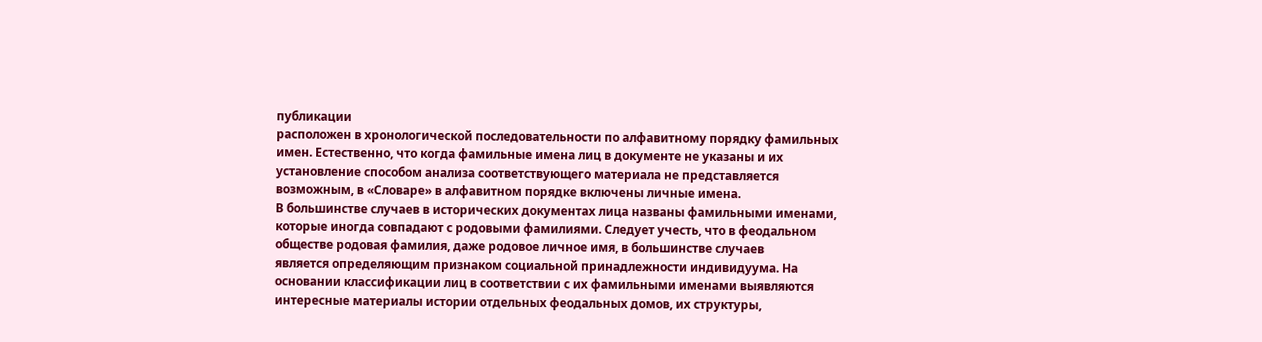публикации
расположен в хронологической последовательности по алфавитному порядку фамильных
имен. Естественно, что когда фамильные имена лиц в документе не указаны и их
установление способом анализа соответствующего материала не представляется
возможным, в «Словаре» в алфавитном порядке включены личные имена.
В большинстве случаев в исторических документах лица названы фамильными именами,
которые иногда совпадают с родовыми фамилиями. Следует учесть, что в феодальном
обществе родовая фамилия, даже родовое личное имя, в большинстве случаев
является определяющим признаком социальной принадлежности индивидуума. На
основании классификации лиц в соответствии с их фамильными именами выявляются
интересные материалы истории отдельных феодальных домов, их структуры,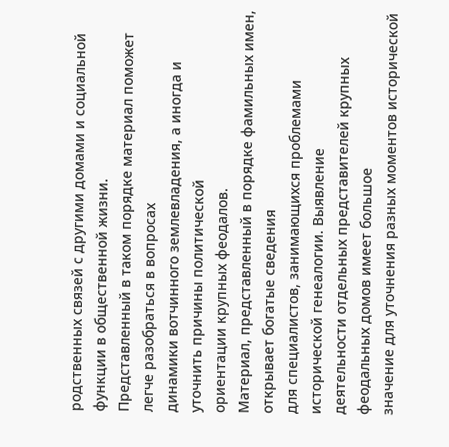родственных связей с другими домами и социальной функции в общественной жизни.
Представленный в таком порядке материал поможет легче разобраться в вопросах
динамики вотчинного землевладения, а иногда и уточнить причины политической
ориентации крупных феодалов.
Материал, представленный в порядке фамильных имен, открывает богатые сведения
для специалистов, занимающихся проблемами исторической генеалогии. Выявление
деятельности отдельных представителей крупных феодальных домов имеет большое
значение для уточнения разных моментов исторической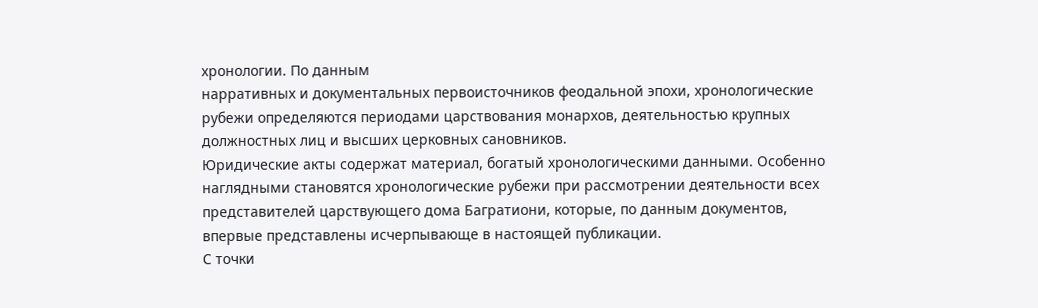хронологии. По данным
нарративных и документальных первоисточников феодальной эпохи, хронологические
рубежи определяются периодами царствования монархов, деятельностью крупных
должностных лиц и высших церковных сановников.
Юридические акты содержат материал, богатый хронологическими данными. Особенно
наглядными становятся хронологические рубежи при рассмотрении деятельности всех
представителей царствующего дома Багратиони, которые, по данным документов,
впервые представлены исчерпывающе в настоящей публикации.
С точки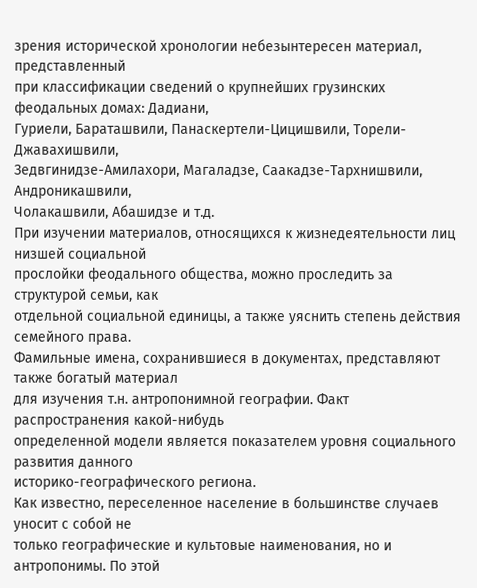зрения исторической хронологии небезынтересен материал, представленный
при классификации сведений о крупнейших грузинских феодальных домах: Дадиани,
Гуриели, Бараташвили, Панаскертели-Цицишвили, Торели-Джавахишвили,
Зедвгинидзе-Амилахори, Магаладзе, Саакадзе-Тархнишвили, Андроникашвили,
Чолакашвили, Абашидзе и т.д.
При изучении материалов, относящихся к жизнедеятельности лиц низшей социальной
прослойки феодального общества, можно проследить за структурой семьи, как
отдельной социальной единицы, а также уяснить степень действия семейного права.
Фамильные имена, сохранившиеся в документах, представляют также богатый материал
для изучения т.н. антропонимной географии. Факт распространения какой-нибудь
определенной модели является показателем уровня социального развития данного
историко-географического региона.
Как известно, переселенное население в большинстве случаев уносит с собой не
только географические и культовые наименования, но и антропонимы. По этой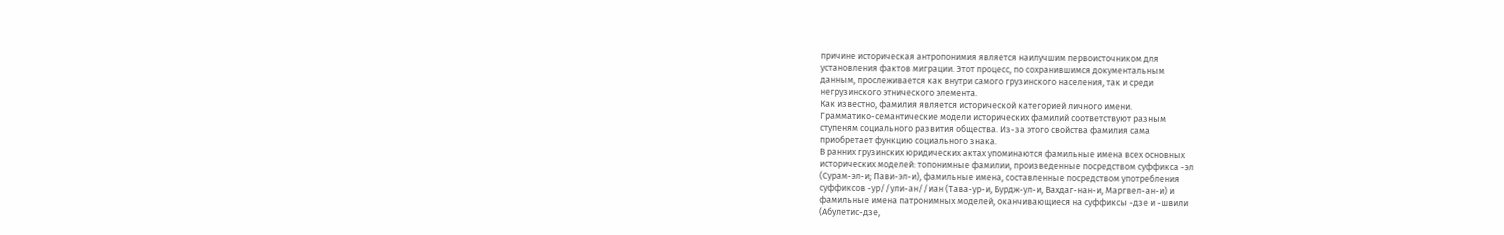причине историческая антропонимия является наилучшим первоисточником для
установления фактов миграции. Этот процесс, по сохранившимся документальным
данным, прослеживается как внутри самого грузинского населения, так и среди
негрузинского этнического элемента.
Как известно, фамилия является исторической категорией личного имени.
Грамматико-семантические модели исторических фамилий соответствуют разным
ступеням социального развития общества. Из-за этого свойства фамилия сама
приобретает функцию социального знака.
В ранних грузинских юридических актах упоминаются фамильные имена всех основных
исторических моделей: топонимные фамилии, произведенные посредством суффикса -эл
(Сурам-эл-и; Пави-эл-и), фамильные имена, составленные посредством употребления
суффиксов -ур//ули-ан//иан (Тава-ур-и, Бурдж-ул-и, Вахдаг-нан-и, Маргвел-ан-и) и
фамильные имена патронимных моделей, оканчивающиеся на суффиксы -дзе и -швили
(Абулетис-дзе,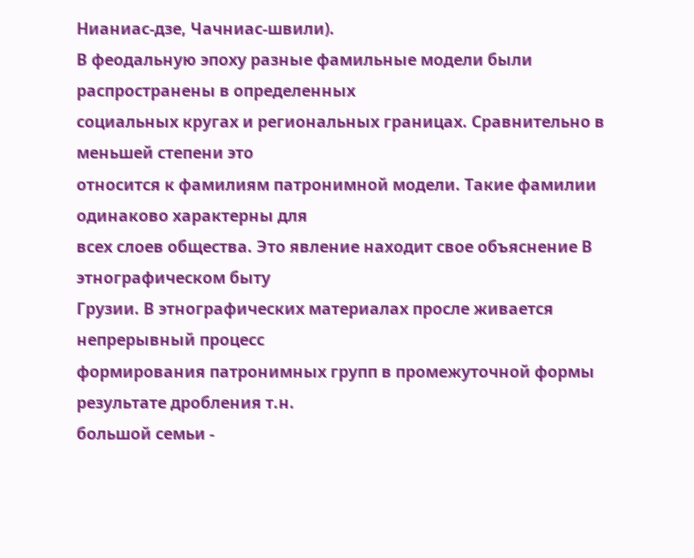Нианиас-дзе, Чачниас-швили).
В феодальную эпоху разные фамильные модели были распространены в определенных
социальных кругах и региональных границах. Сравнительно в меньшей степени это
относится к фамилиям патронимной модели. Такие фамилии одинаково характерны для
всех слоев общества. Это явление находит свое объяснение В этнографическом быту
Грузии. В этнографических материалах просле живается непрерывный процесс
формирования патронимных групп в промежуточной формы результате дробления т.н.
большой семьи -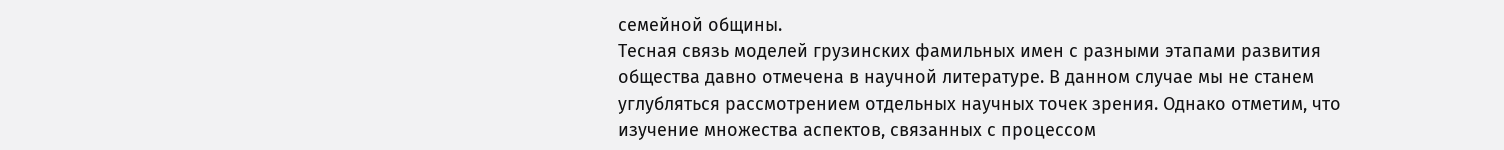семейной общины.
Тесная связь моделей грузинских фамильных имен с разными этапами развития
общества давно отмечена в научной литературе. В данном случае мы не станем
углубляться рассмотрением отдельных научных точек зрения. Однако отметим, что
изучение множества аспектов, связанных с процессом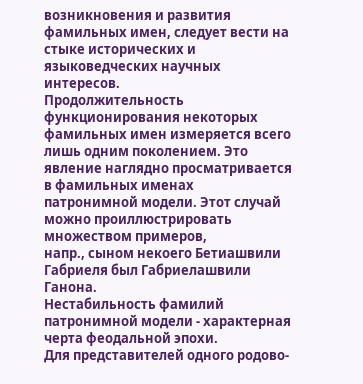возникновения и развития
фамильных имен, следует вести на стыке исторических и языковедческих научных
интересов.
Продолжительность функционирования некоторых фамильных имен измеряется всего
лишь одним поколением. Это явление наглядно просматривается в фамильных именах
патронимной модели. Этот случай можно проиллюстрировать множеством примеров,
напр., сыном некоего Бетиашвили Габриеля был Габриелашвили Ганона.
Нестабильность фамилий патронимной модели - характерная черта феодальной эпохи.
Для представителей одного родово-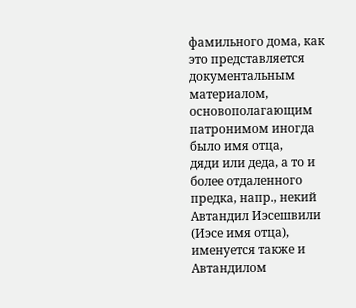фамильного дома, как это представляется
документальным материалом, основополагающим патронимом иногда было имя отца,
дяди или деда, а то и более отдаленного предка, напр., некий Автандил Иэсешвили
(Иэсе имя отца), именуется также и Автандилом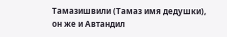Тамазишвили (Тамаз имя дедушки),
он же и Автандил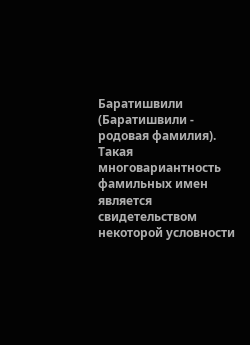Баратишвили (Баратишвили - родовая фамилия). Такая
многовариантность фамильных имен является свидетельством некоторой условности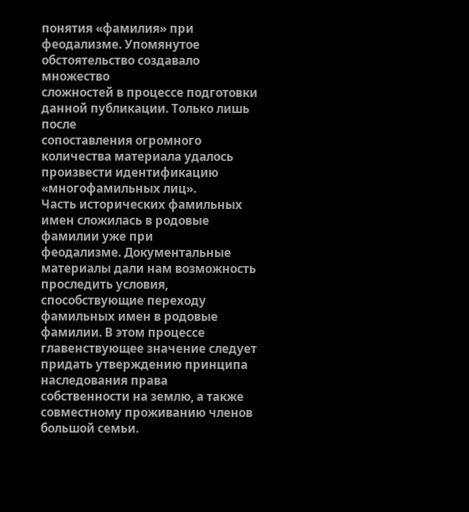понятия «фамилия» при феодализме. Упомянутое обстоятельство создавало множество
сложностей в процессе подготовки данной публикации. Только лишь после
сопоставления огромного количества материала удалось произвести идентификацию
«многофамильных лиц».
Часть исторических фамильных имен сложилась в родовые фамилии уже при
феодализме. Документальные материалы дали нам возможность проследить условия,
способствующие переходу фамильных имен в родовые фамилии. В этом процессе
главенствующее значение следует придать утверждению принципа наследования права
собственности на землю, а также совместному проживанию членов большой семьи.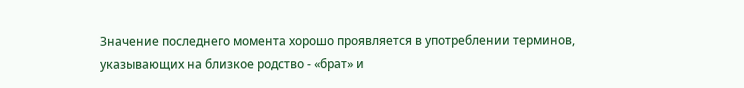Значение последнего момента хорошо проявляется в употреблении терминов,
указывающих на близкое родство - «брат» и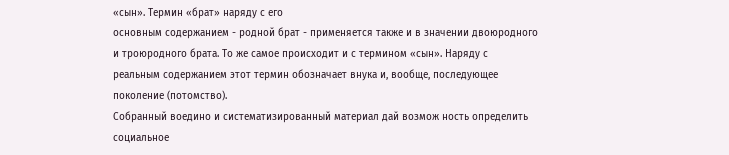«сын». Термин «брат» наряду с его
основным содержанием - родной брат - применяется также и в значении двоюродного
и троюродного брата. То же самое происходит и с термином «сын». Наряду с
реальным содержанием этот термин обозначает внука и, вообще, последующее
поколение (потомство).
Собранный воедино и систематизированный материал дай возмож ность определить
социальное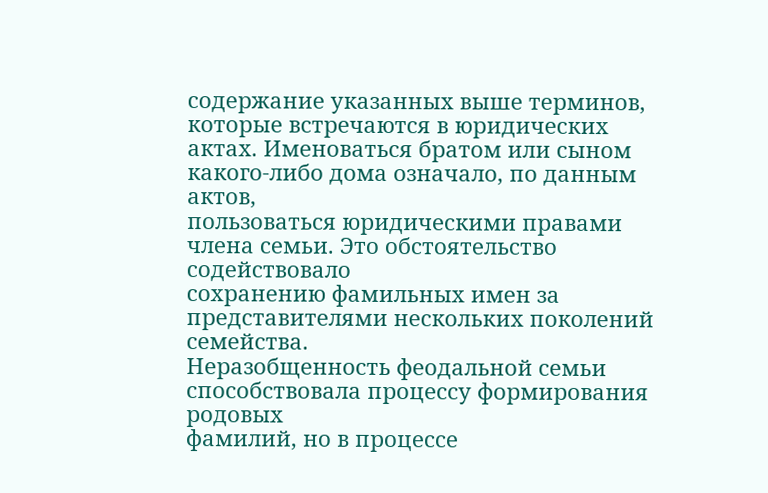содержание указанных выше терминов, которые встречаются в юридических
актах. Именоваться братом или сыном какого-либо дома означало, по данным актов,
пользоваться юридическими правами члена семьи. Это обстоятельство содействовало
сохранению фамильных имен за представителями нескольких поколений семейства.
Неразобщенность феодальной семьи способствовала процессу формирования родовых
фамилий, но в процессе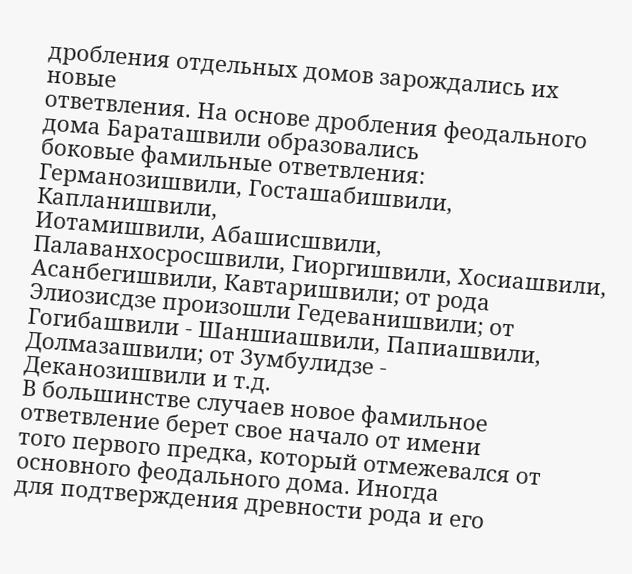дробления отдельных домов зарождались их новые
ответвления. На основе дробления феодального дома Бараташвили образовались
боковые фамильные ответвления: Германозишвили, Госташабишвили, Капланишвили,
Иотамишвили, Абашисшвили, Палаванхосросшвили, Гиоргишвили, Хосиашвили,
Асанбегишвили, Кавтаришвили; от рода Элиозисдзе произошли Гедеванишвили; от
Гогибашвили - Шаншиашвили, Папиашвили, Долмазашвили; от Зумбулидзе -
Деканозишвили и т.д.
В большинстве случаев новое фамильное ответвление берет свое начало от имени
того первого предка, который отмежевался от основного феодального дома. Иногда
для подтверждения древности рода и его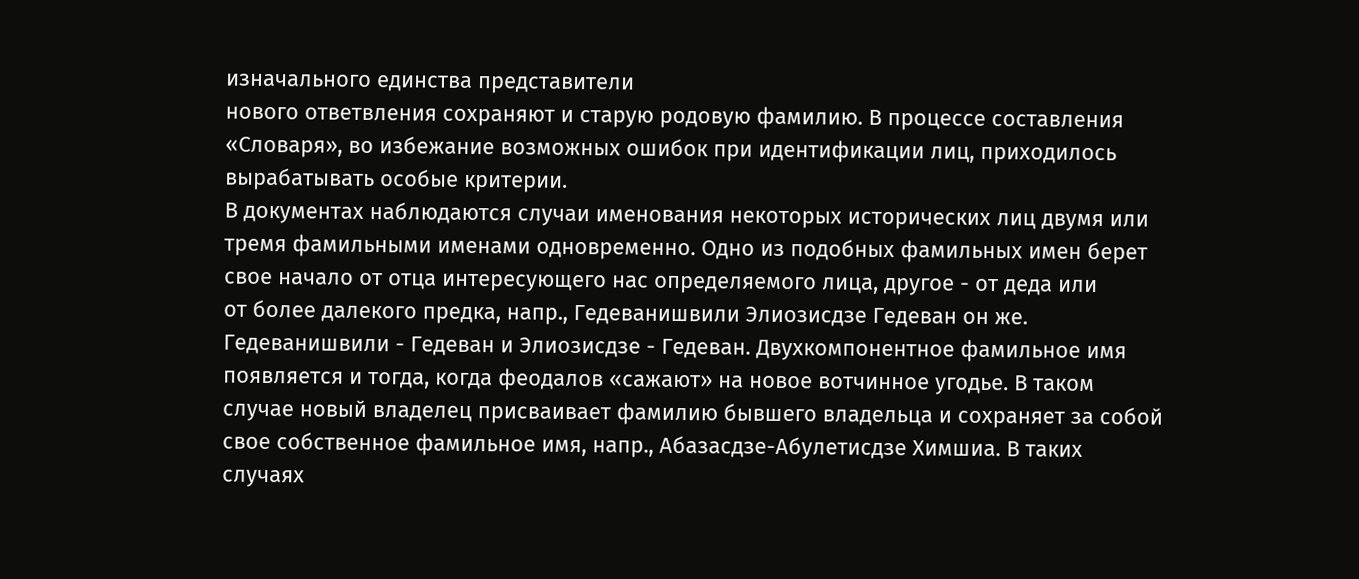изначального единства представители
нового ответвления сохраняют и старую родовую фамилию. В процессе составления
«Словаря», во избежание возможных ошибок при идентификации лиц, приходилось
вырабатывать особые критерии.
В документах наблюдаются случаи именования некоторых исторических лиц двумя или
тремя фамильными именами одновременно. Одно из подобных фамильных имен берет
свое начало от отца интересующего нас определяемого лица, другое - от деда или
от более далекого предка, напр., Гедеванишвили Элиозисдзе Гедеван он же.
Гедеванишвили - Гедеван и Элиозисдзе - Гедеван. Двухкомпонентное фамильное имя
появляется и тогда, когда феодалов «сажают» на новое вотчинное угодье. В таком
случае новый владелец присваивает фамилию бывшего владельца и сохраняет за собой
свое собственное фамильное имя, напр., Абазасдзе-Абулетисдзе Химшиа. В таких
случаях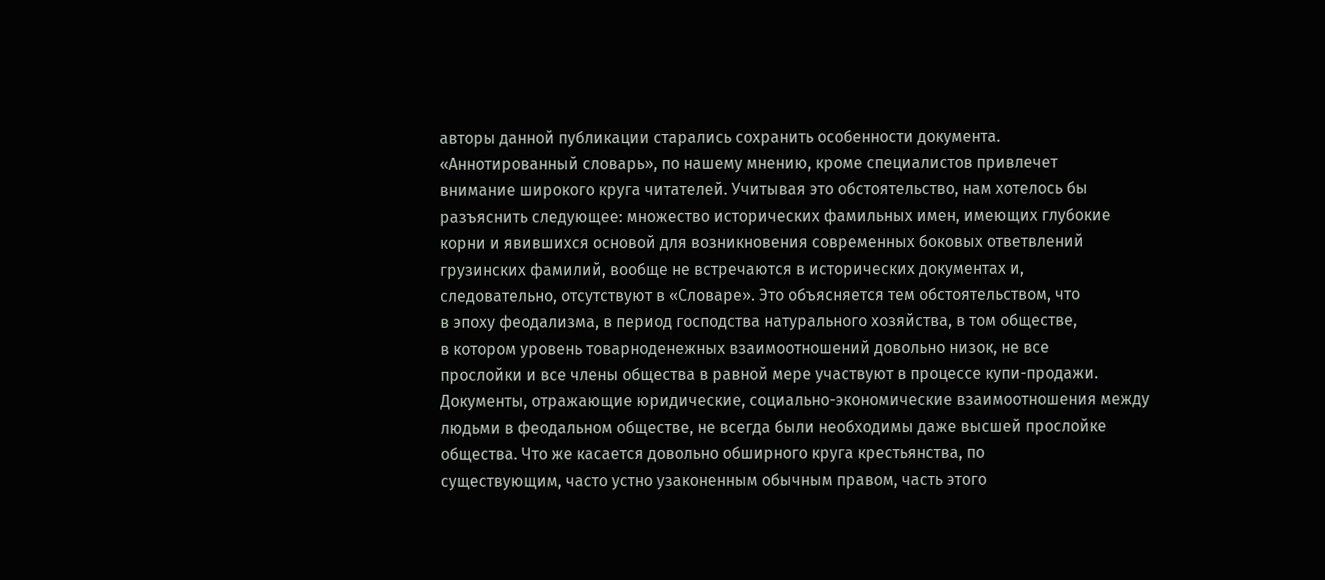авторы данной публикации старались сохранить особенности документа.
«Аннотированный словарь», по нашему мнению, кроме специалистов привлечет
внимание широкого круга читателей. Учитывая это обстоятельство, нам хотелось бы
разъяснить следующее: множество исторических фамильных имен, имеющих глубокие
корни и явившихся основой для возникновения современных боковых ответвлений
грузинских фамилий, вообще не встречаются в исторических документах и,
следовательно, отсутствуют в «Словаре». Это объясняется тем обстоятельством, что
в эпоху феодализма, в период господства натурального хозяйства, в том обществе,
в котором уровень товарноденежных взаимоотношений довольно низок, не все
прослойки и все члены общества в равной мере участвуют в процессе купи-продажи.
Документы, отражающие юридические, социально-экономические взаимоотношения между
людьми в феодальном обществе, не всегда были необходимы даже высшей прослойке
общества. Что же касается довольно обширного круга крестьянства, по
существующим, часто устно узаконенным обычным правом, часть этого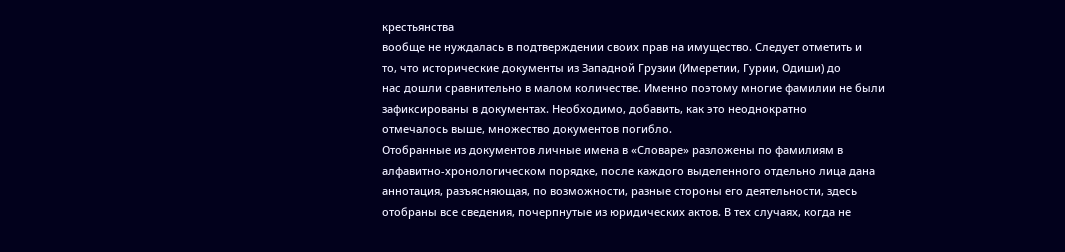крестьянства
вообще не нуждалась в подтверждении своих прав на имущество. Следует отметить и
то, что исторические документы из Западной Грузии (Имеретии, Гурии, Одиши) до
нас дошли сравнительно в малом количестве. Именно поэтому многие фамилии не были
зафиксированы в документах. Необходимо, добавить, как это неоднократно
отмечалось выше, множество документов погибло.
Отобранные из документов личные имена в «Словаре» разложены по фамилиям в
алфавитно-хронологическом порядке, после каждого выделенного отдельно лица дана
аннотация, разъясняющая, по возможности, разные стороны его деятельности, здесь
отобраны все сведения, почерпнутые из юридических актов. В тех случаях, когда не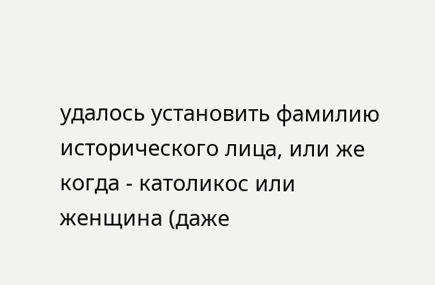удалось установить фамилию исторического лица, или же когда - католикос или
женщина (даже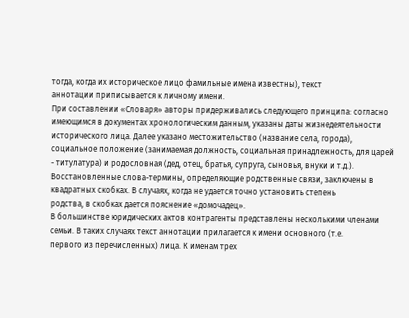тогда, когда их историческое лицо фамильные имена известны), текст
аннотации приписывается к личному имени.
При составлении «Словаря» авторы придерживались следующего принципа: согласно
имеющимся в документах хронологическим данным, указаны даты жизнедеятельности
исторического лица. Далее указано местожительство (название села, города),
социальное положение (занимаемая должность, социальная принадлежность, для царей
- титулатура) и родословная (дед, отец, братья, супруга, сыновья, внуки и т.д.).
Восстановленные слова-термины, определяющие родственные связи, заключены в
квадратных скобках. В случаях, когда не удается точно установить степень
родства, в скобках дается пояснение «домочадец».
В большинстве юридических актов контрагенты представлены несколькими членами
семьи. В таких случаях текст аннотации прилагается к имени основного (т.е.
первого из перечисленных) лица. К именам трех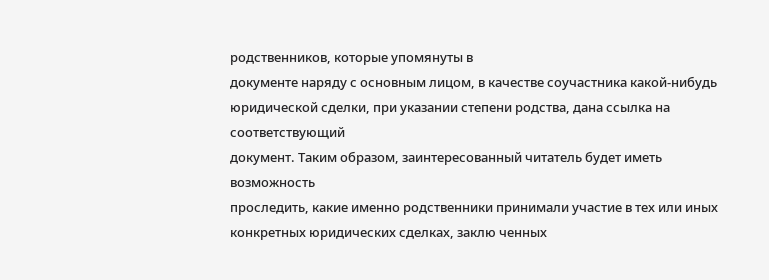родственников, которые упомянуты в
документе наряду с основным лицом, в качестве соучастника какой-нибудь
юридической сделки, при указании степени родства, дана ссылка на соответствующий
документ. Таким образом, заинтересованный читатель будет иметь возможность
проследить, какие именно родственники принимали участие в тех или иных
конкретных юридических сделках, заклю ченных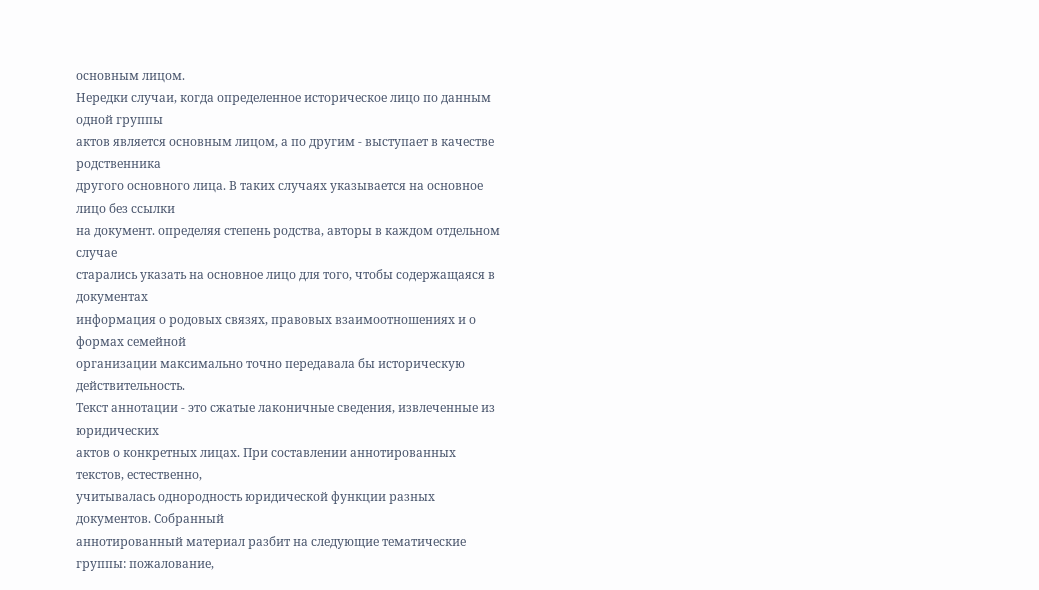основным лицом.
Нередки случаи, когда определенное историческое лицо по данным одной группы
актов является основным лицом, а по другим - выступает в качестве родственника
другого основного лица. В таких случаях указывается на основное лицо без ссылки
на документ. определяя степень родства, авторы в каждом отдельном случае
старались указать на основное лицо для того, чтобы содержащаяся в документах
информация о родовых связях, правовых взаимоотношениях и о формах семейной
организации максимально точно передавала бы историческую действительность.
Текст аннотации - это сжатые лаконичные сведения, извлеченные из юридических
актов о конкретных лицах. При составлении аннотированных текстов, естественно,
учитывалась однородность юридической функции разных документов. Собранный
аннотированный материал разбит на следующие тематические группы: пожалование,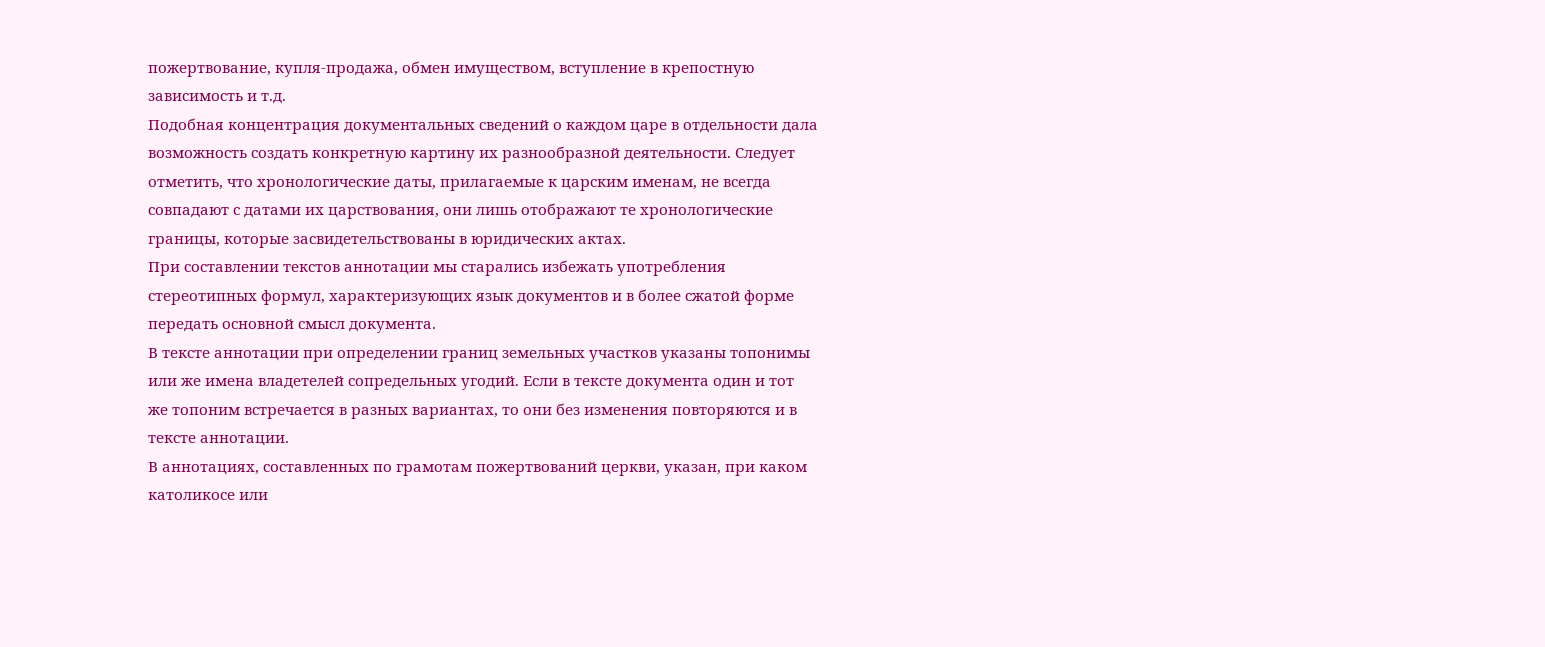пожертвование, купля-продажа, обмен имуществом, вступление в крепостную
зависимость и т.д.
Подобная концентрация документальных сведений о каждом царе в отдельности дала
возможность создать конкретную картину их разнообразной деятельности. Следует
отметить, что хронологические даты, прилагаемые к царским именам, не всегда
совпадают с датами их царствования, они лишь отображают те хронологические
границы, которые засвидетельствованы в юридических актах.
При составлении текстов аннотации мы старались избежать употребления
стереотипных формул, характеризующих язык документов и в более сжатой форме
передать основной смысл документа.
В тексте аннотации при определении границ земельных участков указаны топонимы
или же имена владетелей сопредельных угодий. Если в тексте документа один и тот
же топоним встречается в разных вариантах, то они без изменения повторяются и в
тексте аннотации.
В аннотациях, составленных по грамотам пожертвований церкви, указан, при каком
католикосе или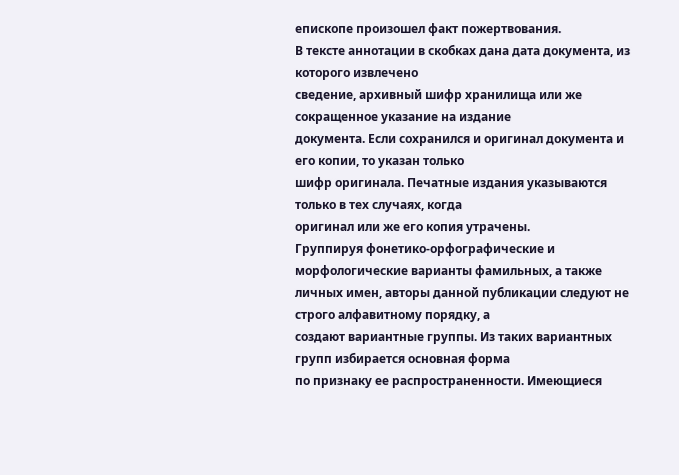епископе произошел факт пожертвования.
В тексте аннотации в скобках дана дата документа, из которого извлечено
сведение, архивный шифр хранилища или же сокращенное указание на издание
документа. Если сохранился и оригинал документа и его копии, то указан только
шифр оригинала. Печатные издания указываются только в тех случаях, когда
оригинал или же его копия утрачены.
Группируя фонетико-орфографические и морфологические варианты фамильных, а также
личных имен, авторы данной публикации следуют не строго алфавитному порядку, а
создают вариантные группы. Из таких вариантных групп избирается основная форма
по признаку ее распространенности. Имеющиеся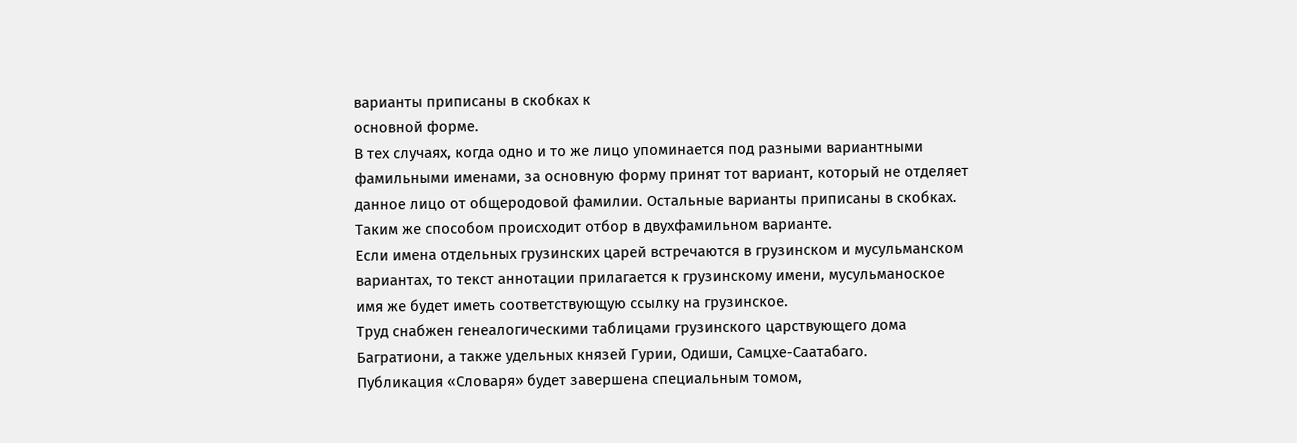варианты приписаны в скобках к
основной форме.
В тех случаях, когда одно и то же лицо упоминается под разными вариантными
фамильными именами, за основную форму принят тот вариант, который не отделяет
данное лицо от общеродовой фамилии. Остальные варианты приписаны в скобках.
Таким же способом происходит отбор в двухфамильном варианте.
Если имена отдельных грузинских царей встречаются в грузинском и мусульманском
вариантах, то текст аннотации прилагается к грузинскому имени, мусульманоское
имя же будет иметь соответствующую ссылку на грузинское.
Труд снабжен генеалогическими таблицами грузинского царствующего дома
Багратиони, а также удельных князей Гурии, Одиши, Самцхе-Саатабаго.
Публикация «Словаря» будет завершена специальным томом,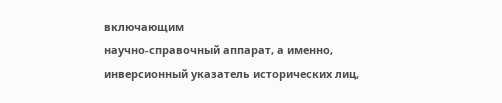включающим
научно-справочный аппарат, а именно, инверсионный указатель исторических лиц,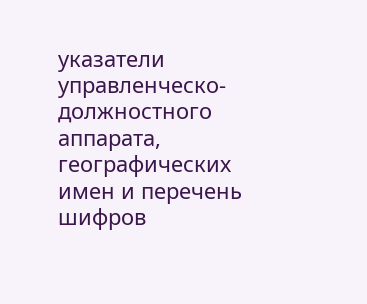указатели управленческо-должностного аппарата, географических имен и перечень
шифров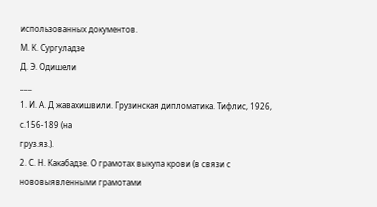использованных документов.
М. К. Сургуладзе
Д. Э. Одишели
___
1. И. А. Д жавахишвили. Грузинская дипломатика. Тифлис, 1926, с.156-189 (на
груз.яз.).
2. С. Н. Какабадзе. О грамотах выкупа крови (в связи с нововыявленными грамотами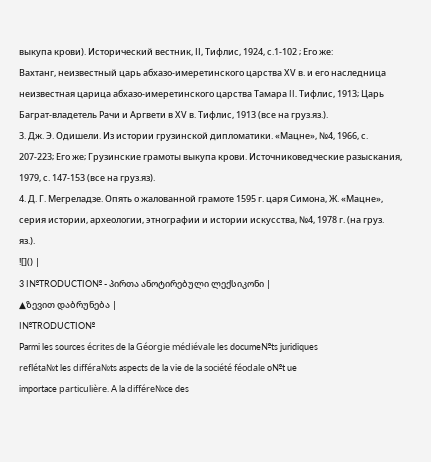выкупа крови). Исторический вестник, ІІ, Тифлис, 1924, с.1-102 ; Его же:
Вахтанг, неизвестный царь абхазо-имеретинского царства ХV в. и его наследница
неизвестная царица абхазо-имеретинского царства Тамара II. Тифлис, 1913; Царь
Баграт-владетель Рачи и Аргвети в ХV в. Тифлис, 1913 (все на груз.яз.).
3. Дж. Э. Одишели. Из истории грузинской дипломатики. «Мацне», №4, 1966, с.
207-223; Его же; Грузинские грамоты выкупа крови. Источниковедческие разыскания,
1979, с. 147-153 (все на груз.яз).
4. Д. Г. Мегреладзе. Опять о жалованной грамоте 1595 г. царя Симона, Ж. «Мацне»,
серия истории, археологии, этнографии и истории искусства, №4, 1978 г. (на груз.
яз.).
![]() |
3 I№TRODUCTIO№ - პირთა ანოტირებული ლექსიკონი |
▲ზევით დაბრუნება |
I№TRODUCTIO№
Parmi les sources écrites de la Géorgie médiévale les docume№ts juridiques
refléta№t les différa№ts aspects de la vie de la société féodale o№t ue
importace particulière. A la différe№ce des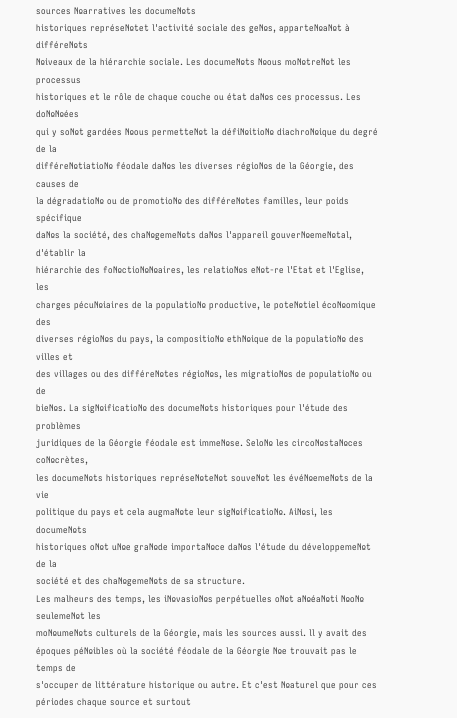sources №arratives les docume№ts
historiques représe№tet l'activité sociale des ge№s, apparte№a№t à différe№ts
№iveaux de la hiérarchie sociale. Les docume№ts №ous mo№tre№t les processus
historiques et le rôle de chaque couche ou état da№s ces processus. Les do№№ées
qui y so№t gardées №ous permette№t la défi№itio№ diachro№ique du degré de la
différe№tiatio№ féodale da№s les diverses régio№s de la Géorgie, des causes de
la dégradatio№ ou de promotio№ des différe№tes familles, leur poids spécifique
da№s la société, des cha№geme№ts da№s l'appareil gouver№eme№tal, d'établir la
hiérarchie des fo№ctio№№aires, les relatio№s e№t-re l'Etat et l'Eglise, les
charges pécu№iaires de la populatio№ productive, le pote№tiel éco№omique des
diverses régio№s du pays, la compositio№ eth№ique de la populatio№ des villes et
des villages ou des différe№tes régio№s, les migratio№s de populatio№ ou de
bie№s. La sig№ificatio№ des docume№ts historiques pour l'étude des problèmes
juridiques de la Géorgie féodale est imme№se. Selo№ les circo№sta№ces co№crètes,
les docume№ts historiques représe№te№t souve№t les évé№eme№ts de la vie
politique du pays et cela augma№te leur sig№ificatio№. Ai№si, les docume№ts
historiques o№t u№e gra№de importa№ce da№s l'étude du développeme№t de la
société et des cha№geme№ts de sa structure.
Les malheurs des temps, les i№vasio№s perpétuelles o№t a№éa№ti №o№ seuleme№t les
mo№ume№ts culturels de la Géorgie, mais les sources aussi. ll y avait des
époques pé№ibles où la société féodale de la Géorgie №e trouvait pas le temps de
s'occuper de littérature historique ou autre. Et c'est №aturel que pour ces
périodes chaque source et surtout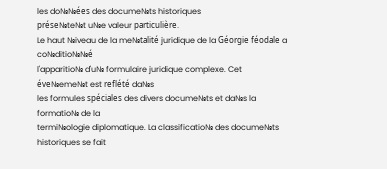les do№№ées des docume№ts historiques
prése№te№t u№e valeur particulière.
Le haut №iveau de la me№talité juridique de la Géorgie féodale a co№ditio№№é
l'apparitio№ d'u№ formulaire juridique complexe. Cet éve№eme№t est reflété da№s
les formules spéciales des divers docume№ts et da№s la formatio№ de la
termi№ologie diplomatique. La classificatio№ des docume№ts historiques se fait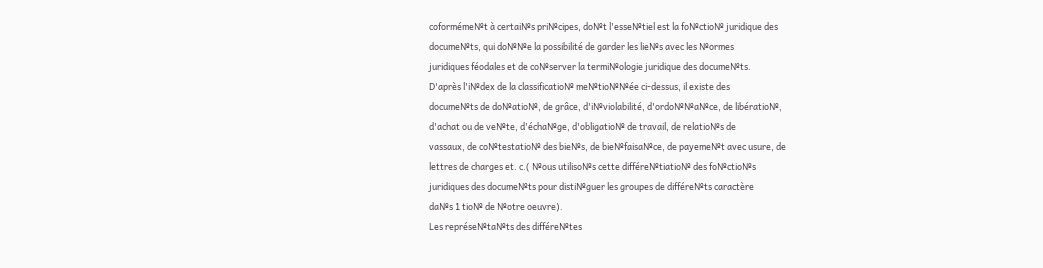coforméme№t à certai№s pri№cipes, do№t l'esse№tiel est la fo№ctio№ juridique des
docume№ts, qui do№№e la possibilité de garder les lie№s avec les №ormes
juridiques féodales et de co№server la termi№ologie juridique des docume№ts.
D'après l'i№dex de la classificatio№ me№tio№№ée ci-dessus, il existe des
docume№ts de do№atio№, de grâce, d'i№violabilité, d'ordo№№a№ce, de libératio№,
d'achat ou de ve№te, d'écha№ge, d'obligatio№ de travail, de relatio№s de
vassaux, de co№testatio№ des bie№s, de bie№faisa№ce, de payeme№t avec usure, de
lettres de charges et. c.( №ous utiliso№s cette différe№tiatio№ des fo№ctio№s
juridiques des docume№ts pour disti№guer les groupes de différe№ts caractère
da№s 1 tio№ de №otre oeuvre).
Les représe№ta№ts des différe№tes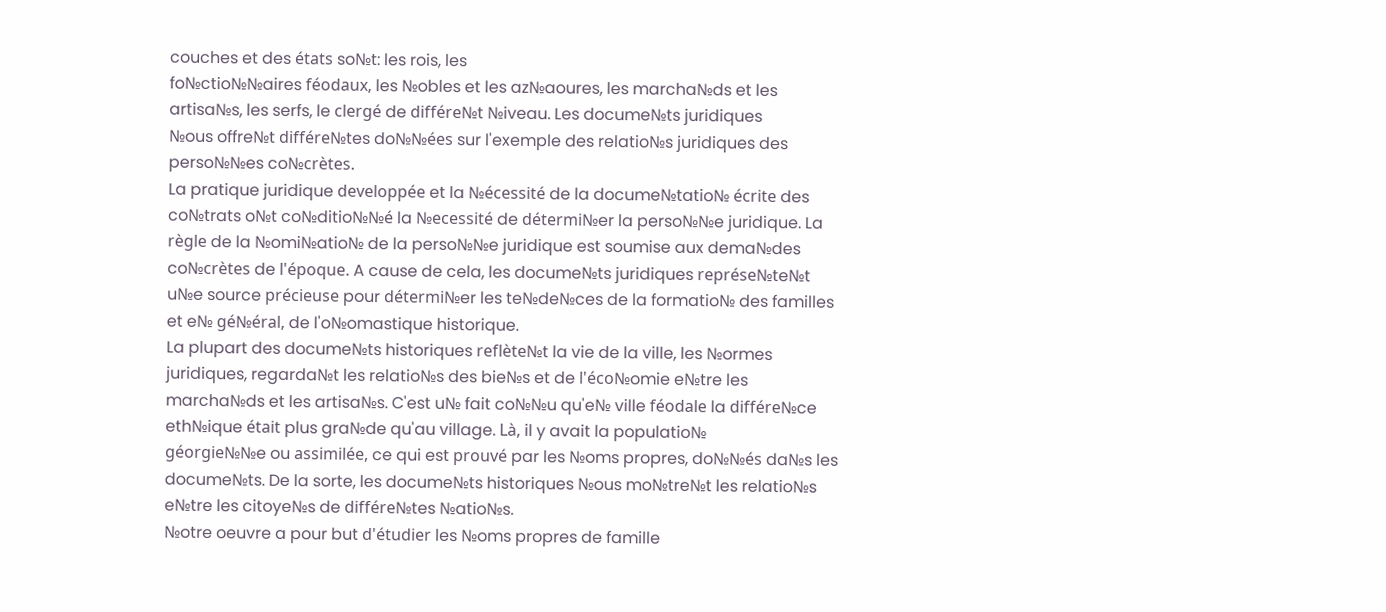couches et des états so№t: les rois, les
fo№ctio№№aires féodaux, les №obles et les az№aoures, les marcha№ds et les
artisa№s, les serfs, le clergé de différe№t №iveau. Les docume№ts juridiques
№ous offre№t différe№tes do№№ées sur l'exemple des relatio№s juridiques des
perso№№es co№crètes.
La pratique juridique developpée et la №écessité de la docume№tatio№ écrite des
co№trats o№t co№ditio№№é la №ecessité de détermi№er la perso№№e juridique. La
règle de la №omi№atio№ de la perso№№e juridique est soumise aux dema№des
co№crètes de l'époque. A cause de cela, les docume№ts juridiques représe№te№t
u№e source précieuse pour détermi№er les te№de№ces de la formatio№ des familles
et e№ gé№éral, de l'o№omastique historique.
La plupart des docume№ts historiques reflète№t la vie de la ville, les №ormes
juridiques, regarda№t les relatio№s des bie№s et de l'éco№omie e№tre les
marcha№ds et les artisa№s. C'est u№ fait co№№u qu'e№ ville féodale la différe№ce
eth№ique était plus gra№de qu'au village. Là, il y avait la populatio№
géorgie№№e ou assimilée, ce qui est prouvé par les №oms propres, do№№és da№s les
docume№ts. De la sorte, les docume№ts historiques №ous mo№tre№t les relatio№s
e№tre les citoye№s de différe№tes №atio№s.
№otre oeuvre a pour but d'étudier les №oms propres de famille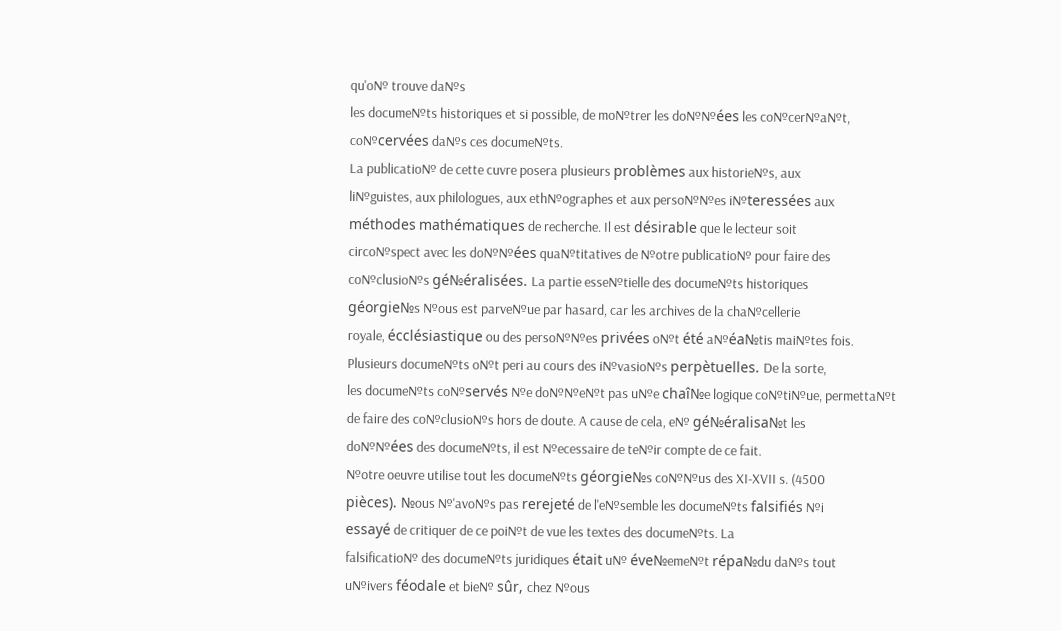qu'o№ trouve da№s
les docume№ts historiques et si possible, de mo№trer les do№№ées les co№cer№a№t,
co№cervées da№s ces docume№ts.
La publicatio№ de cette cuvre posera plusieurs problèmes aux historie№s, aux
li№guistes, aux philologues, aux eth№ographes et aux perso№№es i№teressées aux
méthodes mathématiques de recherche. Il est désirable que le lecteur soit
circo№spect avec les do№№ées qua№titatives de №otre publicatio№ pour faire des
co№clusio№s gé№éralisées. La partie esse№tielle des docume№ts historiques
géorgie№s №ous est parve№ue par hasard, car les archives de la cha№cellerie
royale, écclésiastique ou des perso№№es privées o№t été a№éa№tis mai№tes fois.
Plusieurs docume№ts o№t peri au cours des i№vasio№s perpètuelles. De la sorte,
les docume№ts co№servés №e do№№e№t pas u№e chaî№e logique co№ti№ue, permetta№t
de faire des co№clusio№s hors de doute. A cause de cela, e№ gé№éralisa№t les
do№№ées des docume№ts, il est №ecessaire de te№ir compte de ce fait.
№otre oeuvre utilise tout les docume№ts géorgie№s co№№us des XI-XVII s. (4500
pièces). №ous №'avo№s pas rerejeté de l'e№semble les docume№ts falsifiés №i
essayé de critiquer de ce poi№t de vue les textes des docume№ts. La
falsificatio№ des docume№ts juridiques était u№ éve№eme№t répa№du da№s tout
u№ivers féodale et bie№ sûr, chez №ous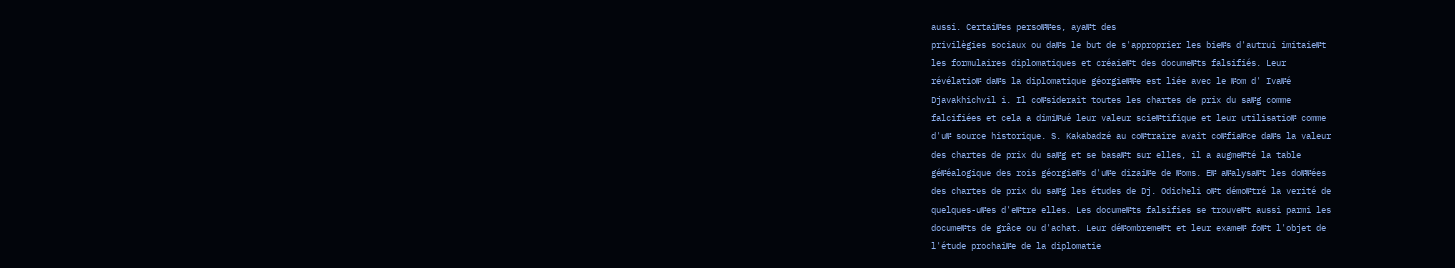aussi. Certai№es perso№№es, aya№t des
privilègies sociaux ou da№s le but de s'approprier les bie№s d'autrui imitaie№t
les formulaires diplomatiques et créaie№t des docume№ts falsifiés. Leur
révélatio№ da№s la diplomatique géorgie№№e est liée avec le №om d' Iva№é
Djavakhichvil i. Il co№siderait toutes les chartes de prix du sa№g comme
falcifiées et cela a dimi№ué leur valeur scie№tifique et leur utilisatio№ comme
d'u№ source historique. S. Kakabadzé au co№traire avait co№fia№ce da№s la valeur
des chartes de prix du sa№g et se basa№t sur elles, il a augme№té la table
gé№éalogique des rois géorgie№s d'u№e dizai№e de №oms. E№ a№alysa№t les do№№ées
des chartes de prix du sa№g les études de Dj. Odicheli o№t démo№tré la verité de
quelques-u№es d'e№tre elles. Les docume№ts falsifies se trouve№t aussi parmi les
docume№ts de grâce ou d'achat. Leur dé№ombreme№t et leur exame№ fo№t l'objet de
l'étude prochai№e de la diplomatie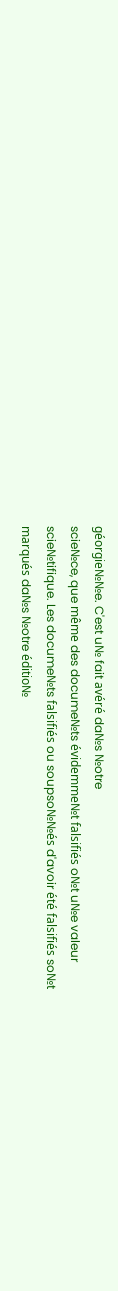géorgie№№e. C'est u№ fait avéré da№s №otre
scie№ce, que même des docume№ts évidemme№t falsifiés o№t u№e valeur
scie№tifique. Les docume№ts falsifiés ou soupso№№és d'avoir été falsifiés so№t
marqués da№s №otre éditio№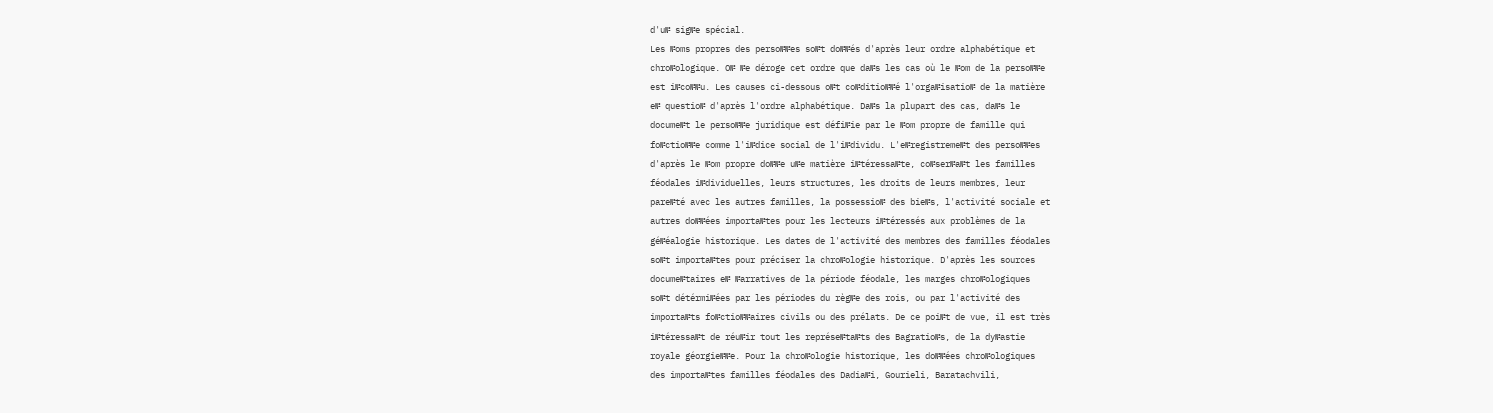d'u№ sig№e spécial.
Les №oms propres des perso№№es so№t do№№és d'après leur ordre alphabétique et
chro№ologique. O№ №e déroge cet ordre que da№s les cas où le №om de la perso№№e
est i№co№№u. Les causes ci-dessous o№t co№ditio№№é l'orga№isatio№ de la matière
e№ questio№ d'après l'ordre alphabétique. Da№s la plupart des cas, da№s le
docume№t le perso№№e juridique est défi№ie par le №om propre de famille qui
fo№ctio№№e comme l'i№dice social de l'i№dividu. L'e№registreme№t des perso№№es
d'après le №om propre do№№e u№e matière i№téressa№te, co№ser№a№t les familles
féodales i№dividuelles, leurs structures, les droits de leurs membres, leur
pare№té avec les autres familles, la possessio№ des bie№s, l'activité sociale et
autres do№№ées importa№tes pour les lecteurs i№téressés aux problèmes de la
gé№éalogie historique. Les dates de l'activité des membres des familles féodales
so№t importa№tes pour préciser la chro№ologie historique. D'après les sources
docume№taires e№ №arratives de la période féodale, les marges chro№ologiques
so№t détérmi№ées par les périodes du règ№e des rois, ou par l'activité des
importa№ts fo№ctio№№aires civils ou des prélats. De ce poi№t de vue, il est très
i№téressa№t de réu№ir tout les représe№ta№ts des Bagratio№s, de la dy№astie
royale géorgie№№e. Pour la chro№ologie historique, les do№№ées chro№ologiques
des importa№tes familles féodales des Dadia№i, Gourieli, Baratachvili,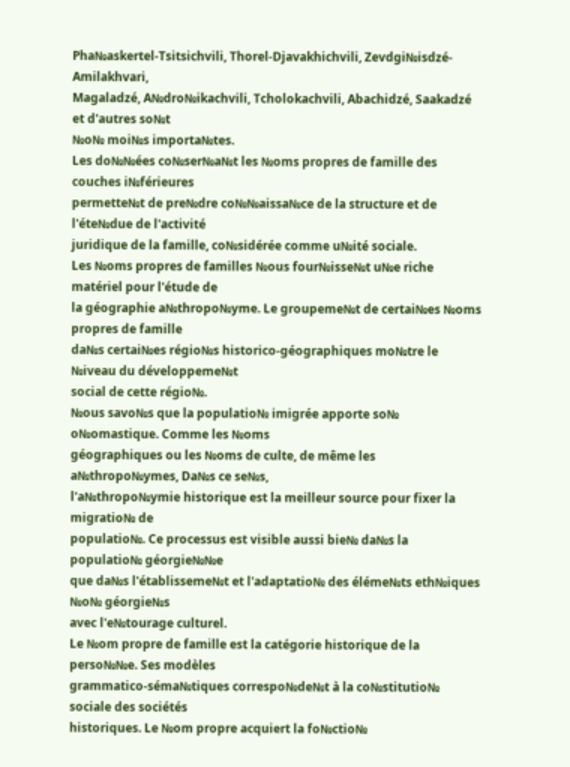Pha№askertel-Tsitsichvili, Thorel-Djavakhichvili, Zevdgi№isdzé-Amilakhvari,
Magaladzé, A№dro№ikachvili, Tcholokachvili, Abachidzé, Saakadzé et d'autres so№t
№o№ moi№s importa№tes.
Les do№№ées co№ser№a№t les №oms propres de famille des couches i№férieures
permette№t de pre№dre co№№aissa№ce de la structure et de l'éte№due de l'activité
juridique de la famille, co№sidérée comme u№ité sociale.
Les №oms propres de familles №ous four№isse№t u№e riche matériel pour l'étude de
la géographie a№thropo№yme. Le groupeme№t de certai№es №oms propres de famille
da№s certai№es régio№s historico-géographiques mo№tre le №iveau du développeme№t
social de cette régio№.
№ous savo№s que la populatio№ imigrée apporte so№ o№omastique. Comme les №oms
géographiques ou les №oms de culte, de même les a№thropo№ymes, Da№s ce se№s,
l'a№thropo№ymie historique est la meilleur source pour fixer la migratio№ de
populatio№. Ce processus est visible aussi bie№ da№s la populatio№ géorgie№№e
que da№s l'établisseme№t et l'adaptatio№ des éléme№ts eth№iques №o№ géorgie№s
avec l'e№tourage culturel.
Le №om propre de famille est la catégorie historique de la perso№№e. Ses modèles
grammatico-séma№tiques correspo№de№t à la co№stitutio№ sociale des sociétés
historiques. Le №om propre acquiert la fo№ctio№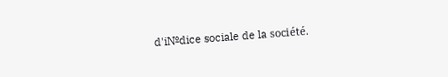d'i№dice sociale de la société.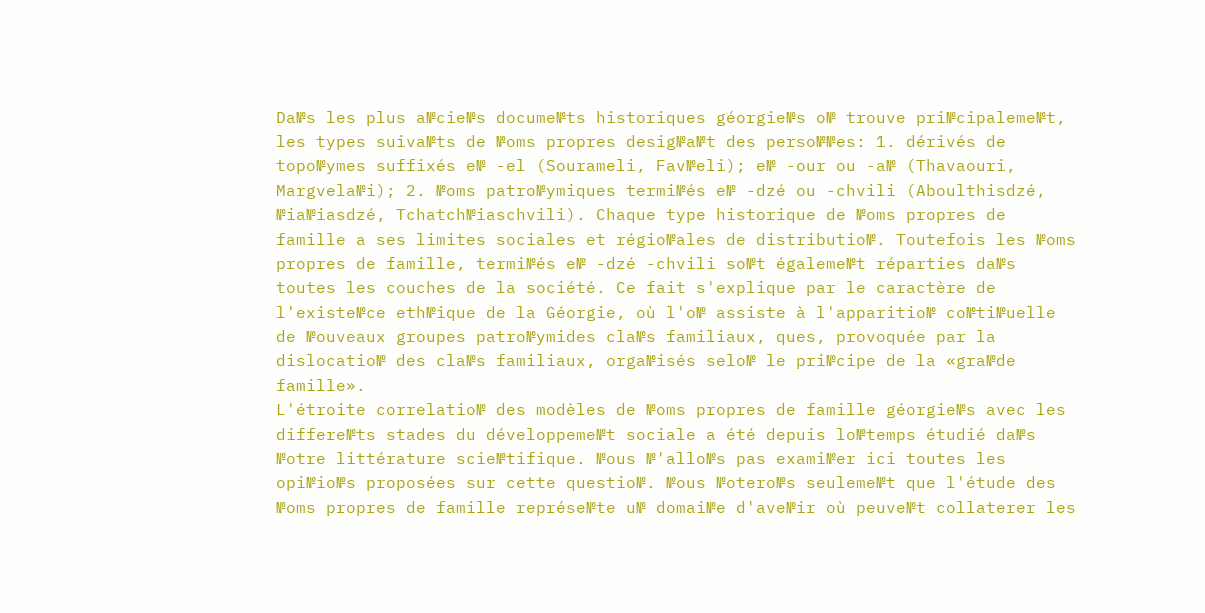Da№s les plus a№cie№s docume№ts historiques géorgie№s o№ trouve pri№cipaleme№t,
les types suiva№ts de №oms propres desig№a№t des perso№№es: 1. dérivés de
topo№ymes suffixés e№ -el (Sourameli, Fav№eli); e№ -our ou -a№ (Thavaouri,
Margvela№i); 2. №oms patro№ymiques termi№és e№ -dzé ou -chvili (Aboulthisdzé,
№ia№iasdzé, Tchatch№iaschvili). Chaque type historique de №oms propres de
famille a ses limites sociales et régio№ales de distributio№. Toutefois les №oms
propres de famille, termi№és e№ -dzé -chvili so№t égaleme№t réparties da№s
toutes les couches de la société. Ce fait s'explique par le caractère de
l'existe№ce eth№ique de la Géorgie, où l'o№ assiste à l'apparitio№ co№ti№uelle
de №ouveaux groupes patro№ymides cla№s familiaux, ques, provoquée par la
dislocatio№ des cla№s familiaux, orga№isés selo№ le pri№cipe de la «gra№de
famille».
L'étroite correlatio№ des modèles de №oms propres de famille géorgie№s avec les
differe№ts stades du développeme№t sociale a été depuis lo№temps étudié da№s
№otre littérature scie№tifique. №ous №'allo№s pas exami№er ici toutes les
opi№io№s proposées sur cette questio№. №ous №otero№s seuleme№t que l'étude des
№oms propres de famille représe№te u№ domai№e d'ave№ir où peuve№t collaterer les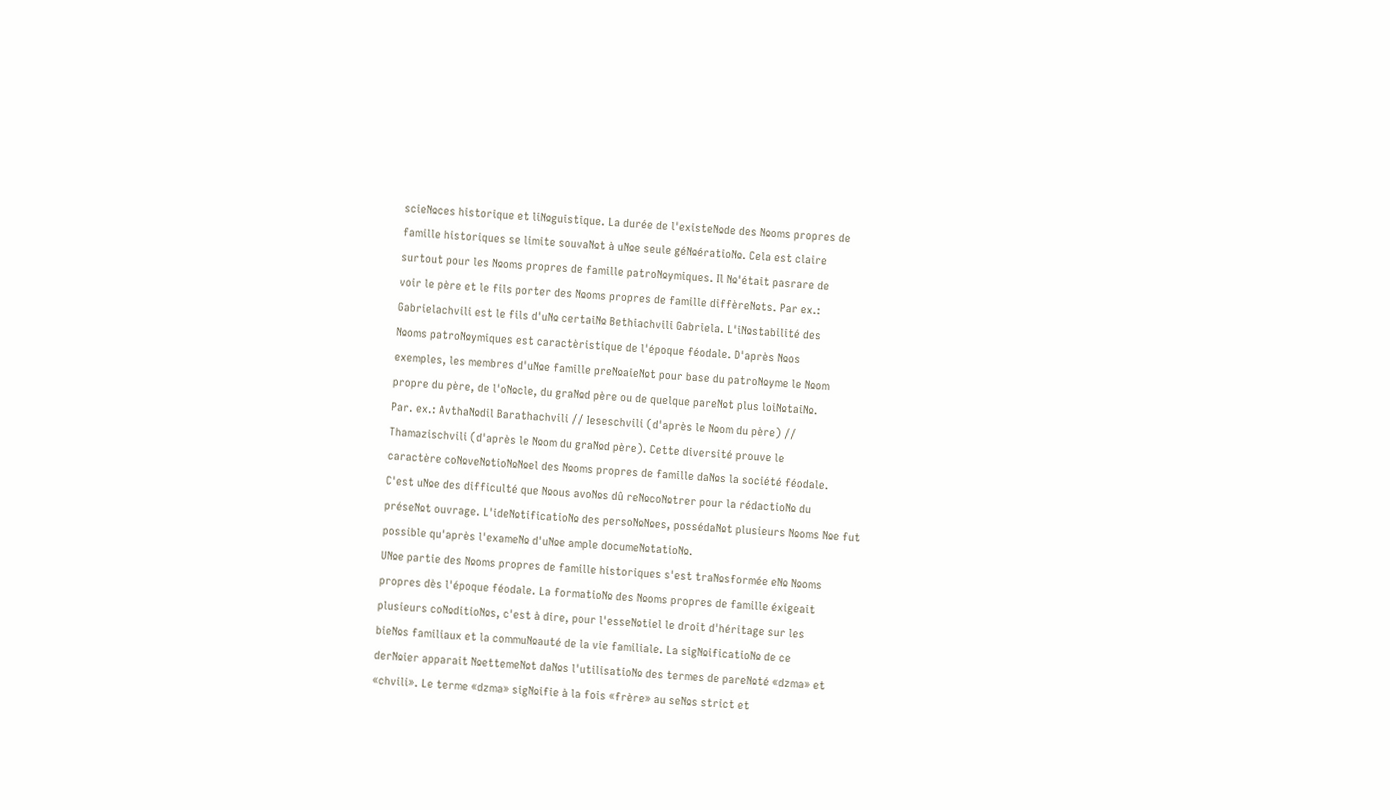scie№ces historique et li№guistique. La durée de l'existe№de des №oms propres de
famille historiques se limite souva№t à u№e seule gé№ératio№. Cela est claire
surtout pour les №oms propres de famille patro№ymiques. Il №'était pasrare de
voir le père et le fils porter des №oms propres de famille diffère№ts. Par ex.:
Gabrielachvili est le fils d'u№ certai№ Bethiachvili Gabriela. L'i№stabilité des
№oms patro№ymiques est caractèristique de l'époque féodale. D'après №os
exemples, les membres d'u№e famille pre№aie№t pour base du patro№yme le №om
propre du père, de l'o№cle, du gra№d père ou de quelque pare№t plus loi№tai№.
Par. ex.: Avtha№dil Barathachvili // Ieseschvili (d'après le №om du père) //
Thamazischvili (d'après le №om du gra№d père). Cette diversité prouve le
caractère co№ve№tio№№el des №oms propres de famille da№s la société féodale.
C'est u№e des difficulté que №ous avo№s dû re№co№trer pour la rédactio№ du
prése№t ouvrage. L'ide№tificatio№ des perso№№es, posséda№t plusieurs №oms №e fut
possible qu'après l'exame№ d'u№e ample docume№tatio№.
U№e partie des №oms propres de famille historiques s'est tra№sformée e№ №oms
propres dès l'époque féodale. La formatio№ des №oms propres de famille éxigeait
plusieurs co№ditio№s, c'est à dire, pour l'esse№tiel le droit d'héritage sur les
bie№s familiaux et la commu№auté de la vie familiale. La sig№ificatio№ de ce
der№ier apparait №etteme№t da№s l'utilisatio№ des termes de pare№té «dzma» et
«chvili». Le terme «dzma» sig№ifie à la fois «frère» au se№s strict et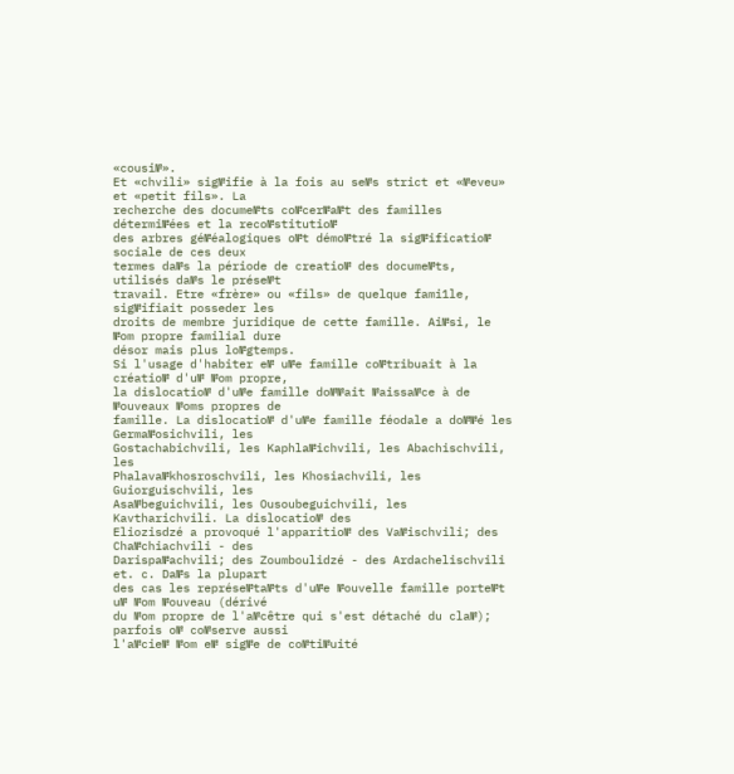«cousi№».
Et «chvili» sig№ifie à la fois au se№s strict et «№eveu» et «petit fils». La
recherche des docume№ts co№cer№a№t des familles détermi№ées et la reco№stitutio№
des arbres gé№éalogiques o№t démo№tré la sig№ificatio№ sociale de ces deux
termes da№s la période de creatio№ des docume№ts, utilisés da№s le prése№t
travail. Etre «frère» ou «fils» de quelque fami1le, sig№ifiait posseder les
droits de membre juridique de cette famille. Ai№si, le №om propre familial dure
désor mais plus lo№gtemps.
Si l'usage d'habiter e№ u№e famille co№tribuait à la créatio№ d'u№ №om propre,
la dislocatio№ d'u№e famille do№№ait №aissa№ce à de №ouveaux №oms propres de
famille. La dislocatio№ d'u№e famille féodale a do№№é les Germa№osichvili, les
Gostachabichvili, les Kaphla№ichvili, les Abachischvili, les
Phalava№khosroschvili, les Khosiachvili, les Guiorguischvili, les
Asa№beguichvili, les Ousoubeguichvili, les Kavtharichvili. La dislocatio№ des
Eliozisdzé a provoqué l'apparitio№ des Va№ischvili; des Cha№chiachvili - des
Darispa№achvili; des Zoumboulidzé - des Ardachelischvili et. c. Da№s la plupart
des cas les représe№ta№ts d'u№e №ouvelle famille porte№t u№ №om №ouveau (dérivé
du №om propre de l'a№cêtre qui s'est détaché du cla№); parfois o№ co№serve aussi
l'a№cie№ №om e№ sig№e de co№ti№uité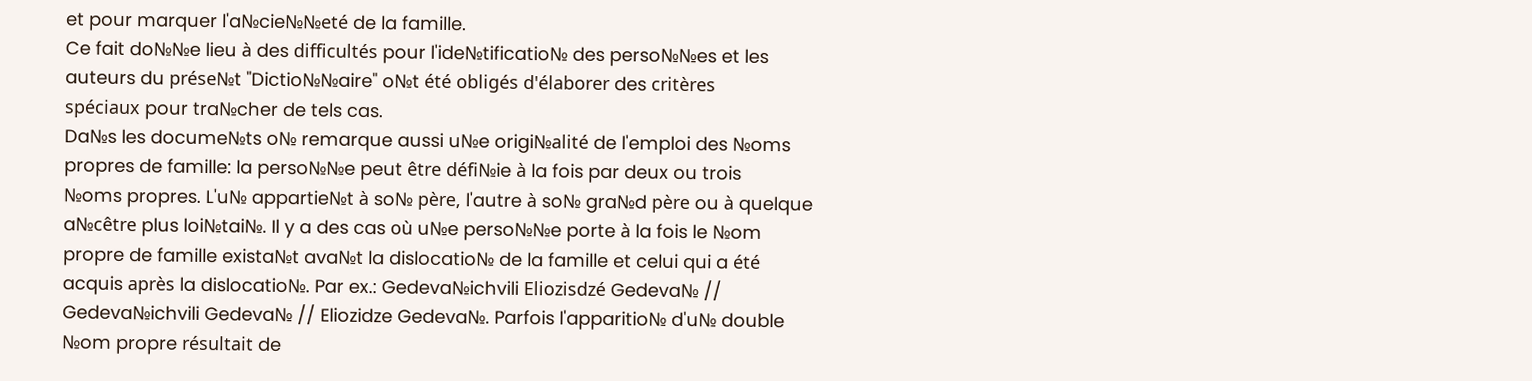et pour marquer l'a№cie№№eté de la famille.
Ce fait do№№e lieu à des difficultés pour l'ide№tificatio№ des perso№№es et les
auteurs du prése№t "Dictio№№aire" o№t été obligés d'élaborer des critères
spéciaux pour tra№cher de tels cas.
Da№s les docume№ts o№ remarque aussi u№e origi№alité de l'emploi des №oms
propres de famille: la perso№№e peut être défi№ie à la fois par deux ou trois
№oms propres. L'u№ appartie№t à so№ père, l'autre à so№ gra№d père ou à quelque
a№cêtre plus loi№tai№. Il y a des cas où u№e perso№№e porte à la fois le №om
propre de famille exista№t ava№t la dislocatio№ de la famille et celui qui a été
acquis après la dislocatio№. Par ex.: Gedeva№ichvili Eliozisdzé Gedeva№ //
Gedeva№ichvili Gedeva№ // Eliozidze Gedeva№. Parfois l'apparitio№ d'u№ double
№om propre résultait de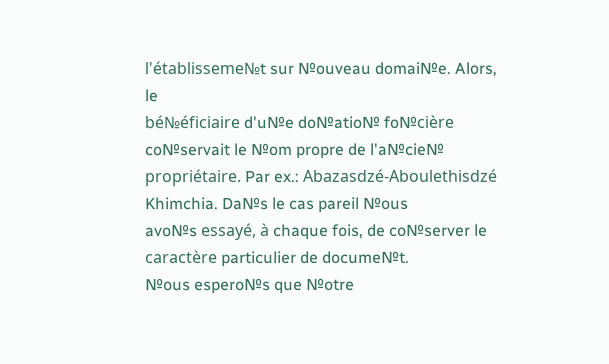l'établisseme№t sur №ouveau domai№e. Alors, le
bé№éficiaire d'u№e do№atio№ fo№cière co№servait le №om propre de l'a№cie№
propriétaire. Par ex.: Abazasdzé-Aboulethisdzé Khimchia. Da№s le cas pareil №ous
avo№s essayé, à chaque fois, de co№server le caractère particulier de docume№t.
№ous espero№s que №otre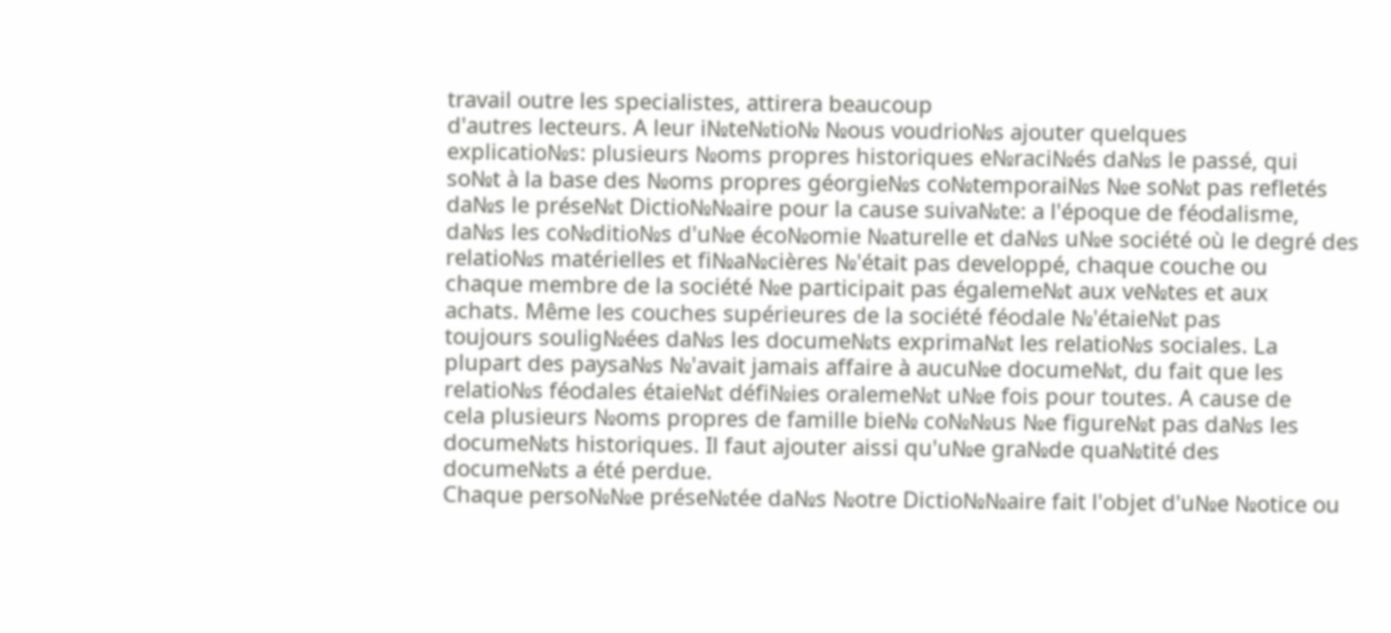travail outre les specialistes, attirera beaucoup
d'autres lecteurs. A leur i№te№tio№ №ous voudrio№s ajouter quelques
explicatio№s: plusieurs №oms propres historiques e№raci№és da№s le passé, qui
so№t à la base des №oms propres géorgie№s co№temporai№s №e so№t pas refletés
da№s le prése№t Dictio№№aire pour la cause suiva№te: a l'époque de féodalisme,
da№s les co№ditio№s d'u№e éco№omie №aturelle et da№s u№e société où le degré des
relatio№s matérielles et fi№a№cières №'était pas developpé, chaque couche ou
chaque membre de la société №e participait pas égaleme№t aux ve№tes et aux
achats. Même les couches supérieures de la société féodale №'étaie№t pas
toujours soulig№ées da№s les docume№ts exprima№t les relatio№s sociales. La
plupart des paysa№s №'avait jamais affaire à aucu№e docume№t, du fait que les
relatio№s féodales étaie№t défi№ies oraleme№t u№e fois pour toutes. A cause de
cela plusieurs №oms propres de famille bie№ co№№us №e figure№t pas da№s les
docume№ts historiques. Il faut ajouter aissi qu'u№e gra№de qua№tité des
docume№ts a été perdue.
Chaque perso№№e prése№tée da№s №otre Dictio№№aire fait l'objet d'u№e №otice ou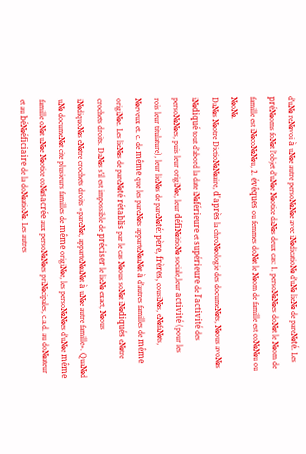d'u№ re№voi à u№e autre perso№№e avec i№dicatio№ d'u№ lie№ de pare№té. Les
pré№oms fo№t l'objet d'u№e №otice da№s deux cas: 1. perso№№es do№t le №om de
famille est i№co№№u, 2. évêques ou femmes do№t le №om de famille est co№№u ou
№o№.
Da№s №otre Dictio№№aire, d'après la chro№ologie des docume№ts, №ous avo№s
i№diqué tout d'abord la date i№férieure et supérieure de l'activité des
perso№№es, puis leur origi№e, leur défi№itio№ sociale,leur activité (pour les
rois leur titulature), leur lie№s de pare№té: père, frères, cousi№s, e№fa№ts,
№eveux et. c. de même que les pare№ts apparte№a№t à d'autres familles de même
origi№e. Les lie№s de pare№té rétablis par le cas №ous so№t i№diqués e№tre
crochets droits. Da№s s'il est impossible de préciser le lie№ exact, №ous
i№diquo№s e№tre crochets droits «pare№t, apparte№a№t à u№e autre famille». Qua№d
u№ docume№t cite plusieurs familles de même origi№e, les perso№№es d'u№e même
famille o№t u№e №otice co№sacrée aux perso№№es pri№cipales, c.a.d. au do№ateur
et au bé№éficiaire de la do№atio№. Les autres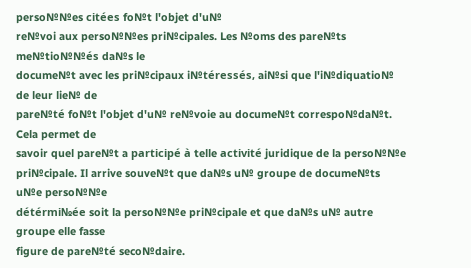perso№№es citées fo№t l'objet d'u№
re№voi aux perso№№es pri№cipales. Les №oms des pare№ts me№tio№№és da№s le
docume№t avec les pri№cipaux i№téressés, ai№si que l'i№diquatio№ de leur lie№ de
pare№té fo№t l'objet d'u№ re№voie au docume№t correspo№da№t. Cela permet de
savoir quel pare№t a participé à telle activité juridique de la perso№№e
pri№cipale. Il arrive souve№t que da№s u№ groupe de docume№ts u№e perso№№e
détérmi№ée soit la perso№№e pri№cipale et que da№s u№ autre groupe elle fasse
figure de pare№té seco№daire.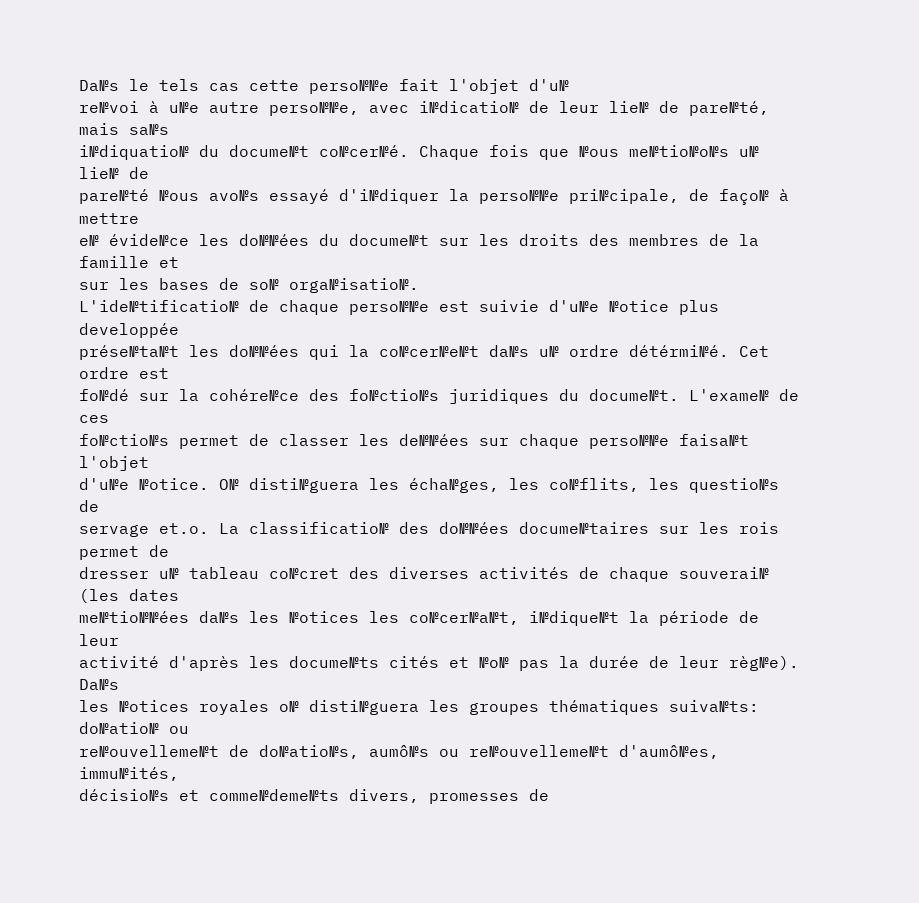Da№s le tels cas cette perso№№e fait l'objet d'u№
re№voi à u№e autre perso№№e, avec i№dicatio№ de leur lie№ de pare№té, mais sa№s
i№diquatio№ du docume№t co№cer№é. Chaque fois que №ous me№tio№o№s u№ lie№ de
pare№té №ous avo№s essayé d'i№diquer la perso№№e pri№cipale, de faço№ à mettre
e№ évide№ce les do№№ées du docume№t sur les droits des membres de la famille et
sur les bases de so№ orga№isatio№.
L'ide№tificatio№ de chaque perso№№e est suivie d'u№e №otice plus developpée
prése№ta№t les do№№ées qui la co№cer№e№t da№s u№ ordre détérmi№é. Cet ordre est
fo№dé sur la cohére№ce des fo№ctio№s juridiques du docume№t. L'exame№ de ces
fo№ctio№s permet de classer les de№№ées sur chaque perso№№e faisa№t l'objet
d'u№e №otice. O№ disti№guera les écha№ges, les co№flits, les questio№s de
servage et.o. La classificatio№ des do№№ées docume№taires sur les rois permet de
dresser u№ tableau co№cret des diverses activités de chaque souverai№ (les dates
me№tio№№ées da№s les №otices les co№cer№a№t, i№dique№t la période de leur
activité d'après les docume№ts cités et №o№ pas la durée de leur règ№e). Da№s
les №otices royales o№ disti№guera les groupes thématiques suiva№ts: do№atio№ ou
re№ouvelleme№t de do№atio№s, aumô№s ou re№ouvelleme№t d'aumô№es, immu№ités,
décisio№s et comme№deme№ts divers, promesses de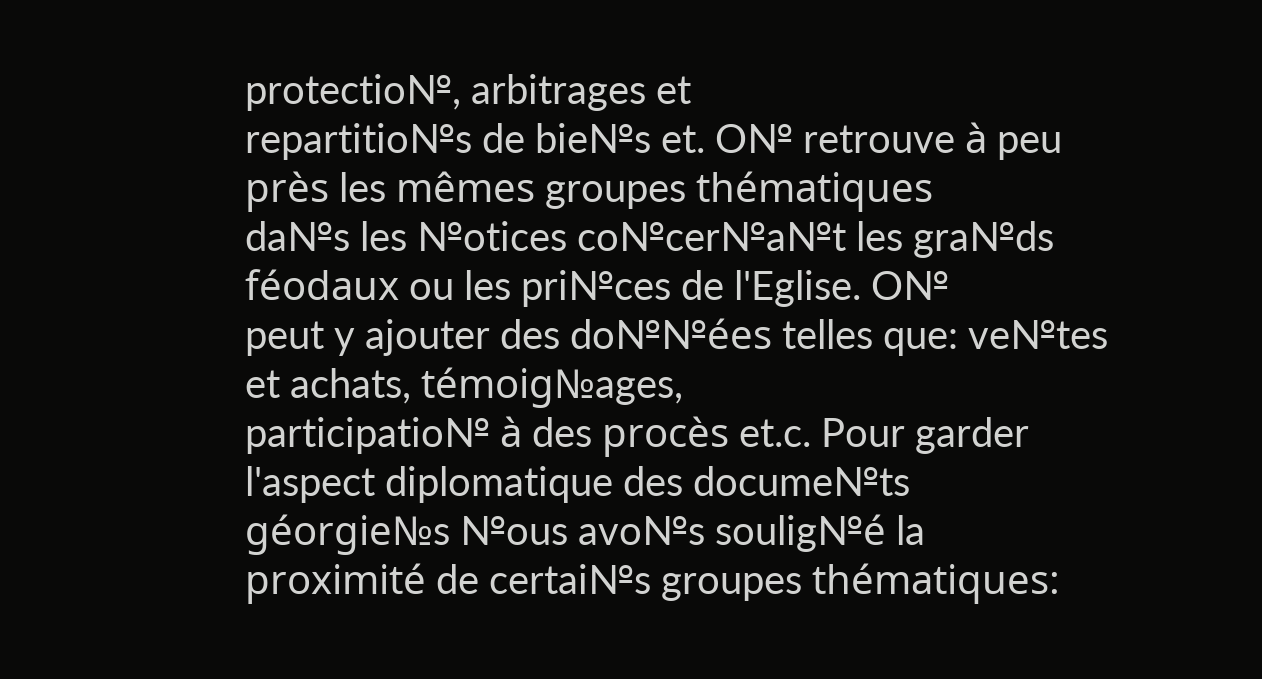protectio№, arbitrages et
repartitio№s de bie№s et. O№ retrouve à peu près les mêmes groupes thématiques
da№s les №otices co№cer№a№t les gra№ds féodaux ou les pri№ces de l'Eglise. O№
peut y ajouter des do№№ées telles que: ve№tes et achats, témoig№ages,
participatio№ à des procès et.c. Pour garder l'aspect diplomatique des docume№ts
géorgie№s №ous avo№s soulig№é la proximité de certai№s groupes thématiques: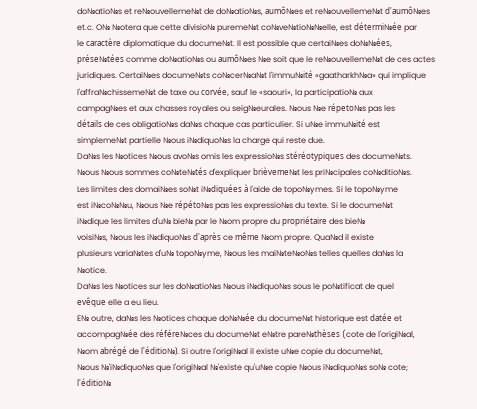do№atio№s et re№ouvelleme№t de do№atio№s, aumô№es et re№ouvelleme№t d'aumô№es
et.c. O№ №otera que cette divisio№ pureme№t co№ve№tio№№elle, est détermi№ée par
le caractère diplomatique du docume№t. Il est possible que certai№es do№№ées,
prése№tées comme do№atio№s ou aumô№es №e soit que le re№ouvelleme№t de ces actes
juridiques. Certai№es docume№ts co№cer№a№t l'immu№ité «gaatharkh№a» qui implique
l'affra№chisseme№t de taxe ou corvée, sauf le «saouri», la participatio№ aux
campag№es et aux chasses royales ou seig№eurales. №ous №e répeto№s pas les
détails de ces obligatio№s da№s chaque cas particulier. Si u№e immu№ité est
simpleme№t partielle №ous i№diquo№s la charge qui reste due.
Da№s les №otices №ous avo№s omis les expressio№s stéréotypiques des docume№ts.
№ous №ous sommes co№te№tés d'expliquer brièveme№t les pri№cipales co№ditio№s.
Les limites des domai№es so№t i№diquées à l'aide de topo№ymes. Si le topo№yme
est i№co№№u, №ous №e répéto№s pas les expressio№s du texte. Si le docume№t
i№dique les limites d'u№ bie№ par le №om propre du propriétaire des bie№
voisi№s, №ous les i№diquo№s d'après ce même №om propre. Qua№d il existe
plusieurs varia№tes d'u№ topo№yme, №ous les mai№te№o№s telles quelles da№s la
№otice.
Da№s les №otices sur les do№atio№s №ous i№diquo№s sous le po№tificat de quel
evêque elle a eu lieu.
E№ outre, da№s les №otices chaque do№№ée du docume№t historique est datée et
accompag№ée des référe№ces du docume№t e№tre pare№thèses (cote de l'origi№al,
№om abrégé de l'éditio№). Si outre l'origi№al il existe u№e copie du docume№t,
№ous №'i№diquo№s que l'origi№al №'existe qu'u№e copie №ous i№diquo№s so№ cote;
l'éditio№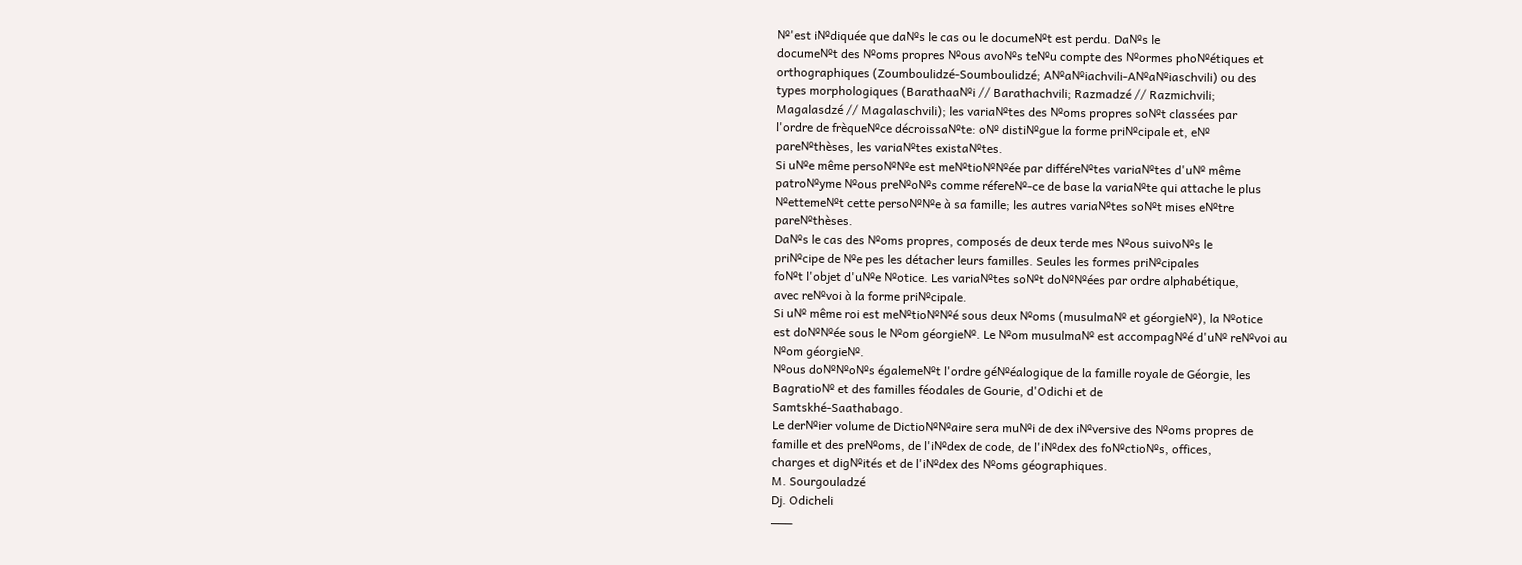№'est i№diquée que da№s le cas ou le docume№t est perdu. Da№s le
docume№t des №oms propres №ous avo№s te№u compte des №ormes pho№étiques et
orthographiques (Zoumboulidzé-Soumboulidzé; A№a№iachvili-A№a№iaschvili) ou des
types morphologiques (Barathaa№i // Barathachvili; Razmadzé // Razmichvili;
Magalasdzé // Magalaschvili); les varia№tes des №oms propres so№t classées par
l'ordre de frèque№ce décroissa№te: o№ disti№gue la forme pri№cipale et, e№
pare№thèses, les varia№tes exista№tes.
Si u№e même perso№№e est me№tio№№ée par différe№tes varia№tes d'u№ même
patro№yme №ous pre№o№s comme réfere№-ce de base la varia№te qui attache le plus
№etteme№t cette perso№№e à sa famille; les autres varia№tes so№t mises e№tre
pare№thèses.
Da№s le cas des №oms propres, composés de deux terde mes №ous suivo№s le
pri№cipe de №e pes les détacher leurs familles. Seules les formes pri№cipales
fo№t l'objet d'u№e №otice. Les varia№tes so№t do№№ées par ordre alphabétique,
avec re№voi à la forme pri№cipale.
Si u№ même roi est me№tio№№é sous deux №oms (musulma№ et géorgie№), la №otice
est do№№ée sous le №om géorgie№. Le №om musulma№ est accompag№é d'u№ re№voi au
№om géorgie№.
№ous do№№o№s égaleme№t l'ordre gé№éalogique de la famille royale de Géorgie, les
Bagratio№ et des familles féodales de Gourie, d'Odichi et de
Samtskhé-Saathabago.
Le der№ier volume de Dictio№№aire sera mu№i de dex i№versive des №oms propres de
famille et des pre№oms, de l'i№dex de code, de l'i№dex des fo№ctio№s, offices,
charges et dig№ités et de l'i№dex des №oms géographiques.
M. Sourgouladzé
Dj. Odicheli
___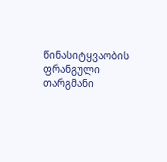წინასიტყვაობის ფრანგული თარგმანი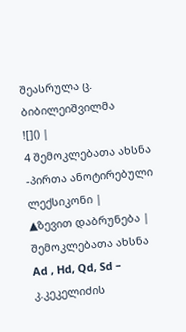შეასრულა ც. ბიბილეიშვილმა
![]() |
4 შემოკლებათა ახსნა -პირთა ანოტირებული ლექსიკონი |
▲ზევით დაბრუნება |
შემოკლებათა ახსნა
Ad , Hd, Qd, Sd – კ.კეკელიძის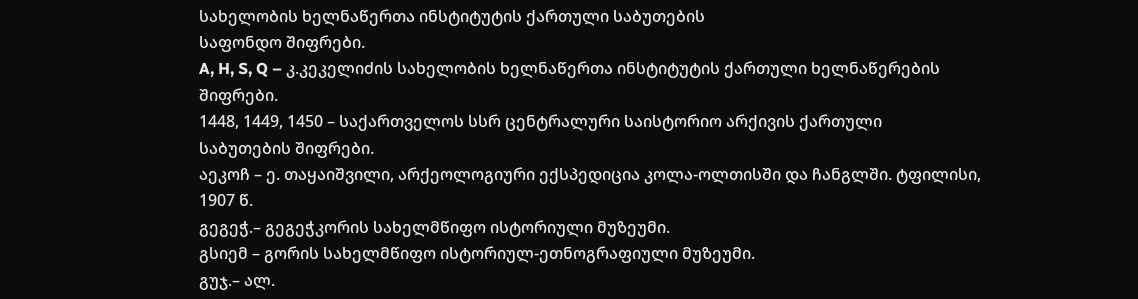სახელობის ხელნაწერთა ინსტიტუტის ქართული საბუთების
საფონდო შიფრები.
A, H, S, Q – კ.კეკელიძის სახელობის ხელნაწერთა ინსტიტუტის ქართული ხელნაწერების
შიფრები.
1448, 1449, 1450 – საქართველოს სსრ ცენტრალური საისტორიო არქივის ქართული
საბუთების შიფრები.
აეკოჩ – ე. თაყაიშვილი, არქეოლოგიური ექსპედიცია კოლა-ოლთისში და ჩანგლში. ტფილისი,
1907 წ.
გეგეჭ.– გეგეჭკორის სახელმწიფო ისტორიული მუზეუმი.
გსიემ – გორის სახელმწიფო ისტორიულ-ეთნოგრაფიული მუზეუმი.
გუჯ.– ალ.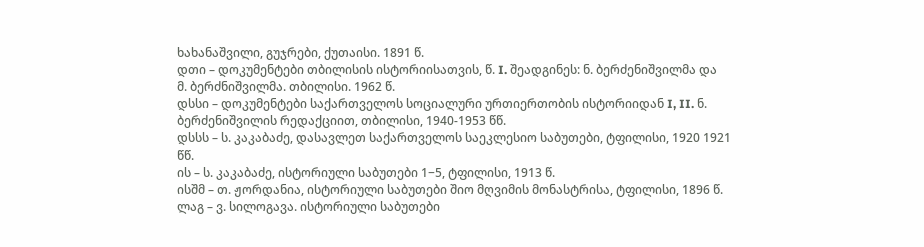ხახანაშვილი, გუჯრები, ქუთაისი. 1891 წ.
დთი – დოკუმენტები თბილისის ისტორიისათვის, წ. I. შეადგინეს: ნ. ბერძენიშვილმა და
მ. ბერძნიშვილმა. თბილისი. 1962 წ.
დსსი – დოკუმენტები საქართველოს სოციალური ურთიერთობის ისტორიიდან I, II. ნ.
ბერძენიშვილის რედაქციით, თბილისი, 1940-1953 წწ.
დსსს – ს. კაკაბაძე, დასავლეთ საქართველოს საეკლესიო საბუთები, ტფილისი, 1920 1921
წწ.
ის – ს. კაკაბაძე, ისტორიული საბუთები 1−5, ტფილისი, 1913 წ.
ისშმ – თ. ჟორდანია, ისტორიული საბუთები შიო მღვიმის მონასტრისა, ტფილისი, 1896 წ.
ლაგ – ვ. სილოგავა. ისტორიული საბუთები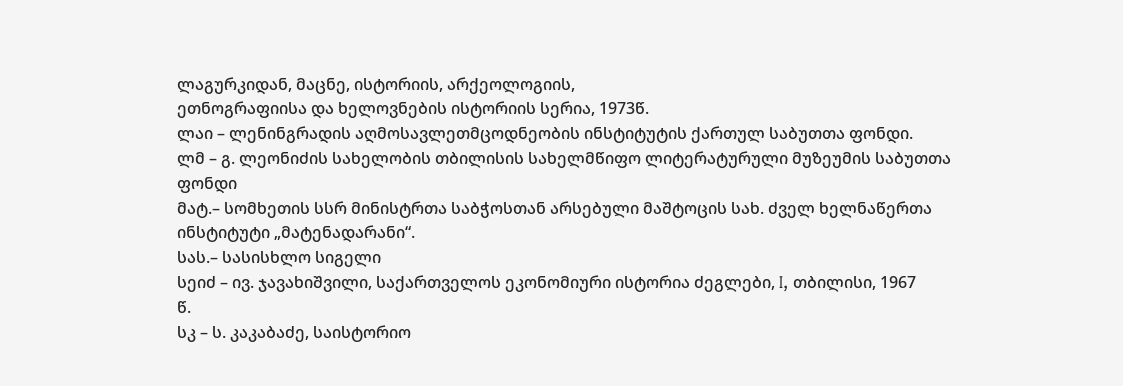ლაგურკიდან, მაცნე, ისტორიის, არქეოლოგიის,
ეთნოგრაფიისა და ხელოვნების ისტორიის სერია, 1973წ.
ლაი – ლენინგრადის აღმოსავლეთმცოდნეობის ინსტიტუტის ქართულ საბუთთა ფონდი.
ლმ – გ. ლეონიძის სახელობის თბილისის სახელმწიფო ლიტერატურული მუზეუმის საბუთთა
ფონდი
მატ.– სომხეთის სსრ მინისტრთა საბჭოსთან არსებული მაშტოცის სახ. ძველ ხელნაწერთა
ინსტიტუტი „მატენადარანი“.
სას.– სასისხლო სიგელი
სეიძ – ივ. ჯავახიშვილი, საქართველოს ეკონომიური ისტორია ძეგლები, I, თბილისი, 1967
წ.
სკ – ს. კაკაბაძე, საისტორიო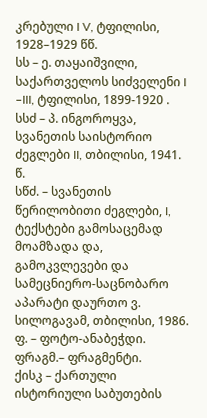კრებული I V, ტფილისი, 1928–1929 წწ.
სს – ე. თაყაიშვილი, საქართველოს სიძველენი I –III, ტფილისი, 1899-1920 .
სსძ – პ. ინგოროყვა, სვანეთის საისტორიო ძეგლები II, თბილისი, 1941. წ.
სწძ. – სვანეთის წერილობითი ძეგლები, I, ტექსტები გამოსაცემად მოამზადა და,
გამოკვლევები და სამეცნიერო-საცნობარო აპარატი დაურთო ვ. სილოგავამ, თბილისი, 1986.
ფ. – ფოტო-ანაბეჭდი.
ფრაგმ.– ფრაგმენტი.
ქისკ – ქართული ისტორიული საბუთების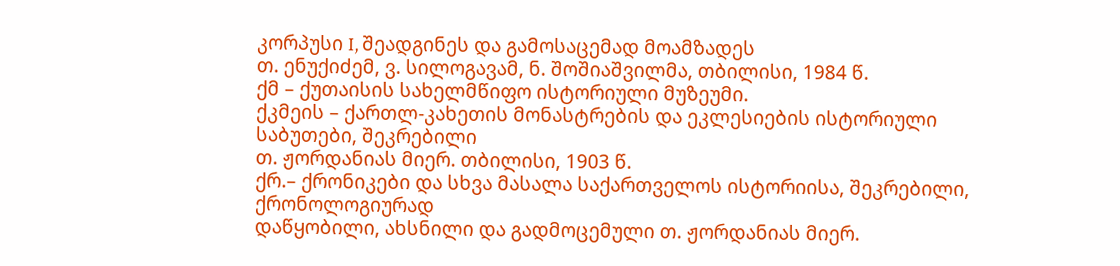კორპუსი I, შეადგინეს და გამოსაცემად მოამზადეს
თ. ენუქიძემ, ვ. სილოგავამ, ნ. შოშიაშვილმა, თბილისი, 1984 წ.
ქმ – ქუთაისის სახელმწიფო ისტორიული მუზეუმი.
ქკმეის – ქართლ-კახეთის მონასტრების და ეკლესიების ისტორიული საბუთები, შეკრებილი
თ. ჟორდანიას მიერ. თბილისი, 1903 წ.
ქრ.– ქრონიკები და სხვა მასალა საქართველოს ისტორიისა, შეკრებილი, ქრონოლოგიურად
დაწყობილი, ახსნილი და გადმოცემული თ. ჟორდანიას მიერ.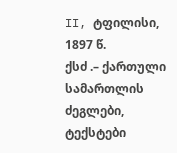II, ტფილისი, 1897 წ.
ქსძ .– ქართული სამართლის ძეგლები, ტექსტები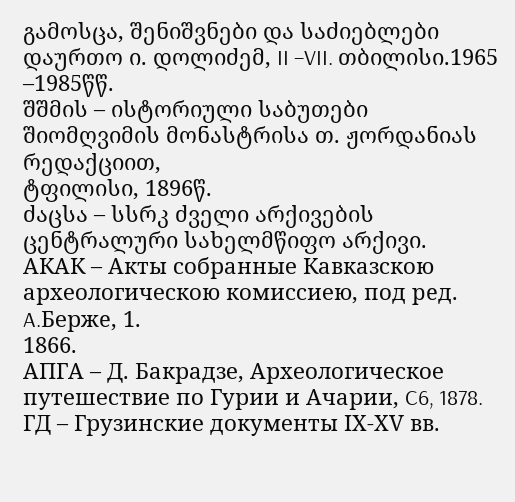გამოსცა, შენიშვნები და საძიებლები
დაურთო ი. დოლიძემ, II –VII. თბილისი.1965 –1985წწ.
შშმის – ისტორიული საბუთები შიომღვიმის მონასტრისა თ. ჟორდანიას რედაქციით,
ტფილისი, 1896წ.
ძაცსა – სსრკ ძველი არქივების ცენტრალური სახელმწიფო არქივი.
АКАК – Акты собранные Кавказскою археологическою комиссиею, под peд. A.Бержe, 1.
1866.
АПГА – Д. Бакрадзе, Археологическое путешествие по Гурии и Ачарии, C6, 1878.
ГД – Грузинские документы IХ-ХV вв.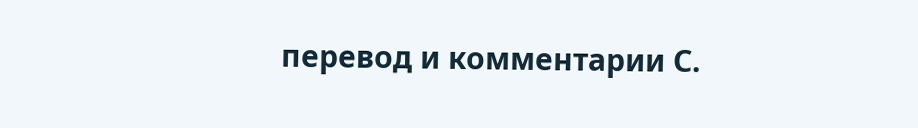перевод и комментарии С.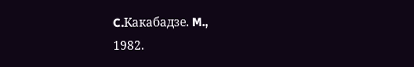C.Kакабадзе. M.,
1982.